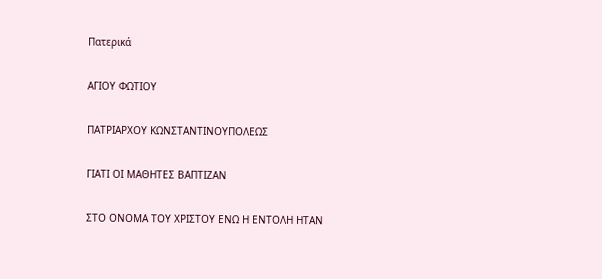Πατερικά

ΑΓΙΟΥ ΦΩΤΙΟΥ

ΠΑΤΡΙΑΡΧΟΥ ΚΩΝΣΤΑΝΤΙΝΟΥΠΟΛΕΩΣ

ΓΙΑΤΙ ΟΙ ΜΑΘΗΤΕΣ ΒΑΠΤΙΖΑΝ

ΣΤΟ ΟΝΟΜΑ ΤΟΥ ΧΡΙΣΤΟΥ ΕΝΩ Η ΕΝΤΟΛΗ ΗΤΑΝ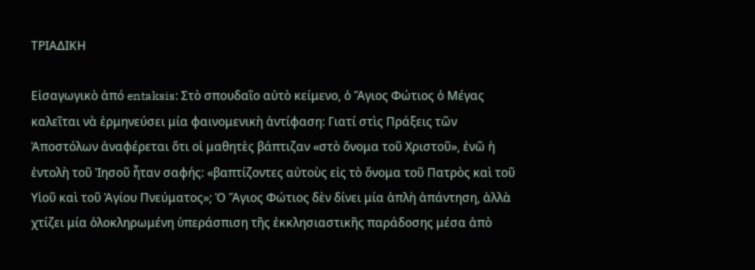ΤΡΙΑΔΙΚΗ

Εἰσαγωγικὸ ἀπό entaksis: Στὸ σπουδαῖο αὐτὸ κείμενο, ὁ Ἅγιος Φώτιος ὁ Μέγας καλεῖται νὰ ἑρμηνεύσει μία φαινομενικὴ ἀντίφαση: Γιατί στὶς Πράξεις τῶν Ἀποστόλων ἀναφέρεται ὅτι οἱ μαθητὲς βάπτιζαν «στὸ ὄνομα τοῦ Χριστοῦ», ἐνῶ ἡ ἐντολὴ τοῦ Ἰησοῦ ἦταν σαφής: «βαπτίζοντες αὐτοὺς εἰς τὸ ὄνομα τοῦ Πατρὸς καὶ τοῦ Υἱοῦ καὶ τοῦ Ἁγίου Πνεύματος»; Ὁ Ἅγιος Φώτιος δὲν δίνει μία ἁπλὴ ἀπάντηση, ἀλλὰ χτίζει μία ὁλοκληρωμένη ὑπεράσπιση τῆς ἐκκλησιαστικῆς παράδοσης μέσα ἀπὸ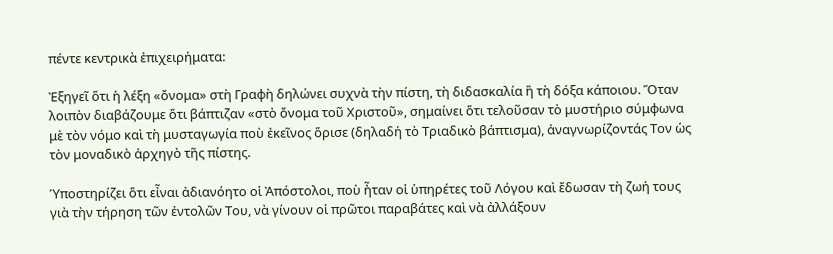πέντε κεντρικὰ ἐπιχειρήματα:

Ἐξηγεῖ ὅτι ἡ λέξη «ὄνομα» στὴ Γραφὴ δηλώνει συχνὰ τὴν πίστη, τὴ διδασκαλία ἢ τὴ δόξα κάποιου. Ὅταν λοιπὸν διαβάζουμε ὅτι βάπτιζαν «στὸ ὄνομα τοῦ Χριστοῦ», σημαίνει ὅτι τελοῦσαν τὸ μυστήριο σύμφωνα μὲ τὸν νόμο καὶ τὴ μυσταγωγία ποὺ ἐκεῖνος ὅρισε (δηλαδή τὸ Τριαδικὸ βάπτισμα), ἀναγνωρίζοντάς Τον ὡς τὸν μοναδικὸ ἀρχηγὸ τῆς πίστης.

Ὑποστηρίζει ὅτι εἶναι ἀδιανόητο οἱ Ἀπόστολοι, ποὺ ἦταν οἱ ὑπηρέτες τοῦ Λόγου καὶ ἔδωσαν τὴ ζωή τους γιὰ τὴν τήρηση τῶν ἐντολῶν Του, νὰ γίνουν οἱ πρῶτοι παραβάτες καὶ νὰ ἀλλάξουν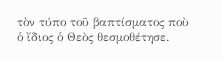τὸν τύπο τοῦ βαπτίσματος ποὺ ὁ ἴδιος ὁ Θεὸς θεσμοθέτησε.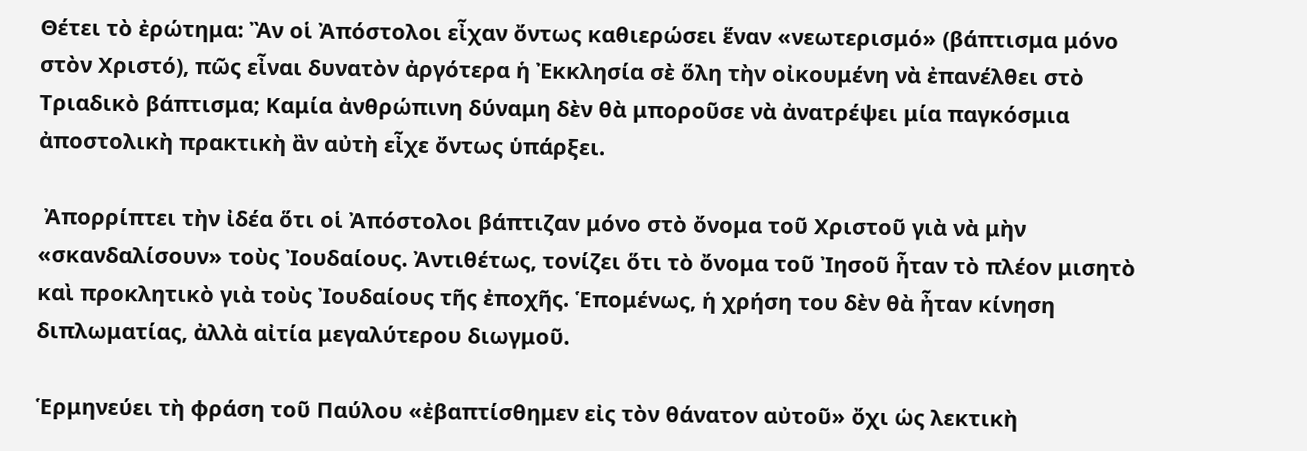Θέτει τὸ ἐρώτημα: Ἂν οἱ Ἀπόστολοι εἶχαν ὄντως καθιερώσει ἕναν «νεωτερισμό» (βάπτισμα μόνο στὸν Χριστό), πῶς εἶναι δυνατὸν ἀργότερα ἡ Ἐκκλησία σὲ ὅλη τὴν οἰκουμένη νὰ ἐπανέλθει στὸ Τριαδικὸ βάπτισμα; Καμία ἀνθρώπινη δύναμη δὲν θὰ μποροῦσε νὰ ἀνατρέψει μία παγκόσμια ἀποστολικὴ πρακτικὴ ἂν αὐτὴ εἶχε ὄντως ὑπάρξει.

 Ἀπορρίπτει τὴν ἰδέα ὅτι οἱ Ἀπόστολοι βάπτιζαν μόνο στὸ ὄνομα τοῦ Χριστοῦ γιὰ νὰ μὴν «σκανδαλίσουν» τοὺς Ἰουδαίους. Ἀντιθέτως, τονίζει ὅτι τὸ ὄνομα τοῦ Ἰησοῦ ἦταν τὸ πλέον μισητὸ καὶ προκλητικὸ γιὰ τοὺς Ἰουδαίους τῆς ἐποχῆς. Ἑπομένως, ἡ χρήση του δὲν θὰ ἦταν κίνηση διπλωματίας, ἀλλὰ αἰτία μεγαλύτερου διωγμοῦ.

Ἑρμηνεύει τὴ φράση τοῦ Παύλου «ἐβαπτίσθημεν εἰς τὸν θάνατον αὐτοῦ» ὄχι ὡς λεκτικὴ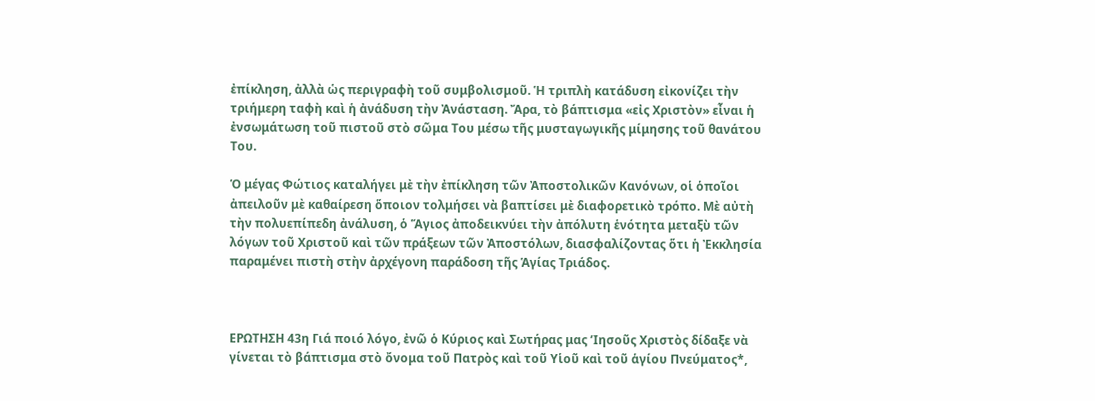ἐπίκληση, ἀλλὰ ὡς περιγραφὴ τοῦ συμβολισμοῦ. Ἡ τριπλὴ κατάδυση εἰκονίζει τὴν τριήμερη ταφὴ καὶ ἡ ἀνάδυση τὴν Ἀνάσταση. Ἄρα, τὸ βάπτισμα «εἰς Χριστὸν» εἶναι ἡ ἐνσωμάτωση τοῦ πιστοῦ στὸ σῶμα Του μέσω τῆς μυσταγωγικῆς μίμησης τοῦ θανάτου Του.

Ὁ μέγας Φώτιος καταλήγει μὲ τὴν ἐπίκληση τῶν Ἀποστολικῶν Κανόνων, οἱ ὁποῖοι ἀπειλοῦν μὲ καθαίρεση ὅποιον τολμήσει νὰ βαπτίσει μὲ διαφορετικὸ τρόπο. Μὲ αὐτὴ τὴν πολυεπίπεδη ἀνάλυση, ὁ Ἅγιος ἀποδεικνύει τὴν ἀπόλυτη ἑνότητα μεταξὺ τῶν λόγων τοῦ Χριστοῦ καὶ τῶν πράξεων τῶν Ἀποστόλων, διασφαλίζοντας ὅτι ἡ Ἐκκλησία παραμένει πιστὴ στὴν ἀρχέγονη παράδοση τῆς Ἁγίας Τριάδος.



ΕΡΩΤΗΣΗ 43η Γιά ποιό λόγο, ἐνῶ ὁ Κύριος καὶ Σωτήρας μας ’Ιησοῦς Χριστὸς δίδαξε νὰ γίνεται τὸ βάπτισμα στὸ ὄνομα τοῦ Πατρὸς καὶ τοῦ Υἱοῦ καὶ τοῦ ἁγίου Πνεύματος*,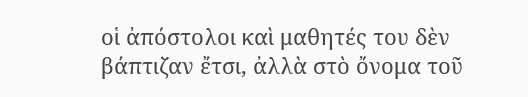οἱ ἀπόστολοι καὶ μαθητές του δὲν βάπτιζαν ἔτσι, ἀλλὰ στὸ ὄνομα τοῦ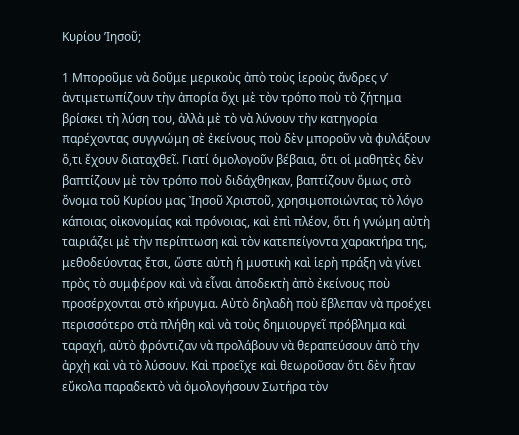Κυρίου ’Ιησοῦ;

1 Μποροῦμε νὰ δοῦμε μερικοὺς ἀπὸ τοὺς ἱεροὺς ἄνδρες ν’ ἀντιμετωπίζουν τὴν ἀπορία ὄχι μὲ τὸν τρόπο ποὺ τὸ ζήτημα βρίσκει τὴ λύση του, ἀλλὰ μὲ τὸ νὰ λύνουν τὴν κατηγορία παρέχοντας συγγνώμη σὲ ἐκείνους ποὺ δὲν μποροῦν νὰ φυλάξουν ὅ,τι ἔχουν διαταχθεῖ. Γιατί ὁμολογοῦν βέβαια, ὅτι οἱ μαθητὲς δὲν βαπτίζουν μὲ τὸν τρόπο ποὺ διδάχθηκαν, βαπτίζουν ὅμως στὸ ὄνομα τοῦ Κυρίου μας Ἰησοῦ Χριστοῦ, χρησιμοποιώντας τὸ λόγο κάποιας οἰκονομίας καὶ πρόνοιας, καὶ ἐπὶ πλέον, ὅτι ἡ γνώμη αὐτὴ ταιριάζει μὲ τὴν περίπτωση καὶ τὸν κατεπείγοντα χαρακτήρα της, μεθοδεύοντας ἔτσι, ὥστε αὐτὴ ἡ μυστικὴ καὶ ἱερὴ πράξη νὰ γίνει πρὸς τὸ συμφέρον καὶ νὰ εἶναι ἀποδεκτὴ ἀπὸ ἐκείνους ποὺ προσέρχονται στὸ κήρυγμα. Αὐτὸ δηλαδὴ ποὺ ἔβλεπαν νὰ προέχει περισσότερο στὰ πλήθη καὶ νὰ τοὺς δημιουργεῖ πρόβλημα καὶ ταραχή, αὐτὸ φρόντιζαν νὰ προλάβουν νὰ θεραπεύσουν ἀπὸ τὴν ἀρχὴ καὶ νὰ τὸ λύσουν. Καὶ προεῖχε καὶ θεωροῦσαν ὅτι δὲν ἦταν εὔκολα παραδεκτὸ νὰ ὁμολογήσουν Σωτήρα τὸν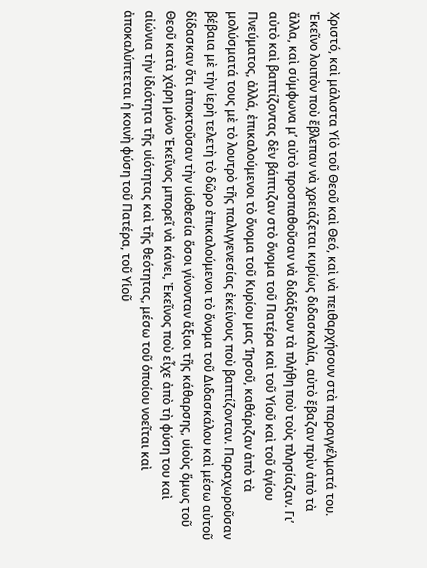Χριστό, καὶ μάλιστα Υἱὸ τοῦ Θεοῦ καὶ Θεό, καὶ νὰ πειθαρχήσουν στὰ παραγγέλματά του. Ἐκεῖνο λοιπὸν ποὺ ἔβλεπαν νὰ χρειάζεται κυρίως διδασκαλία, αὐτὸ ἔβαζαν πρὶν ἀπὸ τὰ ἄλλα, καὶ σύμφωνα μ’ αὐτὸ προσπαθοῦσαν νὰ διδάξουν τὰ πλήθη ποὺ τοὺς πλησίαζαν. Γι’ αὐτὸ καὶ βαπτίζοντας δὲν βάπτιζαν στὸ ὄνομα τοῦ Πατέρα καὶ τοῦ Υἱοῦ καὶ τοῦ ἁγίου Πνεύματος, ἀλλά, ἐπικαλούμενοι τὸ ὄνομα τοῦ Κυρίου μας ’Ιησοῦ, καθάριζαν ἀπὸ τὰ μολύσματά τους μὲ τὸ λουτρὸ τῆς παλιγγενεσίας ἐκείνους ποὺ βαπτίζονταν. Παραχωροῦσαν βέβαια μὲ τὴν ἱερὴ τελετὴ τὸ δῶρο ἐπικαλούμενοι τὸ ὄνομα τοῦ Διδασκάλου καὶ μέσω αὐτοῦ δίδασκαν ὅτι ἀποκτοῦσαν τὴν υἱοθεσία ὅσοι γίνονταν ἄξιοι τῆς κάθαρσης, υἱοὺς ὅμως τοῦ Θεοῦ κατὰ χάρη μόνο Ἐκεῖνος μπορεῖ νὰ κάνει, Ἐκεῖνος ποὺ εἶχε ἀπὸ τὴ φύση του καὶ αἰώνια τὴν ἰδιότητα τῆς υἱότητας καὶ τῆς θεότητας, μέσω τοῦ ὁποίου νοεῖται καὶ ἀποκαλύπτεται ἡ κοινὴ φύση τοῦ Πατέρα, τοῦ Υἱοῦ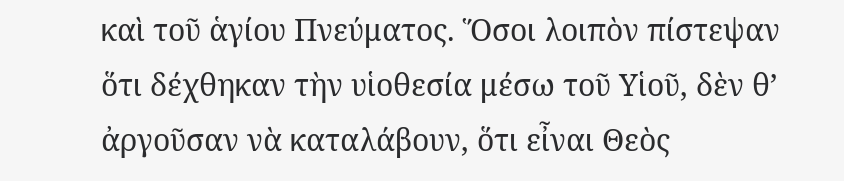καὶ τοῦ ἁγίου Πνεύματος. Ὅσοι λοιπὸν πίστεψαν ὅτι δέχθηκαν τὴν υἱοθεσία μέσω τοῦ Υἱοῦ, δὲν θ’ ἀργοῦσαν νὰ καταλάβουν, ὅτι εἶναι Θεὸς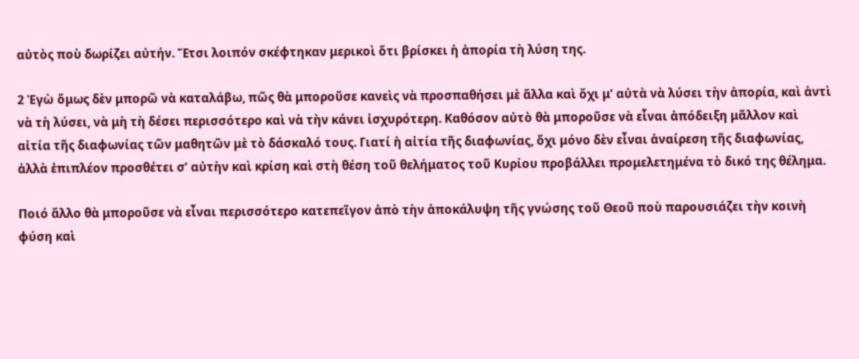αὐτὸς ποὺ δωρίζει αὐτήν. Ἔτσι λοιπόν σκέφτηκαν μερικοὶ ὅτι βρίσκει ἡ ἀπορία τὴ λύση της.

2 Ἐγὼ ὅμως δὲν μπορῶ νὰ καταλάβω, πῶς θὰ μποροῦσε κανεὶς νὰ προσπαθήσει μὲ ἄλλα καὶ ὄχι μ’ αὐτὰ νὰ λύσει τὴν ἀπορία, καὶ ἀντὶ νὰ τὴ λύσει, νὰ μὴ τὴ δέσει περισσότερο καὶ νὰ τὴν κάνει ἰσχυρότερη. Καθόσον αὐτὸ θὰ μποροῦσε νὰ εἶναι ἀπόδειξη μᾶλλον καὶ αἰτία τῆς διαφωνίας τῶν μαθητῶν μὲ τὸ δάσκαλό τους. Γιατί ἡ αἰτία τῆς διαφωνίας, ὄχι μόνο δὲν εἶναι ἀναίρεση τῆς διαφωνίας, ἀλλὰ ἐπιπλέον προσθέτει σ’ αὐτὴν καὶ κρίση καὶ στὴ θέση τοῦ θελήματος τοῦ Κυρίου προβάλλει προμελετημένα τὸ δικό της θέλημα.

Ποιό ἄλλο θὰ μποροῦσε νὰ εἶναι περισσότερο κατεπεῖγον ἀπὸ τὴν ἀποκάλυψη τῆς γνώσης τοῦ Θεοῦ ποὺ παρουσιάζει τὴν κοινὴ φύση καὶ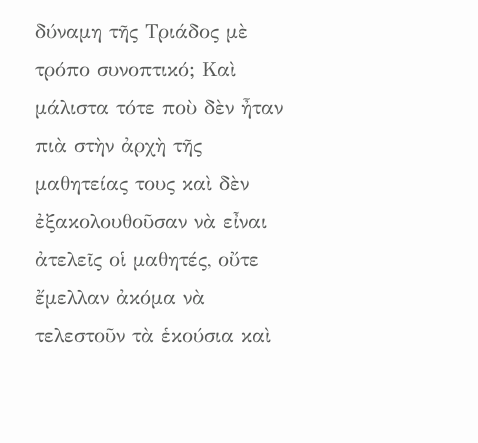δύναμη τῆς Τριάδος μὲ τρόπο συνοπτικό; Καὶ μάλιστα τότε ποὺ δὲν ἦταν πιὰ στὴν ἀρχὴ τῆς μαθητείας τους καὶ δὲν ἐξακολουθοῦσαν νὰ εἶναι ἀτελεῖς οἱ μαθητές, οὔτε ἔμελλαν ἀκόμα νὰ τελεστοῦν τὰ ἑκούσια καὶ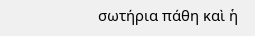σωτήρια πάθη καὶ ἡ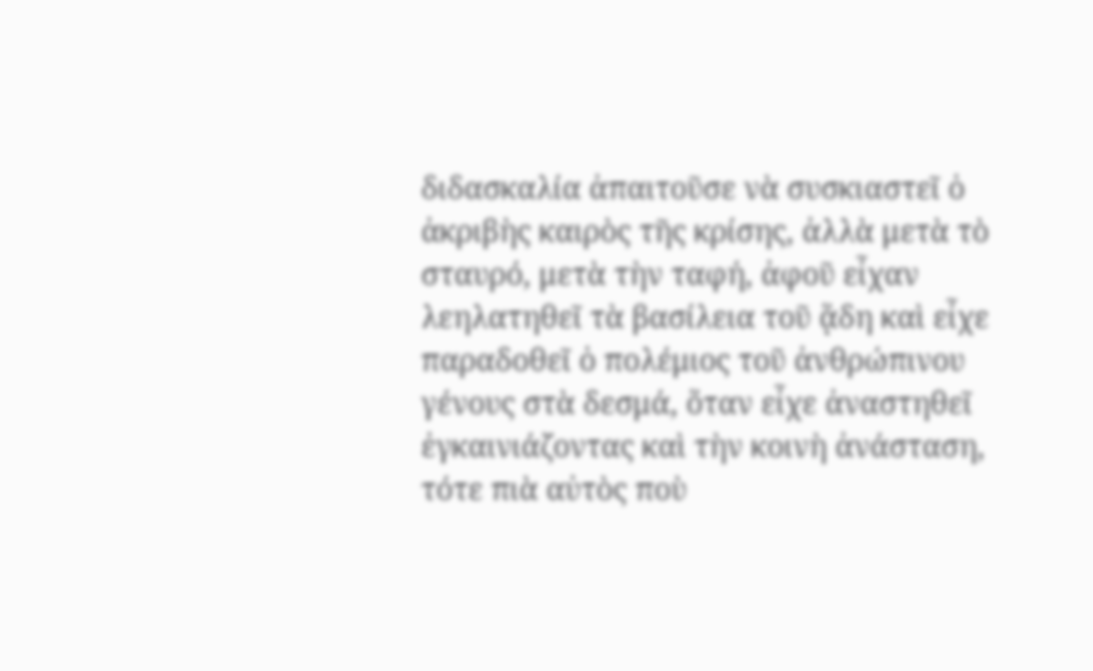διδασκαλία ἀπαιτοῦσε νὰ συσκιαστεῖ ὁ ἀκριβὴς καιρὸς τῆς κρίσης, ἀλλὰ μετὰ τὸ σταυρό, μετὰ τὴν ταφή, ἀφοῦ εἶχαν λεηλατηθεῖ τὰ βασίλεια τοῦ ᾅδη καὶ εἶχε παραδοθεῖ ὁ πολέμιος τοῦ ἀνθρώπινου γένους στὰ δεσμά, ὅταν εἶχε ἀναστηθεῖ ἐγκαινιάζοντας καὶ τὴν κοινὴ ἀνάσταση, τότε πιὰ αὐτὸς ποὺ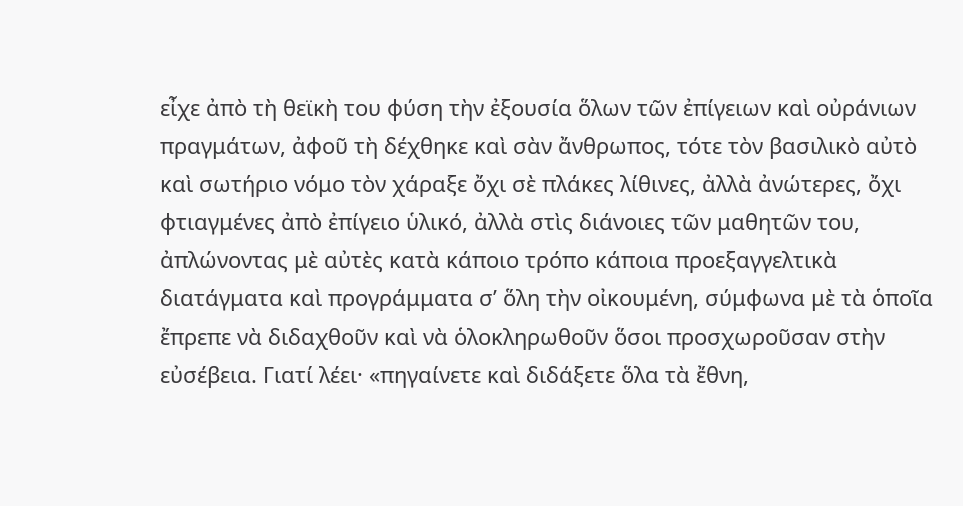εἶχε ἀπὸ τὴ θεϊκὴ του φύση τὴν ἐξουσία ὅλων τῶν ἐπίγειων καὶ οὐράνιων πραγμάτων, ἀφοῦ τὴ δέχθηκε καὶ σὰν ἄνθρωπος, τότε τὸν βασιλικὸ αὐτὸ καὶ σωτήριο νόμο τὸν χάραξε ὄχι σὲ πλάκες λίθινες, ἀλλὰ ἀνώτερες, ὄχι φτιαγμένες ἀπὸ ἐπίγειο ὑλικό, ἀλλὰ στὶς διάνοιες τῶν μαθητῶν του, ἀπλώνοντας μὲ αὐτὲς κατὰ κάποιο τρόπο κάποια προεξαγγελτικὰ διατάγματα καὶ προγράμματα σ’ ὅλη τὴν οἰκουμένη, σύμφωνα μὲ τὰ ὁποῖα ἔπρεπε νὰ διδαχθοῦν καὶ νὰ ὁλοκληρωθοῦν ὅσοι προσχωροῦσαν στὴν εὐσέβεια. Γιατί λέει· «πηγαίνετε καὶ διδάξετε ὅλα τὰ ἔθνη,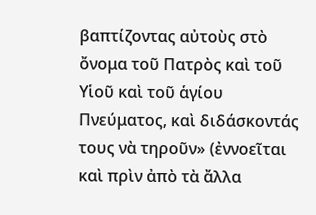βαπτίζοντας αὐτοὺς στὸ ὄνομα τοῦ Πατρὸς καὶ τοῦ Υἱοῦ καὶ τοῦ ἁγίου Πνεύματος, καὶ διδάσκοντάς τους νὰ τηροῦν» (ἐννοεῖται καὶ πρὶν ἀπὸ τὰ ἄλλα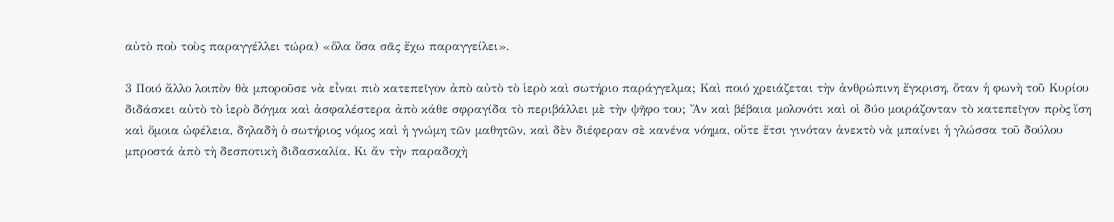αὐτὸ ποὺ τοὺς παραγγέλλει τώρα) «ὅλα ὅσα σᾶς ἔχω παραγγείλει».

3 Ποιό ἄλλο λοιπὸν θὰ μποροῦσε νὰ εἶναι πιὸ κατεπεῖγον ἀπὸ αὐτὸ τὸ ἱερὸ καὶ σωτήριο παράγγελμα; Καὶ ποιό χρειάζεται τὴν ἀνθρώπινη ἔγκριση, ὅταν ἡ φωνὴ τοῦ Κυρίου διδάσκει αὐτὸ τὸ ἱερὸ δόγμα καὶ ἀσφαλέστερα ἀπὸ κάθε σφραγίδα τὸ περιβάλλει μὲ τὴν ψῆφο του; Ἄν καὶ βέβαια μολονότι καὶ οἱ δύο μοιράζονταν τὸ κατεπεῖγον πρὸς ἴση καὶ ὅμοια ὠφέλεια, δηλαδὴ ὁ σωτήριος νόμος καὶ ἡ γνώμη τῶν μαθητῶν, καὶ δὲν διέφεραν σὲ κανένα νόημα, οὔτε ἔτσι γινόταν ἀνεκτὸ νὰ μπαίνει ἡ γλώσσα τοῦ δούλου μπροστά ἀπὸ τὴ δεσποτικὴ διδασκαλία. Κι ἄν τὴν παραδοχὴ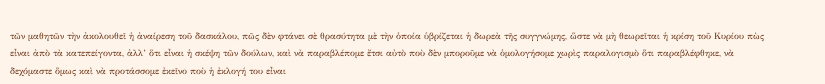τῶν μαθητῶν τὴν ἀκολουθεῖ ἡ ἀναίρεση τοῦ δασκάλου, πῶς δὲν φτάνει σὲ θρασύτητα μὲ τὴν ὁποία ὑβρίζεται ἡ δωρεὰ τῆς συγγνώμης, ὥστε νὰ μὴ θεωρεῖται ἡ κρίση τοῦ Κυρίου πὼς εἶναι ἀπὸ τὰ κατεπείγοντα, ἀλλ’ ὅτι εἶναι ἡ σκέψη τῶν δούλων, καὶ νὰ παραβλέπομε ἔτσι αὐτὸ ποὺ δὲν μποροῦμε νὰ ὁμολογήσομε χωρὶς παραλογισμὸ ὅτι παραβλέφθηκε, νὰ δεχόμαστε ὅμως καὶ νὰ προτάσσομε ἐκεῖνο ποὺ ἡ ἐκλογή του εἶναι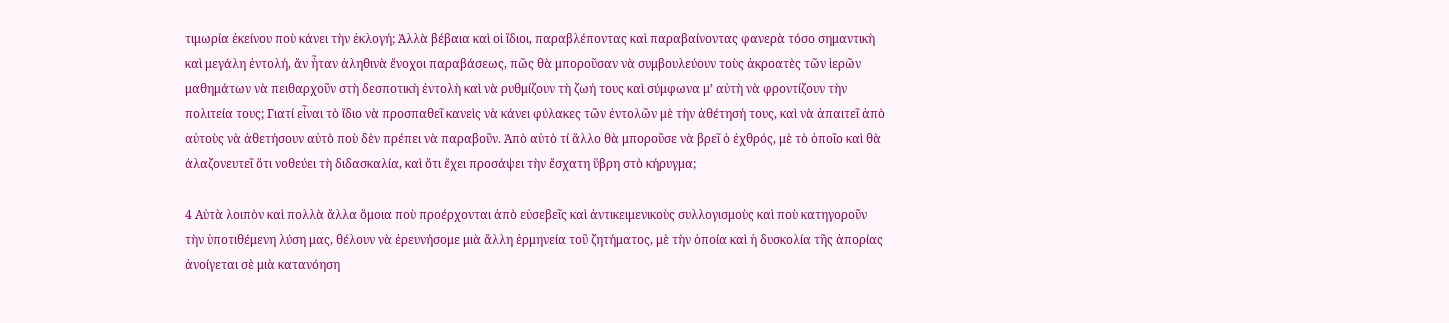τιμωρία ἐκείνου ποὺ κάνει τὴν ἐκλογή; Ἀλλὰ βέβαια καὶ οἱ ἴδιοι, παραβλέποντας καὶ παραβαίνοντας φανερὰ τόσο σημαντικὴ καὶ μεγάλη ἐντολή, ἄν ἦταν ἀληθινὰ ἔνοχοι παραβάσεως, πῶς θὰ μποροῦσαν νὰ συμβουλεύουν τοὺς ἀκροατὲς τῶν ἱερῶν μαθημάτων νὰ πειθαρχοῦν στὴ δεσποτικὴ ἐντολὴ καὶ νὰ ρυθμίζουν τὴ ζωή τους καὶ σύμφωνα μ’ αὐτὴ νὰ φροντίζουν τὴν πολιτεία τους; Γιατί εἶναι τὸ ἴδιο νὰ προσπαθεῖ κανεὶς νὰ κάνει φύλακες τῶν ἐντολῶν μὲ τὴν ἀθέτησή τους, καὶ νὰ ἀπαιτεῖ ἀπὸ αὐτοὺς νὰ ἀθετήσουν αὐτὸ ποὺ δὲν πρέπει νὰ παραβοῦν. Ἀπὸ αὐτὸ τί ἄλλο θὰ μποροῦσε νὰ βρεῖ ὁ ἐχθρός, μὲ τὸ ὁποῖο καὶ θὰ ἀλαζονευτεῖ ὅτι νοθεύει τὴ διδασκαλία, καὶ ὅτι ἔχει προσάψει τὴν ἔσχατη ὕβρη στὸ κήρυγμα;

4 Αὐτὰ λοιπὸν καὶ πολλὰ ἄλλα ὅμοια ποὺ προέρχονται ἀπὸ εὐσεβεῖς καὶ ἀντικειμενικοὺς συλλογισμοὺς καὶ ποὺ κατηγοροῦν τὴν ὑποτιθέμενη λύση μας, θέλουν νὰ ἐρευνήσομε μιὰ ἄλλη ἑρμηνεία τοῦ ζητήματος, μὲ τὴν ὁποία καὶ ἡ δυσκολία τῆς ἀπορίας ἀνοίγεται σὲ μιὰ κατανόηση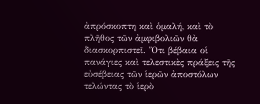ἀπρόσκοπτη καὶ ὁμαλή, καὶ τὸ πλῆθος τῶν ἀμφιβολιῶν θὰ διασκορπιστεῖ. Ὅτι βέβαια οἱ πανάγιες καὶ τελεστικὲς πράξεις τῆς εὐσέβειας τῶν ἱερῶν ἀποστόλων τελώντας τὸ ἱερὸ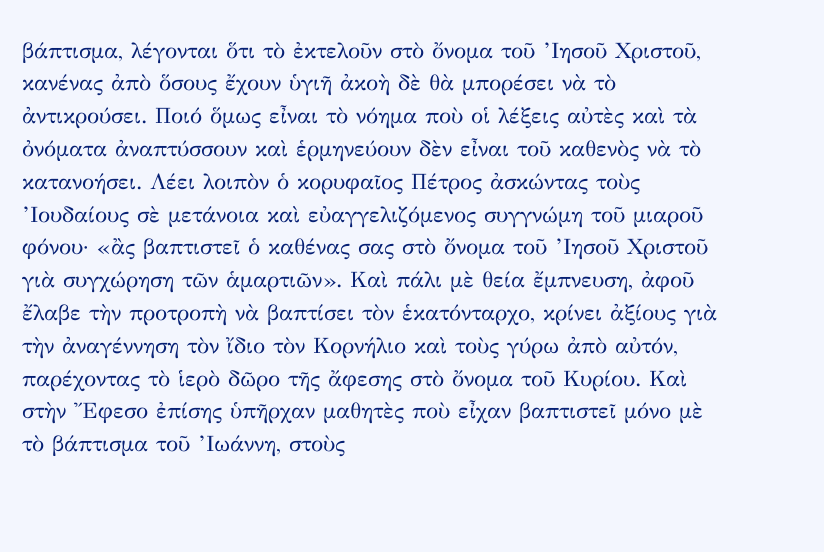βάπτισμα, λέγονται ὅτι τὸ ἐκτελοῦν στὸ ὄνομα τοῦ ’Ιησοῦ Χριστοῦ, κανένας ἀπὸ ὅσους ἔχουν ὑγιῆ ἀκοὴ δὲ θὰ μπορέσει νὰ τὸ ἀντικρούσει. Ποιό ὅμως εἶναι τὸ νόημα ποὺ οἱ λέξεις αὐτὲς καὶ τὰ ὀνόματα ἀναπτύσσουν καὶ ἑρμηνεύουν δὲν εἶναι τοῦ καθενὸς νὰ τὸ κατανοήσει. Λέει λοιπὸν ὁ κορυφαῖος Πέτρος ἀσκώντας τοὺς ’Ιουδαίους σὲ μετάνοια καὶ εὐαγγελιζόμενος συγγνώμη τοῦ μιαροῦ φόνου· «ἂς βαπτιστεῖ ὁ καθένας σας στὸ ὄνομα τοῦ ’Ιησοῦ Χριστοῦ γιὰ συγχώρηση τῶν ἁμαρτιῶν». Καὶ πάλι μὲ θεία ἔμπνευση, ἀφοῦ ἔλαβε τὴν προτροπὴ νὰ βαπτίσει τὸν ἑκατόνταρχο, κρίνει ἀξίους γιὰ τὴν ἀναγέννηση τὸν ἴδιο τὸν Κορνήλιο καὶ τοὺς γύρω ἀπὸ αὐτόν, παρέχοντας τὸ ἱερὸ δῶρο τῆς ἄφεσης στὸ ὄνομα τοῦ Κυρίου. Καὶ στὴν Ἔφεσο ἐπίσης ὑπῆρχαν μαθητὲς ποὺ εἶχαν βαπτιστεῖ μόνο μὲ τὸ βάπτισμα τοῦ ’Ιωάννη, στοὺς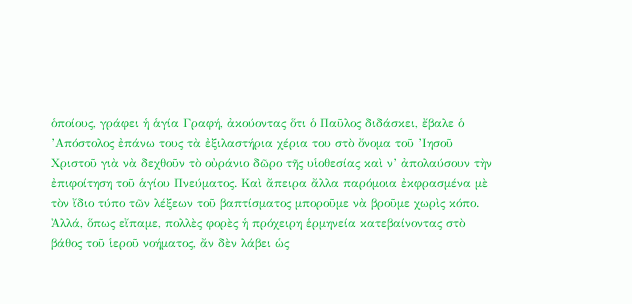ὁποίους, γράφει ἡ ἁγία Γραφή, ἀκούοντας ὅτι ὁ Παῦλος διδάσκει, ἔβαλε ὁ ’Απόστολος ἐπάνω τους τὰ ἐξιλαστήρια χέρια του στὸ ὄνομα τοῦ ’Ιησοῦ Χριστοῦ γιὰ νὰ δεχθοῦν τὸ οὐράνιο δῶρο τῆς υἱοθεσίας καὶ ν’ ἀπολαύσουν τὴν ἐπιφοίτηση τοῦ ἁγίου Πνεύματος. Καὶ ἄπειρα ἄλλα παρόμοια ἐκφρασμένα μὲ τὸν ἴδιο τύπο τῶν λέξεων τοῦ βαπτίσματος μποροῦμε νὰ βροῦμε χωρὶς κόπο. Ἀλλά, ὅπως εἴπαμε, πολλὲς φορὲς ἡ πρόχειρη ἑρμηνεία κατεβαίνοντας στὸ βάθος τοῦ ἱεροῦ νοήματος, ἄν δὲν λάβει ὡς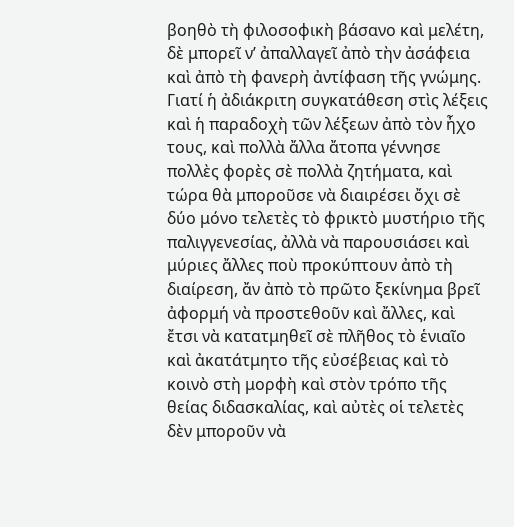βοηθὸ τὴ φιλοσοφικὴ βάσανο καὶ μελέτη, δὲ μπορεῖ ν’ ἀπαλλαγεῖ ἀπὸ τὴν ἀσάφεια καὶ ἀπὸ τὴ φανερὴ ἀντίφαση τῆς γνώμης. Γιατί ἡ ἀδιάκριτη συγκατάθεση στὶς λέξεις καὶ ἡ παραδοχὴ τῶν λέξεων ἀπὸ τὸν ἦχο τους, καὶ πολλὰ ἄλλα ἄτοπα γέννησε πολλὲς φορὲς σὲ πολλὰ ζητήματα, καὶ τώρα θὰ μποροῦσε νὰ διαιρέσει ὄχι σὲ δύο μόνο τελετὲς τὸ φρικτὸ μυστήριο τῆς παλιγγενεσίας, ἀλλὰ νὰ παρουσιάσει καὶ μύριες ἄλλες ποὺ προκύπτουν ἀπὸ τὴ διαίρεση, ἄν ἀπὸ τὸ πρῶτο ξεκίνημα βρεῖ ἀφορμή νὰ προστεθοῦν καὶ ἄλλες, καὶ ἔτσι νὰ κατατμηθεῖ σὲ πλῆθος τὸ ἑνιαῖο καὶ ἀκατάτμητο τῆς εὐσέβειας καὶ τὸ κοινὸ στὴ μορφὴ καὶ στὸν τρόπο τῆς θείας διδασκαλίας, καὶ αὐτὲς οἱ τελετὲς δὲν μποροῦν νὰ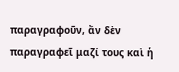παραγραφοῦν, ἄν δὲν παραγραφεῖ μαζί τους καὶ ἡ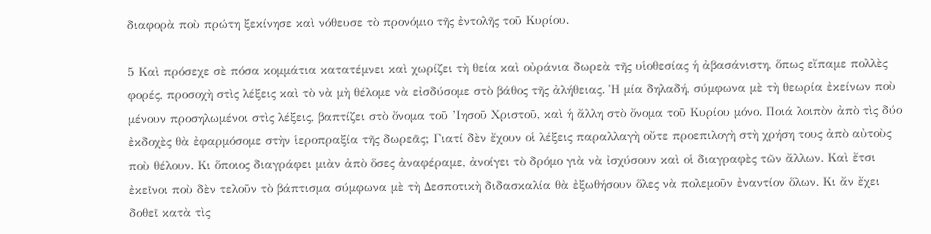διαφορὰ ποὺ πρώτη ξεκίνησε καὶ νόθευσε τὸ προνόμιο τῆς ἐντολῆς τοῦ Κυρίου.

5 Καὶ πρόσεχε σὲ πόσα κομμάτια κατατέμνει καὶ χωρίζει τὴ θεία καὶ οὐράνια δωρεὰ τῆς υἱοθεσίας ἡ ἀβασάνιστη, ὅπως εἴπαμε πολλὲς φορές, προσοχὴ στὶς λέξεις καὶ τὸ νὰ μὴ θέλομε νὰ εἰσδύσομε στὸ βάθος τῆς ἀλήθειας. Ἡ μία δηλαδή, σύμφωνα μὲ τὴ θεωρία ἐκείνων ποὺ μένουν προσηλωμένοι στὶς λέξεις, βαπτίζει στὸ ὄνομα τοῦ ’Ιησοῦ Χριστοῦ, καὶ ἡ ἄλλη στὸ ὄνομα τοῦ Κυρίου μόνο. Ποιά λοιπὸν ἀπὸ τὶς δύο ἐκδοχὲς θὰ ἐφαρμόσομε στὴν ἱεροπραξία τῆς δωρεᾶς; Γιατί δὲν ἔχουν οἱ λέξεις παραλλαγὴ οὔτε προεπιλογὴ στὴ χρήση τους ἀπὸ αὐτοὺς ποὺ θέλουν. Κι ὅποιος διαγράφει μιὰν ἀπὸ ὅσες ἀναφέραμε, ἀνοίγει τὸ δρόμο γιὰ νὰ ἰσχύσουν καὶ οἱ διαγραφὲς τῶν ἄλλων. Καὶ ἔτσι ἐκεῖνοι ποὺ δὲν τελοῦν τὸ βάπτισμα σύμφωνα μὲ τὴ Δεσποτικὴ διδασκαλία θὰ ἐξωθήσουν ὅλες νὰ πολεμοῦν ἐναντίον ὅλων. Κι ἄν ἔχει δοθεῖ κατὰ τὶς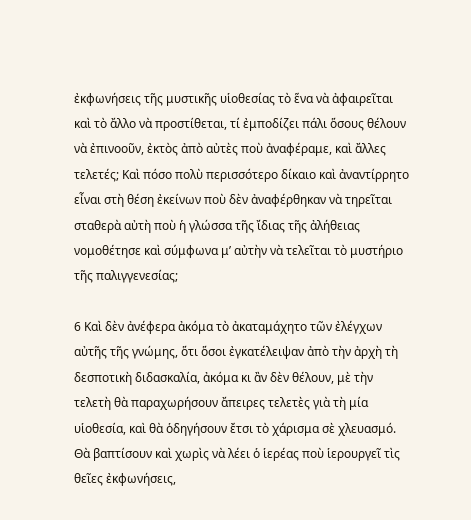ἐκφωνήσεις τῆς μυστικῆς υἱοθεσίας τὸ ἕνα νὰ ἀφαιρεῖται καὶ τὸ ἄλλο νὰ προστίθεται, τί ἐμποδίζει πάλι ὅσους θέλουν νὰ ἐπινοοῦν, ἐκτὸς ἀπὸ αὐτὲς ποὺ ἀναφέραμε, καὶ ἄλλες τελετές; Καὶ πόσο πολὺ περισσότερο δίκαιο καὶ ἀναντίρρητο εἶναι στὴ θέση ἐκείνων ποὺ δὲν ἀναφέρθηκαν νὰ τηρεῖται σταθερὰ αὐτὴ ποὺ ἡ γλώσσα τῆς ἴδιας τῆς ἀλήθειας νομοθέτησε καὶ σύμφωνα μ’ αὐτὴν νὰ τελεῖται τὸ μυστήριο τῆς παλιγγενεσίας;

6 Καὶ δὲν ἀνέφερα ἀκόμα τὸ ἀκαταμάχητο τῶν ἐλέγχων αὐτῆς τῆς γνώμης, ὅτι ὅσοι ἐγκατέλειψαν ἀπὸ τὴν ἀρχὴ τὴ δεσποτικὴ διδασκαλία, ἀκόμα κι ἂν δὲν θέλουν, μὲ τὴν τελετὴ θὰ παραχωρήσουν ἄπειρες τελετὲς γιὰ τὴ μία υἱοθεσία, καὶ θὰ ὁδηγήσουν ἔτσι τὸ χάρισμα σὲ χλευασμό. Θὰ βαπτίσουν καὶ χωρὶς νὰ λέει ὁ ἱερέας ποὺ ἱερουργεῖ τὶς θεῖες ἐκφωνήσεις,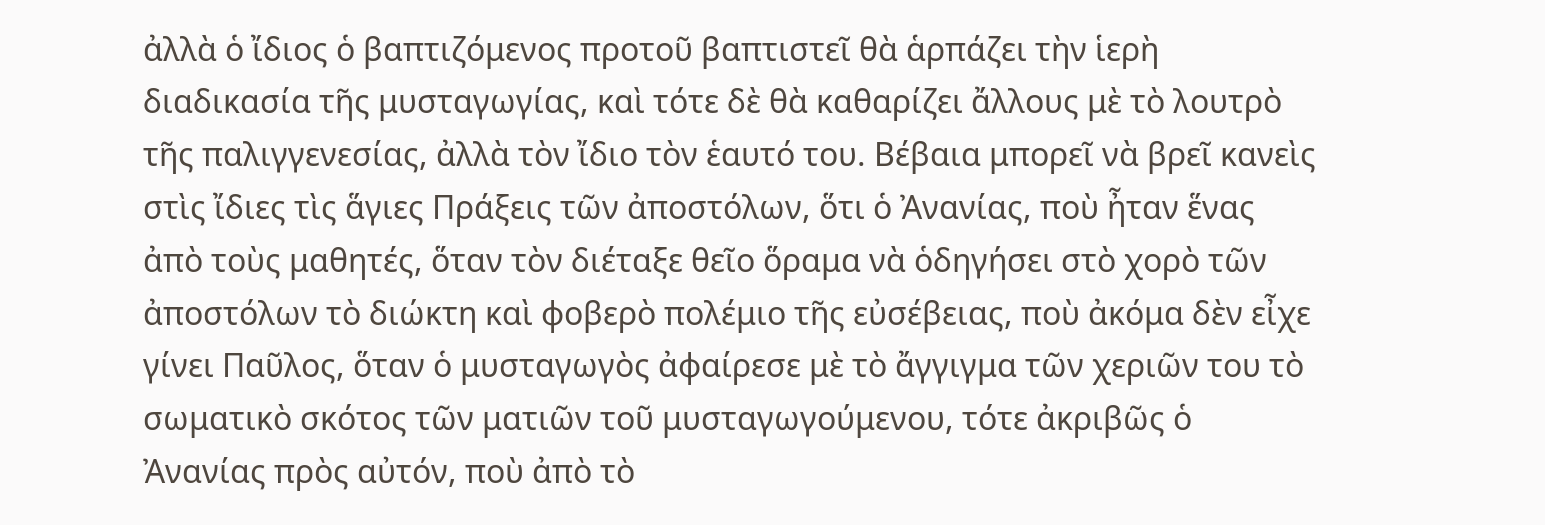ἀλλὰ ὁ ἴδιος ὁ βαπτιζόμενος προτοῦ βαπτιστεῖ θὰ ἁρπάζει τὴν ἱερὴ διαδικασία τῆς μυσταγωγίας, καὶ τότε δὲ θὰ καθαρίζει ἄλλους μὲ τὸ λουτρὸ τῆς παλιγγενεσίας, ἀλλὰ τὸν ἴδιο τὸν ἑαυτό του. Βέβαια μπορεῖ νὰ βρεῖ κανεὶς στὶς ἴδιες τὶς ἅγιες Πράξεις τῶν ἀποστόλων, ὅτι ὁ Ἀνανίας, ποὺ ἦταν ἕνας ἀπὸ τοὺς μαθητές, ὅταν τὸν διέταξε θεῖο ὅραμα νὰ ὁδηγήσει στὸ χορὸ τῶν ἀποστόλων τὸ διώκτη καὶ φοβερὸ πολέμιο τῆς εὐσέβειας, ποὺ ἀκόμα δὲν εἶχε γίνει Παῦλος, ὅταν ὁ μυσταγωγὸς ἀφαίρεσε μὲ τὸ ἄγγιγμα τῶν χεριῶν του τὸ σωματικὸ σκότος τῶν ματιῶν τοῦ μυσταγωγούμενου, τότε ἀκριβῶς ὁ Ἀνανίας πρὸς αὐτόν, ποὺ ἀπὸ τὸ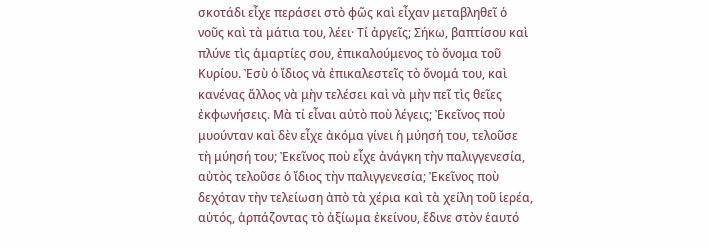σκοτάδι εἶχε περάσει στὸ φῶς καὶ εἶχαν μεταβληθεῖ ὁ νοῦς καὶ τὰ μάτια του, λέει· Τί ἀργεῖς; Σήκω, βαπτίσου καὶ πλύνε τὶς ἁμαρτίες σου, ἐπικαλούμενος τὸ ὄνομα τοῦ Κυρίου. Ἐσὺ ὁ ἴδιος νὰ ἐπικαλεστεῖς τὸ ὄνομά του, καὶ κανένας ἄλλος νὰ μὴν τελέσει καὶ νὰ μὴν πεῖ τὶς θεῖες ἐκφωνήσεις. Μὰ τί εἶναι αὐτὸ ποὺ λέγεις; Ἐκεῖνος ποὺ μυούνταν καὶ δὲν εἶχε ἀκόμα γίνει ἡ μύησή του, τελοῦσε τὴ μύησή του; Ἐκεῖνος ποὺ εἶχε ἀνάγκη τὴν παλιγγενεσία, αὐτὸς τελοῦσε ὁ ἴδιος τὴν παλιγγενεσία; Ἐκεῖνος ποὺ δεχόταν τὴν τελείωση ἀπὸ τὰ χέρια καὶ τὰ χείλη τοῦ ἱερέα, αὐτός, ἁρπάζοντας τὸ ἀξίωμα ἐκείνου, ἔδινε στὸν ἑαυτό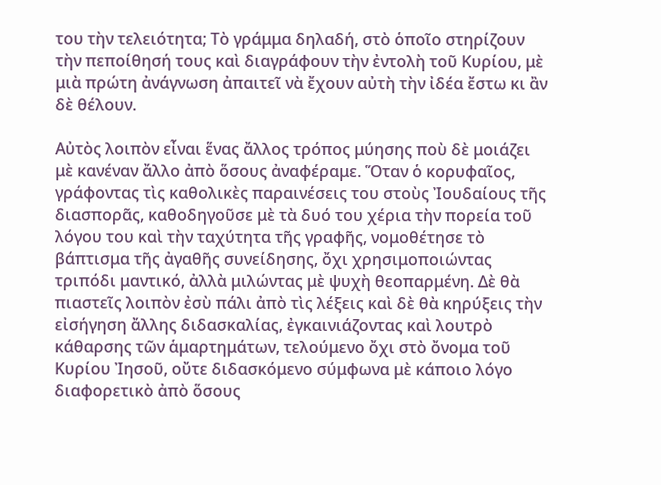του τὴν τελειότητα; Τὸ γράμμα δηλαδή, στὸ ὁποῖο στηρίζουν τὴν πεποίθησή τους καὶ διαγράφουν τὴν ἐντολὴ τοῦ Κυρίου, μὲ μιὰ πρώτη ἀνάγνωση ἀπαιτεῖ νὰ ἔχουν αὐτὴ τὴν ἰδέα ἔστω κι ἂν δὲ θέλουν.

Αὐτὸς λοιπὸν εἶναι ἕνας ἄλλος τρόπος μύησης ποὺ δὲ μοιάζει μὲ κανέναν ἄλλο ἀπὸ ὅσους ἀναφέραμε. Ὅταν ὁ κορυφαῖος, γράφοντας τὶς καθολικὲς παραινέσεις του στοὺς Ἰουδαίους τῆς διασπορᾶς, καθοδηγοῦσε μὲ τὰ δυό του χέρια τὴν πορεία τοῦ λόγου του καὶ τὴν ταχύτητα τῆς γραφῆς, νομοθέτησε τὸ βάπτισμα τῆς ἀγαθῆς συνείδησης, ὄχι χρησιμοποιώντας τριπόδι μαντικό, ἀλλὰ μιλώντας μὲ ψυχὴ θεοπαρμένη. Δὲ θὰ πιαστεῖς λοιπὸν ἐσὺ πάλι ἀπὸ τὶς λέξεις καὶ δὲ θὰ κηρύξεις τὴν εἰσήγηση ἄλλης διδασκαλίας, ἐγκαινιάζοντας καὶ λουτρὸ κάθαρσης τῶν ἁμαρτημάτων, τελούμενο ὄχι στὸ ὄνομα τοῦ Κυρίου Ἰησοῦ, οὔτε διδασκόμενο σύμφωνα μὲ κάποιο λόγο διαφορετικὸ ἀπὸ ὅσους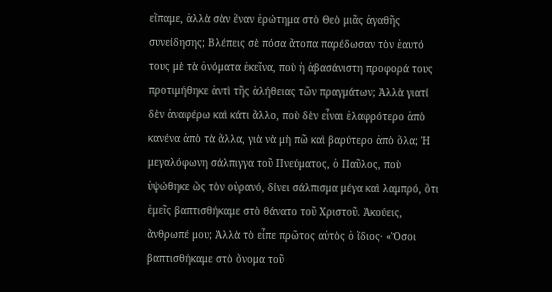εἴπαμε, ἀλλὰ σὰν ἕναν ἐρώτημα στὸ Θεὸ μιᾶς ἀγαθῆς συνείδησης; Βλέπεις σὲ πόσα ἄτοπα παρέδωσαν τὸν ἑαυτό τους μὲ τὰ ὀνόματα ἐκεῖνα, ποὺ ἡ ἀβασάνιστη προφορά τους προτιμήθηκε ἀντὶ τῆς ἀλήθειας τῶν πραγμάτων; Ἀλλὰ γιατί δὲν ἀναφέρω καὶ κάτι ἄλλο, ποὺ δὲν εἶναι ἐλαφρότερο ἀπὸ κανένα ἀπὸ τὰ ἄλλα, γιὰ νὰ μὴ πῶ καὶ βαρύτερο ἀπὸ ὅλα; Ἡ μεγαλόφωνη σάλπιγγα τοῦ Πνεύματος, ὁ Παῦλος, ποὺ ὑψώθηκε ὥς τὸν οὐρανό, δίνει σάλπισμα μέγα καὶ λαμπρό, ὅτι ἐμεῖς βαπτισθήκαμε στὸ θάνατο τοῦ Χριστοῦ. Ἀκούεις, ἄνθρωπέ μου; Ἀλλὰ τὸ εἶπε πρῶτος αὐτὸς ὁ ἴδιος· «Ὅσοι βαπτισθήκαμε στὸ ὄνομα τοῦ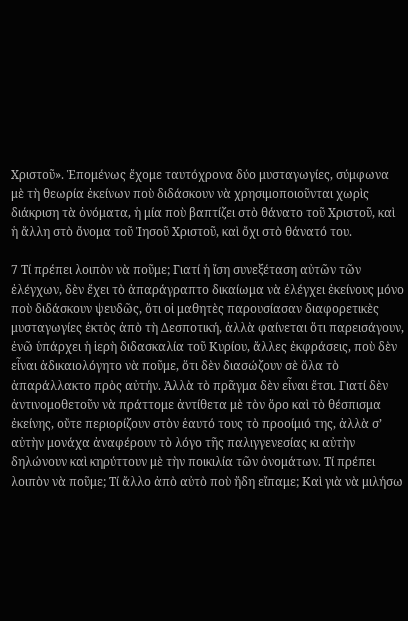Χριστοῦ». Ἑπομένως ἔχομε ταυτόχρονα δύο μυσταγωγίες, σύμφωνα μὲ τὴ θεωρία ἐκείνων ποὺ διδάσκουν νὰ χρησιμοποιοῦνται χωρὶς διάκριση τὰ ὀνόματα, ἡ μία ποὺ βαπτίζει στὸ θάνατο τοῦ Χριστοῦ, καὶ ἡ ἄλλη στὸ ὄνομα τοῦ Ἰησοῦ Χριστοῦ, καὶ ὄχι στὸ θάνατό του.

7 Τί πρέπει λοιπὸν νὰ ποῦμε; Γιατί ἡ ἴση συνεξέταση αὐτῶν τῶν ἐλέγχων, δὲν ἔχει τὸ ἀπαράγραπτο δικαίωμα νὰ ἐλέγχει ἐκείνους μόνο ποὺ διδάσκουν ψευδῶς, ὅτι οἱ μαθητὲς παρουσίασαν διαφορετικὲς μυσταγωγίες ἐκτὸς ἀπὸ τὴ Δεσποτική, ἀλλὰ φαίνεται ὅτι παρεισάγουν, ἐνῶ ὑπάρχει ἡ ἱερὴ διδασκαλία τοῦ Κυρίου, ἄλλες ἐκφράσεις, ποὺ δὲν εἶναι ἀδικαιολόγητο νὰ ποῦμε, ὅτι δὲν διασώζουν σὲ ὅλα τὸ ἀπαράλλακτο πρὸς αὐτήν. Ἀλλὰ τὸ πρᾶγμα δὲν εἶναι ἔτσι. Γιατί δὲν ἀντινομοθετοῦν νὰ πράττομε ἀντίθετα μὲ τὸν ὅρο καὶ τὸ θέσπισμα ἐκείνης, οὔτε περιορίζουν στὸν ἑαυτό τους τὸ προοίμιό της, ἀλλὰ σ’ αὐτὴν μονάχα ἀναφέρουν τὸ λόγο τῆς παλιγγενεσίας κι αὐτὴν δηλώνουν καὶ κηρύττουν μὲ τὴν ποικιλία τῶν ὀνομάτων. Τί πρέπει λοιπὸν νὰ ποῦμε; Τί ἄλλο ἀπὸ αὐτὸ ποὺ ἤδη εἴπαμε; Καὶ γιὰ νὰ μιλήσω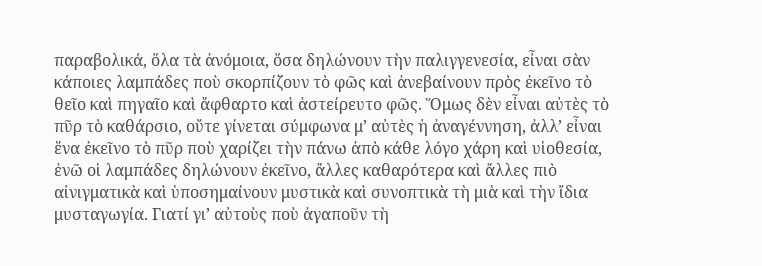παραβολικά, ὅλα τὰ ἀνόμοια, ὅσα δηλώνουν τὴν παλιγγενεσία, εἶναι σὰν κάποιες λαμπάδες ποὺ σκορπίζουν τὸ φῶς καὶ ἀνεβαίνουν πρὸς ἐκεῖνο τὸ θεῖο καὶ πηγαῖο καὶ ἄφθαρτο καὶ ἀστείρευτο φῶς. Ὅμως δὲν εἶναι αὐτὲς τὸ πῦρ τὸ καθάρσιο, οὔτε γίνεται σύμφωνα μ’ αὐτὲς ἡ ἀναγέννηση, ἀλλ’ εἶναι ἕνα ἐκεῖνο τὸ πῦρ ποὺ χαρίζει τὴν πάνω ἀπὸ κάθε λόγο χάρη καὶ υἱοθεσία, ἐνῶ οἱ λαμπάδες δηλώνουν ἐκεῖνο, ἄλλες καθαρότερα καὶ ἄλλες πιὸ αἰνιγματικὰ καὶ ὑποσημαίνουν μυστικὰ καὶ συνοπτικὰ τὴ μιὰ καὶ τὴν ἴδια μυσταγωγία. Γιατί γι’ αὐτοὺς ποὺ ἀγαποῦν τὴ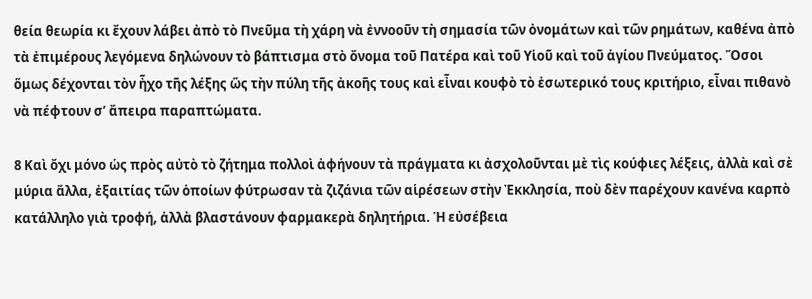θεία θεωρία κι ἔχουν λάβει ἀπὸ τὸ Πνεῦμα τὴ χάρη νὰ ἐννοοῦν τὴ σημασία τῶν ὀνομάτων καὶ τῶν ρημάτων, καθένα ἀπὸ τὰ ἐπιμέρους λεγόμενα δηλώνουν τὸ βάπτισμα στὸ ὄνομα τοῦ Πατέρα καὶ τοῦ Υἱοῦ καὶ τοῦ ἁγίου Πνεύματος. Ὅσοι ὅμως δέχονται τὸν ἦχο τῆς λέξης ὥς τὴν πύλη τῆς ἀκοῆς τους καὶ εἶναι κουφὸ τὸ ἐσωτερικό τους κριτήριο, εἶναι πιθανὸ νὰ πέφτουν σ’ ἄπειρα παραπτώματα.

8 Καὶ ὄχι μόνο ὡς πρὸς αὐτὸ τὸ ζήτημα πολλοὶ ἀφήνουν τὰ πράγματα κι ἀσχολοῦνται μὲ τὶς κούφιες λέξεις, ἀλλὰ καὶ σὲ μύρια ἄλλα, ἐξαιτίας τῶν ὁποίων φύτρωσαν τὰ ζιζάνια τῶν αἱρέσεων στὴν Ἐκκλησία, ποὺ δὲν παρέχουν κανένα καρπὸ κατάλληλο γιὰ τροφή, ἀλλὰ βλαστάνουν φαρμακερὰ δηλητήρια. Ἡ εὐσέβεια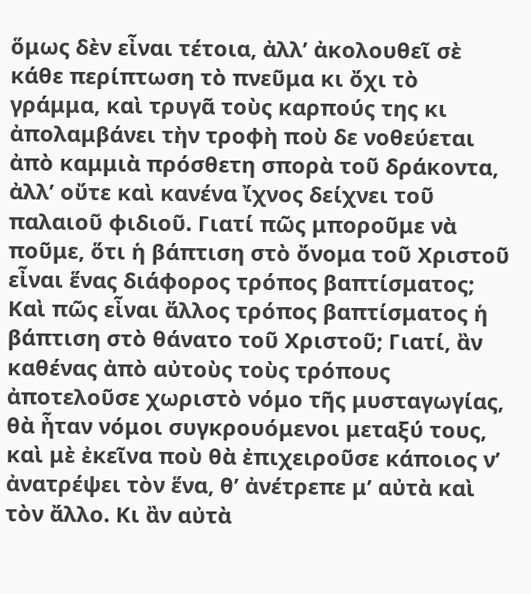ὅμως δὲν εἶναι τέτοια, ἀλλ’ ἀκολουθεῖ σὲ κάθε περίπτωση τὸ πνεῦμα κι ὄχι τὸ γράμμα, καὶ τρυγᾶ τοὺς καρπούς της κι ἀπολαμβάνει τὴν τροφὴ ποὺ δε νοθεύεται ἀπὸ καμμιὰ πρόσθετη σπορὰ τοῦ δράκοντα, ἀλλ’ οὔτε καὶ κανένα ἴχνος δείχνει τοῦ παλαιοῦ φιδιοῦ. Γιατί πῶς μποροῦμε νὰ ποῦμε, ὅτι ἡ βάπτιση στὸ ὄνομα τοῦ Χριστοῦ εἶναι ἕνας διάφορος τρόπος βαπτίσματος; Καὶ πῶς εἶναι ἄλλος τρόπος βαπτίσματος ἡ βάπτιση στὸ θάνατο τοῦ Χριστοῦ; Γιατί, ἂν καθένας ἀπὸ αὐτοὺς τοὺς τρόπους ἀποτελοῦσε χωριστὸ νόμο τῆς μυσταγωγίας, θὰ ἦταν νόμοι συγκρουόμενοι μεταξύ τους, καὶ μὲ ἐκεῖνα ποὺ θὰ ἐπιχειροῦσε κάποιος ν’ ἀνατρέψει τὸν ἕνα, θ’ ἀνέτρεπε μ’ αὐτὰ καὶ τὸν ἄλλο. Κι ἂν αὐτὰ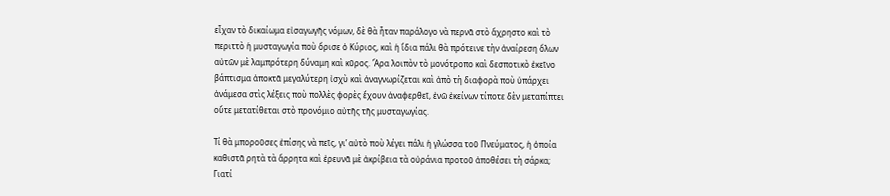εἶχαν τὸ δικαίωμα εἰσαγωγῆς νόμων, δὲ θὰ ἦταν παράλογο νὰ περνᾶ στὸ ἄχρηστο καὶ τὸ περιττὸ ἡ μυσταγωγία ποὺ ὅρισε ὁ Κύριος, καὶ ἡ ἴδια πάλι θὰ πρότεινε τὴν ἀναίρεση ὅλων αὐτῶν μὲ λαμπρότερη δύναμη καὶ κῦρος. Ἄρα λοιπὸν τὸ μονότροπο καὶ δεσποτικὸ ἐκεῖνο βάπτισμα ἀποκτᾶ μεγαλύτερη ἰσχὺ καὶ ἀναγνωρίζεται καὶ ἀπὸ τὴ διαφορὰ ποὺ ὑπάρχει ἀνάμεσα στὶς λέξεις ποὺ πολλὲς φορὲς ἔχουν ἀναφερθεῖ, ἐνῶ ἐκείνων τίποτε δὲν μεταπίπτει οὔτε μετατίθεται στὸ προνόμιο αὐτῆς τῆς μυσταγωγίας.

Τί θὰ μποροῦσες ἐπίσης νὰ πεῖς, γι’ αὐτὸ ποὺ λέγει πάλι ἡ γλώσσα τοῦ Πνεύματος, ἡ ὁποία καθιστᾶ ρητὰ τὰ ἄρρητα καὶ ἐρευνᾶ μὲ ἀκρίβεια τὰ οὐράνια προτοῦ ἀποθέσει τὴ σάρκα; Γιατί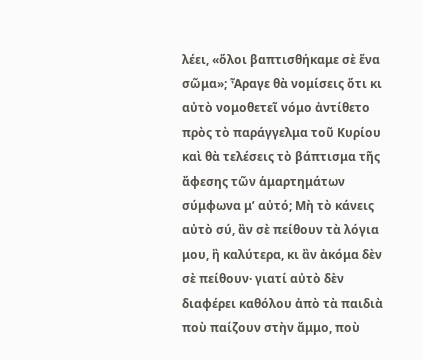λέει, «ὅλοι βαπτισθήκαμε σὲ ἕνα σῶμα»; Ἆραγε θὰ νομίσεις ὅτι κι αὐτὸ νομοθετεῖ νόμο ἀντίθετο πρὸς τὸ παράγγελμα τοῦ Κυρίου καὶ θὰ τελέσεις τὸ βάπτισμα τῆς ἄφεσης τῶν ἁμαρτημάτων σύμφωνα μ’ αὐτό; Μὴ τὸ κάνεις αὐτὸ σύ, ἂν σὲ πείθουν τὰ λόγια μου, ἢ καλύτερα, κι ἂν ἀκόμα δὲν σὲ πείθουν· γιατί αὐτὸ δὲν διαφέρει καθόλου ἀπὸ τὰ παιδιὰ ποὺ παίζουν στὴν ἄμμο, ποὺ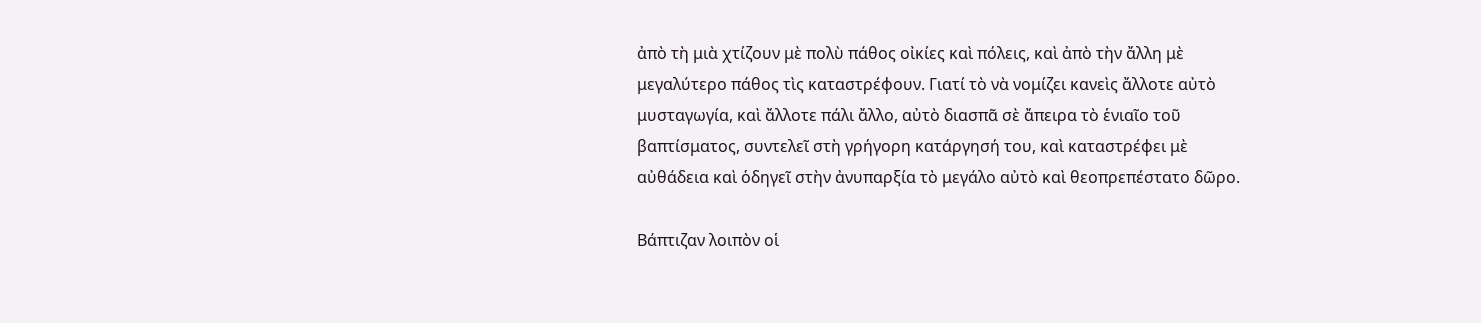ἀπὸ τὴ μιὰ χτίζουν μὲ πολὺ πάθος οἰκίες καὶ πόλεις, καὶ ἀπὸ τὴν ἄλλη μὲ μεγαλύτερο πάθος τὶς καταστρέφουν. Γιατί τὸ νὰ νομίζει κανεὶς ἄλλοτε αὐτὸ μυσταγωγία, καὶ ἄλλοτε πάλι ἄλλο, αὐτὸ διασπᾶ σὲ ἄπειρα τὸ ἑνιαῖο τοῦ βαπτίσματος, συντελεῖ στὴ γρήγορη κατάργησή του, καὶ καταστρέφει μὲ αὐθάδεια καὶ ὁδηγεῖ στὴν ἀνυπαρξία τὸ μεγάλο αὐτὸ καὶ θεοπρεπέστατο δῶρο.

Βάπτιζαν λοιπὸν οἱ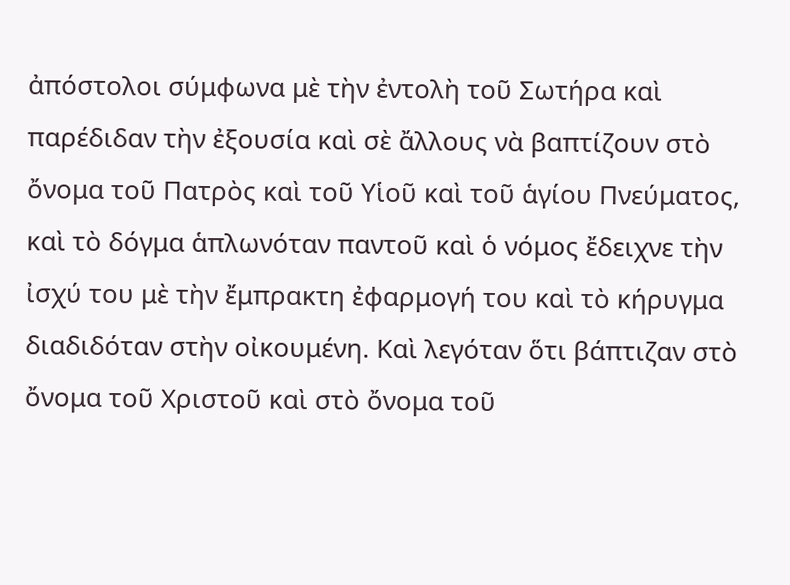ἀπόστολοι σύμφωνα μὲ τὴν ἐντολὴ τοῦ Σωτήρα καὶ παρέδιδαν τὴν ἐξουσία καὶ σὲ ἄλλους νὰ βαπτίζουν στὸ ὄνομα τοῦ Πατρὸς καὶ τοῦ Υἱοῦ καὶ τοῦ ἁγίου Πνεύματος, καὶ τὸ δόγμα ἁπλωνόταν παντοῦ καὶ ὁ νόμος ἔδειχνε τὴν ἰσχύ του μὲ τὴν ἔμπρακτη ἐφαρμογή του καὶ τὸ κήρυγμα διαδιδόταν στὴν οἰκουμένη. Καὶ λεγόταν ὅτι βάπτιζαν στὸ ὄνομα τοῦ Χριστοῦ καὶ στὸ ὄνομα τοῦ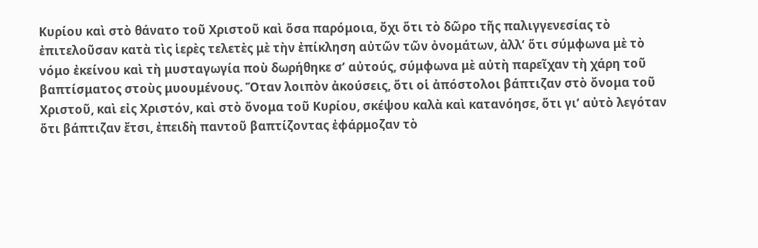Κυρίου καὶ στὸ θάνατο τοῦ Χριστοῦ καὶ ὅσα παρόμοια, ὄχι ὅτι τὸ δῶρο τῆς παλιγγενεσίας τὸ ἐπιτελοῦσαν κατὰ τὶς ἱερὲς τελετὲς μὲ τὴν ἐπίκληση αὐτῶν τῶν ὀνομάτων, ἀλλ’ ὅτι σύμφωνα μὲ τὸ νόμο ἐκείνου καὶ τὴ μυσταγωγία ποὺ δωρήθηκε σ’ αὐτούς, σύμφωνα μὲ αὐτὴ παρεῖχαν τὴ χάρη τοῦ βαπτίσματος στοὺς μυουμένους. Ὅταν λοιπὸν ἀκούσεις, ὅτι οἱ ἀπόστολοι βάπτιζαν στὸ ὄνομα τοῦ Χριστοῦ, καὶ εἰς Χριστόν, καὶ στὸ ὄνομα τοῦ Κυρίου, σκέψου καλὰ καὶ κατανόησε, ὅτι γι’ αὐτὸ λεγόταν ὅτι βάπτιζαν ἔτσι, ἐπειδὴ παντοῦ βαπτίζοντας ἐφάρμοζαν τὸ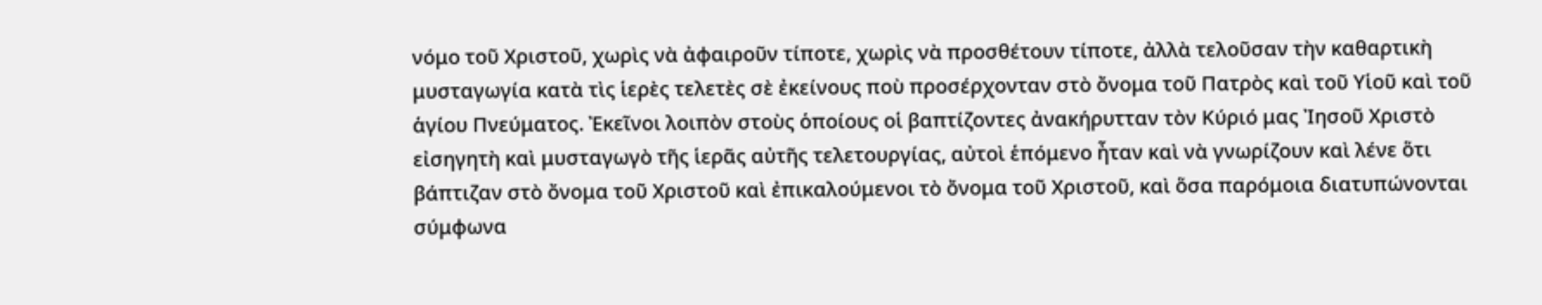νόμο τοῦ Χριστοῦ, χωρὶς νὰ ἀφαιροῦν τίποτε, χωρὶς νὰ προσθέτουν τίποτε, ἀλλὰ τελοῦσαν τὴν καθαρτικὴ μυσταγωγία κατὰ τὶς ἱερὲς τελετὲς σὲ ἐκείνους ποὺ προσέρχονταν στὸ ὄνομα τοῦ Πατρὸς καὶ τοῦ Υἱοῦ καὶ τοῦ ἁγίου Πνεύματος. Ἐκεῖνοι λοιπὸν στοὺς ὁποίους οἱ βαπτίζοντες ἀνακήρυτταν τὸν Κύριό μας Ἰησοῦ Χριστὸ εἰσηγητὴ καὶ μυσταγωγὸ τῆς ἱερᾶς αὐτῆς τελετουργίας, αὐτοὶ ἑπόμενο ἦταν καὶ νὰ γνωρίζουν καὶ λένε ὅτι βάπτιζαν στὸ ὄνομα τοῦ Χριστοῦ καὶ ἐπικαλούμενοι τὸ ὄνομα τοῦ Χριστοῦ, καὶ ὅσα παρόμοια διατυπώνονται σύμφωνα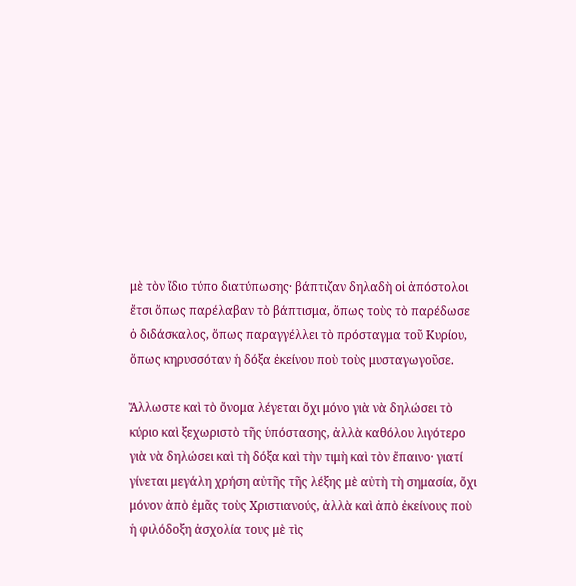μὲ τὸν ἴδιο τύπο διατύπωσης· βάπτιζαν δηλαδὴ οἱ ἀπόστολοι ἔτσι ὅπως παρέλαβαν τὸ βάπτισμα, ὅπως τοὺς τὸ παρέδωσε ὁ διδάσκαλος, ὅπως παραγγέλλει τὸ πρόσταγμα τοῦ Κυρίου, ὅπως κηρυσσόταν ἡ δόξα ἐκείνου ποὺ τοὺς μυσταγωγοῦσε.

Ἄλλωστε καὶ τὸ ὄνομα λέγεται ὄχι μόνο γιὰ νὰ δηλώσει τὸ κύριο καὶ ξεχωριστὸ τῆς ὑπόστασης, ἀλλὰ καθόλου λιγότερο γιὰ νὰ δηλώσει καὶ τὴ δόξα καὶ τὴν τιμὴ καὶ τὸν ἔπαινο· γιατί γίνεται μεγάλη χρήση αὐτῆς τῆς λέξης μὲ αὐτὴ τὴ σημασία, ὄχι μόνον ἀπὸ ἐμᾶς τοὺς Χριστιανούς, ἀλλὰ καὶ ἀπὸ ἐκείνους ποὺ ἡ φιλόδοξη ἀσχολία τους μὲ τὶς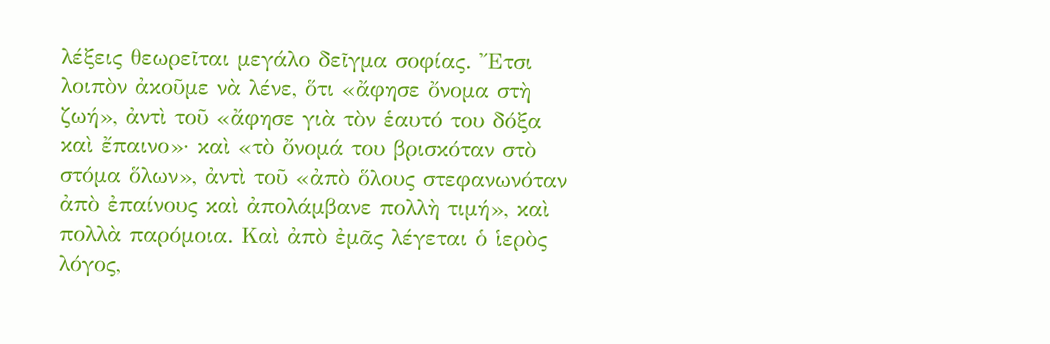λέξεις θεωρεῖται μεγάλο δεῖγμα σοφίας. Ἔτσι λοιπὸν ἀκοῦμε νὰ λένε, ὅτι «ἄφησε ὄνομα στὴ ζωή», ἀντὶ τοῦ «ἄφησε γιὰ τὸν ἑαυτό του δόξα καὶ ἔπαινο»· καὶ «τὸ ὄνομά του βρισκόταν στὸ στόμα ὅλων», ἀντὶ τοῦ «ἀπὸ ὅλους στεφανωνόταν ἀπὸ ἐπαίνους καὶ ἀπολάμβανε πολλὴ τιμή», καὶ πολλὰ παρόμοια. Καὶ ἀπὸ ἐμᾶς λέγεται ὁ ἱερὸς λόγος,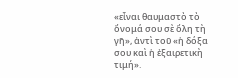«εἶναι θαυμαστὸ τὸ ὄνομά σου σὲ ὅλη τὴ γῆ», ἀντὶ τοῦ «ἡ δόξα σου καὶ ἡ ἐξαιρετικὴ τιμή».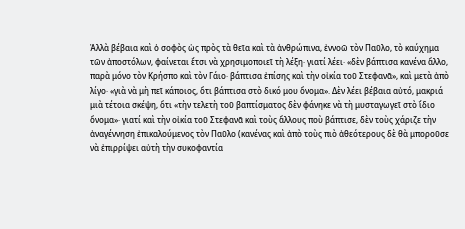Ἀλλὰ βέβαια καὶ ὁ σοφὸς ὡς πρὸς τὰ θεῖα καὶ τὰ ἀνθρώπινα, ἐννοῶ τὸν Παῦλο, τὸ καύχημα τῶν ἀποστόλων, φαίνεται ἔτσι νὰ χρησιμοποιεῖ τὴ λέξη· γιατί λέει· «δὲν βάπτισα κανένα ἄλλο, παρὰ μόνο τὸν Κρήσπο καὶ τὸν Γάιο· βάπτισα ἐπίσης καὶ τὴν οἰκία τοῦ Στεφανᾶ», καὶ μετὰ ἀπὸ λίγο· «γιὰ νὰ μὴ πεῖ κάποιος, ὅτι βάπτισα στὸ δικό μου ὄνομα». Δὲν λέει βέβαια αὐτό, μακριά μιὰ τέτοια σκέψη, ὅτι «τὴν τελετὴ τοῦ βαπτίσματος δὲν φάνηκε νὰ τὴ μυσταγωγεῖ στὸ ἴδιο ὄνομα»· γιατί καὶ τὴν οἰκία τοῦ Στεφανᾶ καὶ τοὺς ἄλλους ποὺ βάπτισε, δὲν τοὺς χάριζε τὴν ἀναγέννηση ἐπικαλούμενος τὸν Παῦλο (κανένας καὶ ἀπὸ τοὺς πιὸ ἀθεότερους δὲ θὰ μποροῦσε νὰ ἐπιρρίψει αὐτὴ τὴν συκοφαντία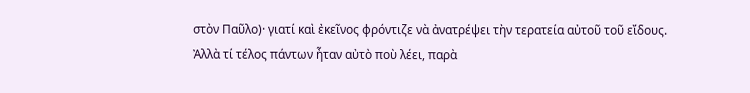στὸν Παῦλο)· γιατί καὶ ἐκεῖνος φρόντιζε νὰ ἀνατρέψει τὴν τερατεία αὐτοῦ τοῦ εἴδους. Ἀλλὰ τί τέλος πάντων ἦταν αὐτὸ ποὺ λέει, παρὰ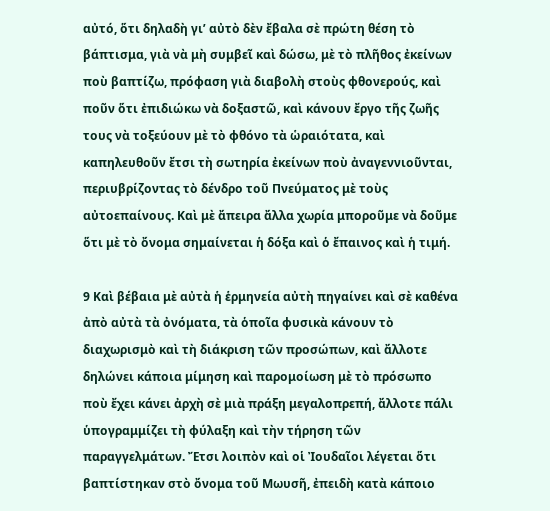αὐτό, ὅτι δηλαδὴ γι’ αὐτὸ δὲν ἔβαλα σὲ πρώτη θέση τὸ βάπτισμα, γιὰ νὰ μὴ συμβεῖ καὶ δώσω, μὲ τὸ πλῆθος ἐκείνων ποὺ βαπτίζω, πρόφαση γιὰ διαβολὴ στοὺς φθονερούς, καὶ ποῦν ὅτι ἐπιδιώκω νὰ δοξαστῶ, καὶ κάνουν ἔργο τῆς ζωῆς τους νὰ τοξεύουν μὲ τὸ φθόνο τὰ ὡραιότατα, καὶ καπηλευθοῦν ἔτσι τὴ σωτηρία ἐκείνων ποὺ ἀναγεννιοῦνται, περιυβρίζοντας τὸ δένδρο τοῦ Πνεύματος μὲ τοὺς αὐτοεπαίνους. Καὶ μὲ ἄπειρα ἄλλα χωρία μποροῦμε νὰ δοῦμε ὅτι μὲ τὸ ὄνομα σημαίνεται ἡ δόξα καὶ ὁ ἔπαινος καὶ ἡ τιμή.

9 Καὶ βέβαια μὲ αὐτὰ ἡ ἑρμηνεία αὐτὴ πηγαίνει καὶ σὲ καθένα ἀπὸ αὐτὰ τὰ ὀνόματα, τὰ ὁποῖα φυσικὰ κάνουν τὸ διαχωρισμὸ καὶ τὴ διάκριση τῶν προσώπων, καὶ ἄλλοτε δηλώνει κάποια μίμηση καὶ παρομοίωση μὲ τὸ πρόσωπο ποὺ ἔχει κάνει ἀρχὴ σὲ μιὰ πράξη μεγαλοπρεπή, ἄλλοτε πάλι ὑπογραμμίζει τὴ φύλαξη καὶ τὴν τήρηση τῶν παραγγελμάτων. Ἔτσι λοιπὸν καὶ οἱ Ἰουδαῖοι λέγεται ὅτι βαπτίστηκαν στὸ ὄνομα τοῦ Μωυσῆ, ἐπειδὴ κατὰ κάποιο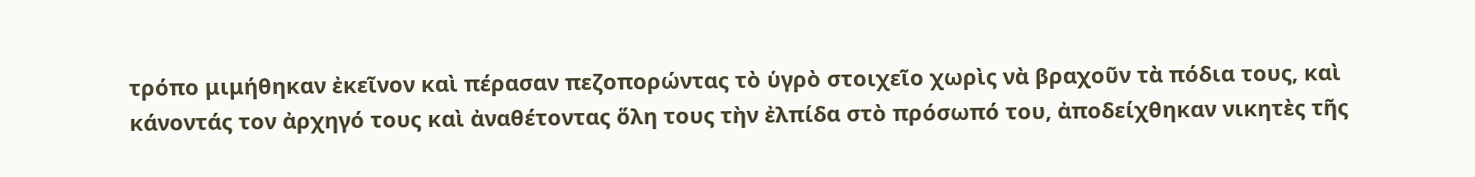τρόπο μιμήθηκαν ἐκεῖνον καὶ πέρασαν πεζοπορώντας τὸ ὑγρὸ στοιχεῖο χωρὶς νὰ βραχοῦν τὰ πόδια τους, καὶ κάνοντάς τον ἀρχηγό τους καὶ ἀναθέτοντας ὅλη τους τὴν ἐλπίδα στὸ πρόσωπό του, ἀποδείχθηκαν νικητὲς τῆς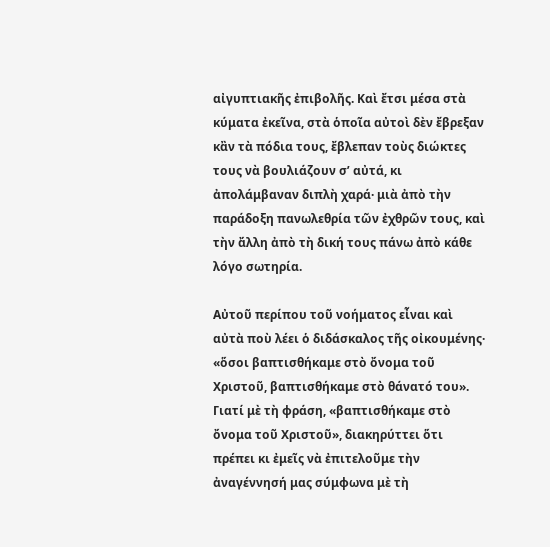αἰγυπτιακῆς ἐπιβολῆς. Καὶ ἔτσι μέσα στὰ κύματα ἐκεῖνα, στὰ ὁποῖα αὐτοὶ δὲν ἔβρεξαν κἂν τὰ πόδια τους, ἔβλεπαν τοὺς διώκτες τους νὰ βουλιάζουν σ’ αὐτά, κι ἀπολάμβαναν διπλὴ χαρά· μιὰ ἀπὸ τὴν παράδοξη πανωλεθρία τῶν ἐχθρῶν τους, καὶ τὴν ἄλλη ἀπὸ τὴ δική τους πάνω ἀπὸ κάθε λόγο σωτηρία.

Αὐτοῦ περίπου τοῦ νοήματος εἶναι καὶ αὐτὰ ποὺ λέει ὁ διδάσκαλος τῆς οἰκουμένης· «ὅσοι βαπτισθήκαμε στὸ ὄνομα τοῦ Χριστοῦ, βαπτισθήκαμε στὸ θάνατό του». Γιατί μὲ τὴ φράση, «βαπτισθήκαμε στὸ ὄνομα τοῦ Χριστοῦ», διακηρύττει ὅτι πρέπει κι ἐμεῖς νὰ ἐπιτελοῦμε τὴν ἀναγέννησή μας σύμφωνα μὲ τὴ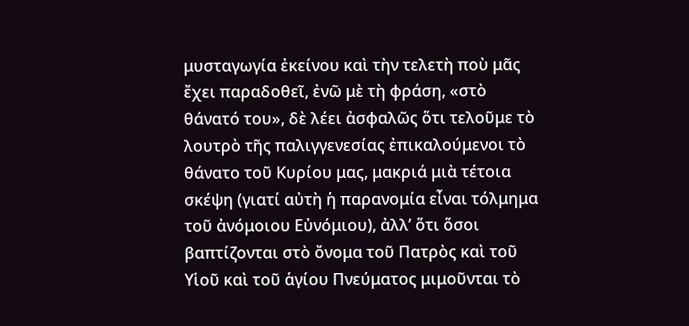μυσταγωγία ἐκείνου καὶ τὴν τελετὴ ποὺ μᾶς ἔχει παραδοθεῖ, ἐνῶ μὲ τὴ φράση, «στὸ θάνατό του», δὲ λέει ἀσφαλῶς ὅτι τελοῦμε τὸ λουτρὸ τῆς παλιγγενεσίας ἐπικαλούμενοι τὸ θάνατο τοῦ Κυρίου μας, μακριά μιὰ τέτοια σκέψη (γιατί αὐτὴ ἡ παρανομία εἶναι τόλμημα τοῦ ἀνόμοιου Εὐνόμιου), ἀλλ’ ὅτι ὅσοι βαπτίζονται στὸ ὄνομα τοῦ Πατρὸς καὶ τοῦ Υἱοῦ καὶ τοῦ ἁγίου Πνεύματος μιμοῦνται τὸ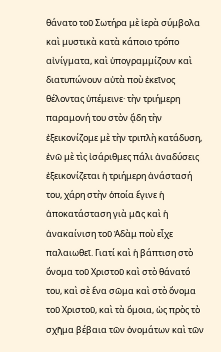θάνατο τοῦ Σωτήρα μὲ ἱερὰ σύμβολα καὶ μυστικὰ κατὰ κάποιο τρόπο αἰνίγματα, καὶ ὑπογραμμίζουν καὶ διατυπώνουν αὐτὰ ποὺ ἐκεῖνος θέλοντας ὑπέμεινε· τὴν τριήμερη παραμονή του στὸν ᾅδη τὴν ἐξεικονίζομε μὲ τὴν τριπλὴ κατάδυση, ἐνῶ μὲ τὶς ἰσάριθμες πάλι ἀναδύσεις ἐξεικονίζεται ἡ τριήμερη ἀνάστασή του, χάρη στὴν ὁποία ἔγινε ἡ ἀποκατάσταση γιὰ μᾶς καὶ ἡ ἀνακαίνιση τοῦ Ἀδὰμ ποὺ εἶχε παλαιωθεῖ. Γιατί καὶ ἡ βάπτιση στὸ ὄνομα τοῦ Χριστοῦ καὶ στὸ θάνατό του, καὶ σὲ ἕνα σῶμα καὶ στὸ ὄνομα τοῦ Χριστοῦ, καὶ τὰ ὅμοια, ὡς πρὸς τὸ σχῆμα βέβαια τῶν ὀνομάτων καὶ τῶν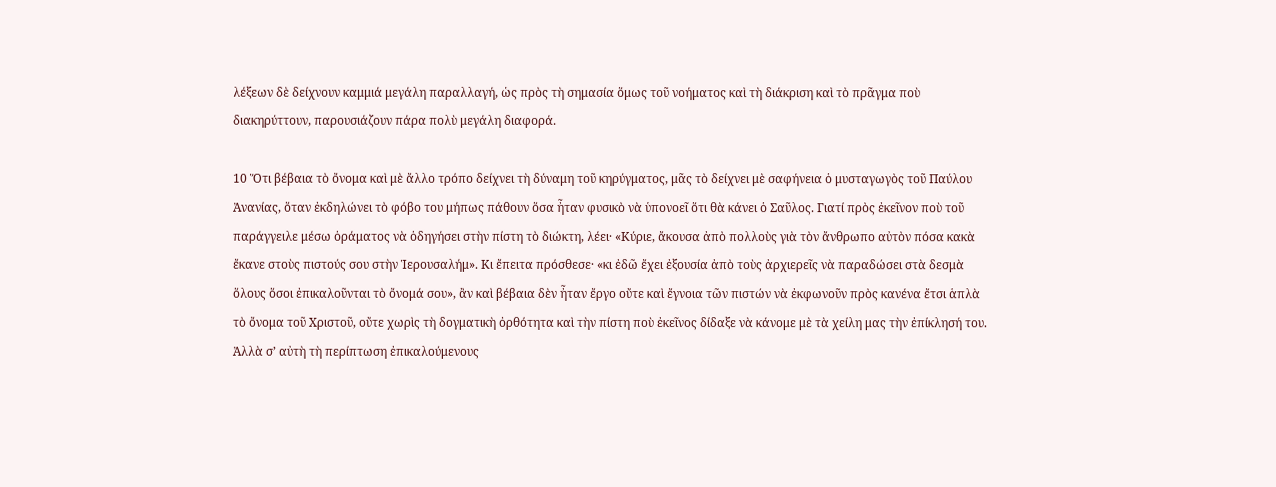λέξεων δὲ δείχνουν καμμιά μεγάλη παραλλαγή, ὡς πρὸς τὴ σημασία ὅμως τοῦ νοήματος καὶ τὴ διάκριση καὶ τὸ πρᾶγμα ποὺ διακηρύττουν, παρουσιάζουν πάρα πολὺ μεγάλη διαφορά.

10 Ὅτι βέβαια τὸ ὄνομα καὶ μὲ ἄλλο τρόπο δείχνει τὴ δύναμη τοῦ κηρύγματος, μᾶς τὸ δείχνει μὲ σαφήνεια ὁ μυσταγωγὸς τοῦ Παύλου Ἀνανίας, ὅταν ἐκδηλώνει τὸ φόβο του μήπως πάθουν ὅσα ἦταν φυσικὸ νὰ ὑπονοεῖ ὅτι θὰ κάνει ὁ Σαῦλος. Γιατί πρὸς ἐκεῖνον ποὺ τοῦ παράγγειλε μέσω ὁράματος νὰ ὁδηγήσει στὴν πίστη τὸ διώκτη, λέει· «Κύριε, ἄκουσα ἀπὸ πολλοὺς γιὰ τὸν ἄνθρωπο αὐτὸν πόσα κακὰ ἔκανε στοὺς πιστούς σου στὴν Ἱερουσαλήμ». Κι ἔπειτα πρόσθεσε· «κι ἐδῶ ἔχει ἐξουσία ἀπὸ τοὺς ἀρχιερεῖς νὰ παραδώσει στὰ δεσμὰ ὅλους ὅσοι ἐπικαλοῦνται τὸ ὄνομά σου», ἂν καὶ βέβαια δὲν ἦταν ἔργο οὔτε καὶ ἔγνοια τῶν πιστών νὰ ἐκφωνοῦν πρὸς κανένα ἔτσι ἁπλὰ τὸ ὄνομα τοῦ Χριστοῦ, οὔτε χωρὶς τὴ δογματικὴ ὀρθότητα καὶ τὴν πίστη ποὺ ἐκεῖνος δίδαξε νὰ κάνομε μὲ τὰ χείλη μας τὴν ἐπίκλησή του. Ἀλλὰ σ’ αὐτὴ τὴ περίπτωση ἐπικαλούμενους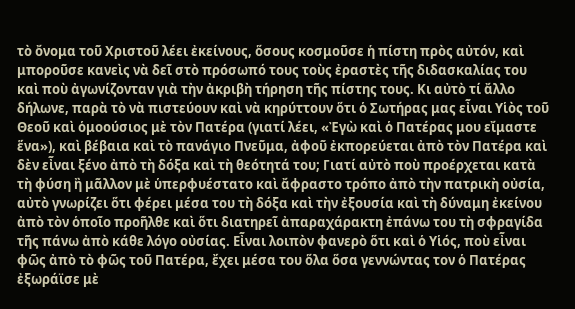τὸ ὄνομα τοῦ Χριστοῦ λέει ἐκείνους, ὅσους κοσμοῦσε ἡ πίστη πρὸς αὐτόν, καὶ μποροῦσε κανεὶς νὰ δεῖ στὸ πρόσωπό τους τοὺς ἐραστὲς τῆς διδασκαλίας του καὶ ποὺ ἀγωνίζονταν γιὰ τὴν ἀκριβὴ τήρηση τῆς πίστης τους. Κι αὐτὸ τί ἄλλο δήλωνε, παρὰ τὸ νὰ πιστεύουν καὶ νὰ κηρύττουν ὅτι ὁ Σωτήρας μας εἶναι Υἱὸς τοῦ Θεοῦ καὶ ὁμοούσιος μὲ τὸν Πατέρα (γιατί λέει, «Ἐγὼ καὶ ὁ Πατέρας μου εἴμαστε ἕνα»), καὶ βέβαια καὶ τὸ πανάγιο Πνεῦμα, ἀφοῦ ἐκπορεύεται ἀπὸ τὸν Πατέρα καὶ δὲν εἶναι ξένο ἀπὸ τὴ δόξα καὶ τὴ θεότητά του; Γιατί αὐτὸ ποὺ προέρχεται κατὰ τὴ φύση ἢ μᾶλλον μὲ ὑπερφυέστατο καὶ ἄφραστο τρόπο ἀπὸ τὴν πατρικὴ οὐσία, αὐτὸ γνωρίζει ὅτι φέρει μέσα του τὴ δόξα καὶ τὴν ἐξουσία καὶ τὴ δύναμη ἐκείνου ἀπὸ τὸν ὁποῖο προῆλθε καὶ ὅτι διατηρεῖ ἀπαραχάρακτη ἐπάνω του τὴ σφραγίδα τῆς πάνω ἀπὸ κάθε λόγο οὐσίας. Εἶναι λοιπὸν φανερὸ ὅτι καὶ ὁ Υἱός, ποὺ εἶναι φῶς ἀπὸ τὸ φῶς τοῦ Πατέρα, ἔχει μέσα του ὅλα ὅσα γεννώντας τον ὁ Πατέρας ἐξωράϊσε μὲ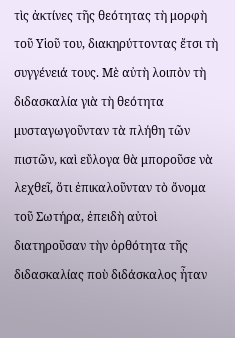τὶς ἀκτίνες τῆς θεότητας τὴ μορφὴ τοῦ Υἱοῦ του, διακηρύττοντας ἔτσι τὴ συγγένειά τους. Μὲ αὐτὴ λοιπὸν τὴ διδασκαλία γιὰ τὴ θεότητα μυσταγωγοῦνταν τὰ πλήθη τῶν πιστῶν, καὶ εὔλογα θὰ μποροῦσε νὰ λεχθεῖ, ὅτι ἐπικαλοῦνταν τὸ ὄνομα τοῦ Σωτήρα, ἐπειδὴ αὐτοὶ διατηροῦσαν τὴν ὀρθότητα τῆς διδασκαλίας ποὺ διδάσκαλος ἦταν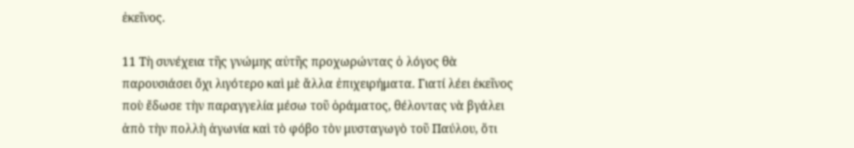ἐκεῖνος.

11 Τὴ συνέχεια τῆς γνώμης αὐτῆς προχωρώντας ὁ λόγος θὰ παρουσιάσει ὄχι λιγότερο καὶ μὲ ἄλλα ἐπιχειρήματα. Γιατί λέει ἐκεῖνος ποὺ ἔδωσε τὴν παραγγελία μέσω τοῦ ὁράματος, θέλοντας νὰ βγάλει ἀπὸ τὴν πολλὴ ἀγωνία καὶ τὸ φόβο τὸν μυσταγωγὸ τοῦ Παύλου, ὅτι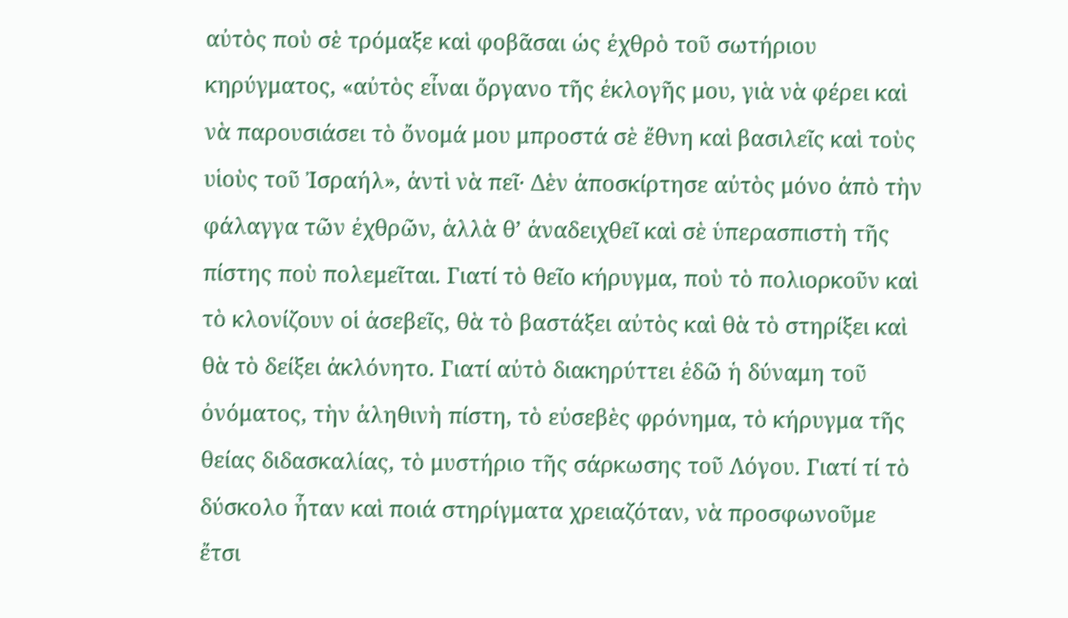αὐτὸς ποὺ σὲ τρόμαξε καὶ φοβᾶσαι ὡς ἐχθρὸ τοῦ σωτήριου κηρύγματος, «αὐτὸς εἶναι ὄργανο τῆς ἐκλογῆς μου, γιὰ νὰ φέρει καὶ νὰ παρουσιάσει τὸ ὄνομά μου μπροστά σὲ ἔθνη καὶ βασιλεῖς καὶ τοὺς υἱοὺς τοῦ Ἰσραήλ», ἀντὶ νὰ πεῖ· Δὲν ἀποσκίρτησε αὐτὸς μόνο ἀπὸ τὴν φάλαγγα τῶν ἐχθρῶν, ἀλλὰ θ’ ἀναδειχθεῖ καὶ σὲ ὑπερασπιστὴ τῆς πίστης ποὺ πολεμεῖται. Γιατί τὸ θεῖο κήρυγμα, ποὺ τὸ πολιορκοῦν καὶ τὸ κλονίζουν οἱ ἀσεβεῖς, θὰ τὸ βαστάξει αὐτὸς καὶ θὰ τὸ στηρίξει καὶ θὰ τὸ δείξει ἀκλόνητο. Γιατί αὐτὸ διακηρύττει ἐδῶ ἡ δύναμη τοῦ ὀνόματος, τὴν ἀληθινὴ πίστη, τὸ εὐσεβὲς φρόνημα, τὸ κήρυγμα τῆς θείας διδασκαλίας, τὸ μυστήριο τῆς σάρκωσης τοῦ Λόγου. Γιατί τί τὸ δύσκολο ἦταν καὶ ποιά στηρίγματα χρειαζόταν, νὰ προσφωνοῦμε ἔτσι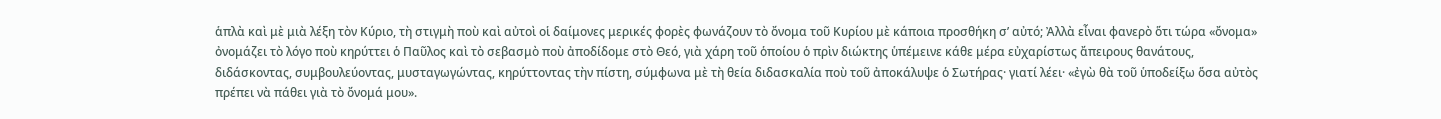ἁπλὰ καὶ μὲ μιὰ λέξη τὸν Κύριο, τὴ στιγμὴ ποὺ καὶ αὐτοὶ οἱ δαίμονες μερικές φορὲς φωνάζουν τὸ ὄνομα τοῦ Κυρίου μὲ κάποια προσθήκη σ’ αὐτό; Ἀλλὰ εἶναι φανερὸ ὅτι τώρα «ὄνομα» ὀνομάζει τὸ λόγο ποὺ κηρύττει ὁ Παῦλος καὶ τὸ σεβασμὸ ποὺ ἀποδίδομε στὸ Θεό, γιὰ χάρη τοῦ ὁποίου ὁ πρὶν διώκτης ὑπέμεινε κάθε μέρα εὐχαρίστως ἄπειρους θανάτους, διδάσκοντας, συμβουλεύοντας, μυσταγωγώντας, κηρύττοντας τὴν πίστη, σύμφωνα μὲ τὴ θεία διδασκαλία ποὺ τοῦ ἀποκάλυψε ὁ Σωτήρας· γιατί λέει· «ἐγὼ θὰ τοῦ ὑποδείξω ὅσα αὐτὸς πρέπει νὰ πάθει γιὰ τὸ ὄνομά μου».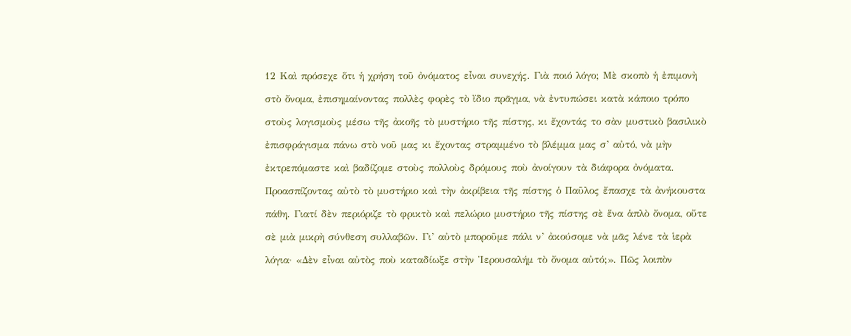12 Καὶ πρόσεχε ὅτι ἡ χρήση τοῦ ὀνόματος εἶναι συνεχής. Γιὰ ποιό λόγο; Μὲ σκοπὸ ἡ ἐπιμονὴ στὸ ὄνομα, ἐπισημαίνοντας πολλὲς φορὲς τὸ ἴδιο πρᾶγμα, νὰ ἐντυπώσει κατὰ κάποιο τρόπο στοὺς λογισμοὺς μέσω τῆς ἀκοῆς τὸ μυστήριο τῆς πίστης, κι ἔχοντάς το σὰν μυστικὸ βασιλικὸ ἐπισφράγισμα πάνω στὸ νοῦ μας κι ἔχοντας στραμμένο τὸ βλέμμα μας σ’ αὐτό, νὰ μὴν ἐκτρεπόμαστε καὶ βαδίζομε στοὺς πολλοὺς δρόμους ποὺ ἀνοίγουν τὰ διάφορα ὀνόματα. Προασπίζοντας αὐτὸ τὸ μυστήριο καὶ τὴν ἀκρίβεια τῆς πίστης ὁ Παῦλος ἔπασχε τὰ ἀνήκουστα πάθη. Γιατί δὲν περιόριζε τὸ φρικτὸ καὶ πελώριο μυστήριο τῆς πίστης σὲ ἕνα ἁπλὸ ὄνομα, οὔτε σὲ μιὰ μικρὴ σύνθεση συλλαβῶν. Γι’ αὐτὸ μποροῦμε πάλι ν’ ἀκούσομε νὰ μᾶς λένε τὰ ἱερὰ λόγια· «Δὲν εἶναι αὐτὸς ποὺ καταδίωξε στὴν Ἱερουσαλήμ τὸ ὄνομα αὐτό;». Πῶς λοιπὸν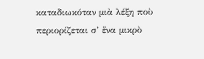καταδιωκόταν μιὰ λέξη ποὺ περιορίζεται σ’ ἕνα μικρὸ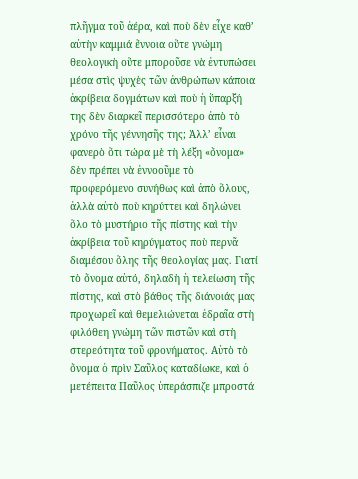πλῆγμα τοῦ ἀέρα, καὶ ποὺ δὲν εἶχε καθ’ αὐτὴν καμμιά ἔννοια οὔτε γνώμη θεολογικὴ οὔτε μποροῦσε νὰ ἐντυπώσει μέσα στὶς ψυχὲς τῶν ἀνθρώπων κάποια ἀκρίβεια δογμάτων καὶ ποὺ ἡ ὕπαρξή της δὲν διαρκεῖ περισσότερο ἀπὸ τὸ χρόνο τῆς γέννησῆς της; Ἀλλ’ εἶναι φανερὸ ὅτι τώρα μὲ τὴ λέξη «ὄνομα» δὲν πρέπει νὰ ἐννοοῦμε τὸ προφερόμενο συνήθως καὶ ἀπὸ ὅλους, ἀλλὰ αὐτὸ ποὺ κηρύττει καὶ δηλώνει ὅλο τὸ μυστήριο τῆς πίστης καὶ τὴν ἀκρίβεια τοῦ κηρύγματος ποὺ περνᾶ διαμέσου ὅλης τῆς θεολογίας μας. Γιατί τὸ ὄνομα αὐτό, δηλαδὴ ἡ τελείωση τῆς πίστης, καὶ στὸ βάθος τῆς διάνοιάς μας προχωρεῖ καὶ θεμελιώνεται ἑδραῖα στὴ φιλόθεη γνώμη τῶν πιστῶν καὶ στὴ στερεότητα τοῦ φρονήματος. Αὐτὸ τὸ ὄνομα ὁ πρὶν Σαῦλος καταδίωκε, καὶ ὁ μετέπειτα Παῦλος ὑπεράσπιζε μπροστά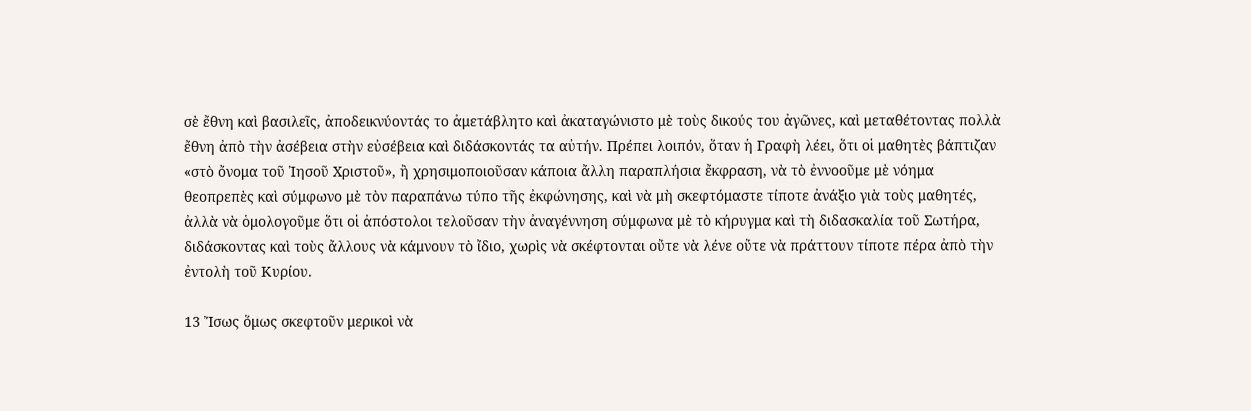σὲ ἔθνη καὶ βασιλεῖς, ἀποδεικνύοντάς το ἀμετάβλητο καὶ ἀκαταγώνιστο μὲ τοὺς δικούς του ἀγῶνες, καὶ μεταθέτοντας πολλὰ ἔθνη ἀπὸ τὴν ἀσέβεια στὴν εὐσέβεια καὶ διδάσκοντάς τα αὐτήν. Πρέπει λοιπόν, ὅταν ἡ Γραφὴ λέει, ὅτι οἱ μαθητὲς βάπτιζαν «στὸ ὄνομα τοῦ Ἰησοῦ Χριστοῦ», ἢ χρησιμοποιοῦσαν κάποια ἄλλη παραπλήσια ἔκφραση, νὰ τὸ ἐννοοῦμε μὲ νόημα θεοπρεπὲς καὶ σύμφωνο μὲ τὸν παραπάνω τύπο τῆς ἐκφώνησης, καὶ νὰ μὴ σκεφτόμαστε τίποτε ἀνάξιο γιὰ τοὺς μαθητές, ἀλλὰ νὰ ὁμολογοῦμε ὅτι οἱ ἀπόστολοι τελοῦσαν τὴν ἀναγέννηση σύμφωνα μὲ τὸ κήρυγμα καὶ τὴ διδασκαλία τοῦ Σωτήρα, διδάσκοντας καὶ τοὺς ἄλλους νὰ κάμνουν τὸ ἴδιο, χωρὶς νὰ σκέφτονται οὔτε νὰ λένε οὔτε νὰ πράττουν τίποτε πέρα ἀπὸ τὴν ἐντολὴ τοῦ Κυρίου.

13 Ἴσως ὅμως σκεφτοῦν μερικοὶ νὰ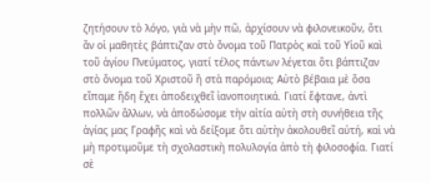ζητήσουν τὸ λόγο, γιὰ νὰ μὴν πῶ, ἀρχίσουν νὰ φιλονεικοῦν, ὅτι ἂν οἱ μαθητὲς βάπτιζαν στὸ ὄνομα τοῦ Πατρὸς καὶ τοῦ Υἱοῦ καὶ τοῦ ἁγίου Πνεύματος, γιατί τέλος πάντων λέγεται ὅτι βάπτιζαν στὸ ὄνομα τοῦ Χριστοῦ ἢ στὰ παρόμοια; Αὐτὸ βέβαια μὲ ὅσα εἴπαμε ἤδη ἔχει ἀποδειχθεῖ ἱανοποιητικά. Γιατί ἔφτανε, ἀντὶ πολλῶν ἄλλων, νὰ ἀποδώσομε τὴν αἰτία αὐτὴ στὴ συνήθεια τῆς ἁγίας μας Γραφῆς καὶ νὰ δείξομε ὅτι αὐτὴν ἀκολουθεῖ αὐτή, καὶ νὰ μὴ προτιμοῦμε τὴ σχολαστικὴ πολυλογία ἀπὸ τὴ φιλοσοφία. Γιατί σὲ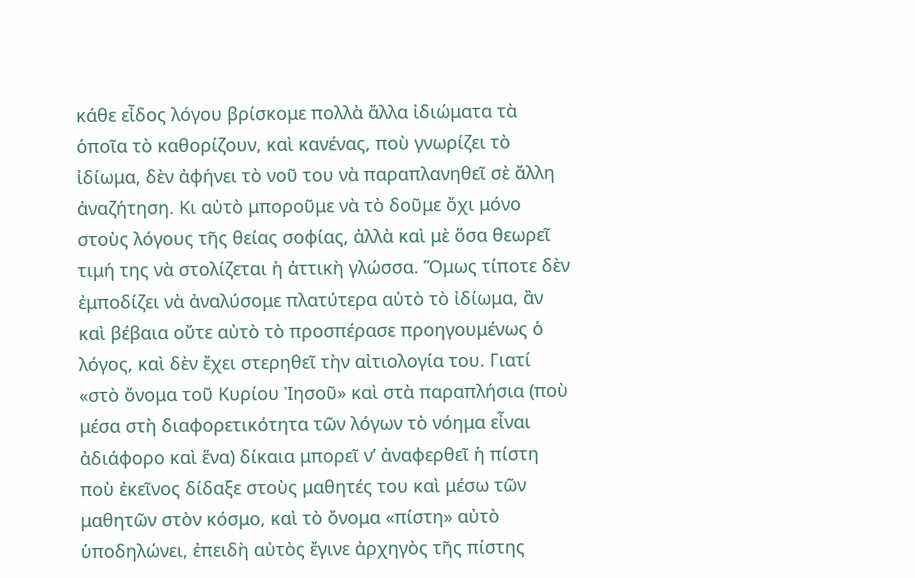κάθε εἶδος λόγου βρίσκομε πολλὰ ἄλλα ἰδιώματα τὰ ὁποῖα τὸ καθορίζουν, καὶ κανένας, ποὺ γνωρίζει τὸ ἰδίωμα, δὲν ἀφήνει τὸ νοῦ του νὰ παραπλανηθεῖ σὲ ἄλλη ἀναζήτηση. Κι αὐτὸ μποροῦμε νὰ τὸ δοῦμε ὄχι μόνο στοὺς λόγους τῆς θείας σοφίας, ἀλλὰ καὶ μὲ ὅσα θεωρεῖ τιμή της νὰ στολίζεται ἡ ἀττικὴ γλώσσα. Ὅμως τίποτε δὲν ἐμποδίζει νὰ ἀναλύσομε πλατύτερα αὐτὸ τὸ ἰδίωμα, ἂν καὶ βέβαια οὔτε αὐτὸ τὸ προσπέρασε προηγουμένως ὁ λόγος, καὶ δὲν ἔχει στερηθεῖ τὴν αἰτιολογία του. Γιατί «στὸ ὄνομα τοῦ Κυρίου Ἰησοῦ» καὶ στὰ παραπλήσια (ποὺ μέσα στὴ διαφορετικότητα τῶν λόγων τὸ νόημα εἶναι ἀδιάφορο καὶ ἕνα) δίκαια μπορεῖ ν’ ἀναφερθεῖ ἡ πίστη ποὺ ἐκεῖνος δίδαξε στοὺς μαθητές του καὶ μέσω τῶν μαθητῶν στὸν κόσμο, καὶ τὸ ὄνομα «πίστη» αὐτὸ ὑποδηλώνει, ἐπειδὴ αὐτὸς ἔγινε ἀρχηγὸς τῆς πίστης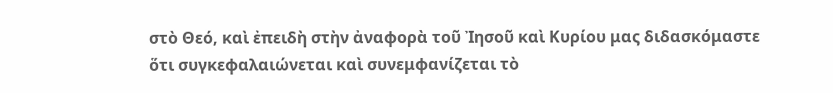στὸ Θεό, καὶ ἐπειδὴ στὴν ἀναφορὰ τοῦ Ἰησοῦ καὶ Κυρίου μας διδασκόμαστε ὅτι συγκεφαλαιώνεται καὶ συνεμφανίζεται τὸ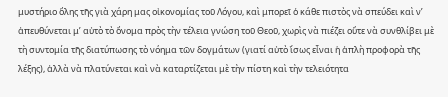μυστήριο ὅλης τῆς γιὰ χάρη μας οἰκονομίας τοῦ Λόγου, καὶ μπορεῖ ὁ κάθε πιστὸς νὰ σπεύδει καὶ ν’ ἀπευθύνεται μ’ αὐτὸ τὸ ὄνομα πρὸς τὴν τέλεια γνώση τοῦ Θεοῦ, χωρὶς νὰ πιέζει οὔτε νὰ συνθλίβει μὲ τὴ συντομία τῆς διατύπωσης τὸ νόημα τῶν δογμάτων (γιατί αὐτὸ ἴσως εἶναι ἡ ἁπλὴ προφορὰ τῆς λέξης), ἀλλὰ νὰ πλατύνεται καὶ νὰ καταρτίζεται μὲ τὴν πίστη καὶ τὴν τελειότητα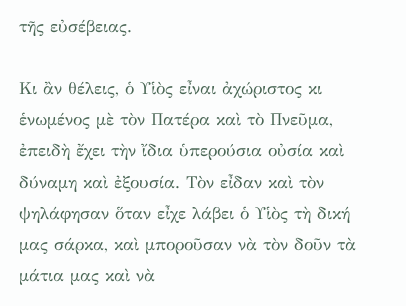τῆς εὐσέβειας.

Κι ἂν θέλεις, ὁ Υἱὸς εἶναι ἀχώριστος κι ἑνωμένος μὲ τὸν Πατέρα καὶ τὸ Πνεῦμα, ἐπειδὴ ἔχει τὴν ἴδια ὑπερούσια οὐσία καὶ δύναμη καὶ ἐξουσία. Τὸν εἶδαν καὶ τὸν ψηλάφησαν ὅταν εἶχε λάβει ὁ Υἱὸς τὴ δική μας σάρκα, καὶ μποροῦσαν νὰ τὸν δοῦν τὰ μάτια μας καὶ νὰ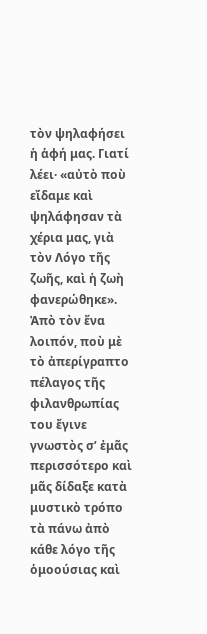τὸν ψηλαφήσει ἡ ἁφή μας. Γιατί λέει· «αὐτὸ ποὺ εἴδαμε καὶ ψηλάφησαν τὰ χέρια μας, γιὰ τὸν Λόγο τῆς ζωῆς, καὶ ἡ ζωὴ φανερώθηκε». Ἀπὸ τὸν ἕνα λοιπόν, ποὺ μὲ τὸ ἀπερίγραπτο πέλαγος τῆς φιλανθρωπίας του ἔγινε γνωστὸς σ’ ἐμᾶς περισσότερο καὶ μᾶς δίδαξε κατὰ μυστικὸ τρόπο τὰ πάνω ἀπὸ κάθε λόγο τῆς ὁμοούσιας καὶ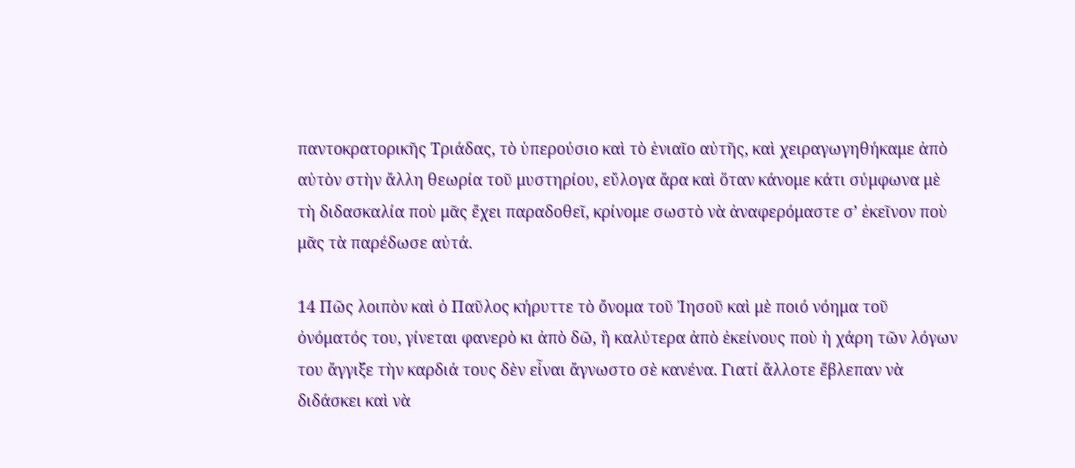παντοκρατορικῆς Τριάδας, τὸ ὑπερούσιο καὶ τὸ ἑνιαῖο αὐτῆς, καὶ χειραγωγηθήκαμε ἀπὸ αὐτὸν στὴν ἄλλη θεωρία τοῦ μυστηρίου, εὔλογα ἄρα καὶ ὅταν κάνομε κάτι σύμφωνα μὲ τὴ διδασκαλία ποὺ μᾶς ἔχει παραδοθεῖ, κρίνομε σωστὸ νὰ ἀναφερόμαστε σ’ ἐκεῖνον ποὺ μᾶς τὰ παρέδωσε αὐτά.

14 Πῶς λοιπὸν καὶ ὁ Παῦλος κήρυττε τὸ ὄνομα τοῦ Ἰησοῦ καὶ μὲ ποιό νόημα τοῦ ὀνόματός του, γίνεται φανερὸ κι ἀπὸ δῶ, ἢ καλύτερα ἀπὸ ἐκείνους ποὺ ἡ χάρη τῶν λόγων του ἄγγιξε τὴν καρδιά τους δὲν εἶναι ἄγνωστο σὲ κανένα. Γιατί ἄλλοτε ἔβλεπαν νὰ διδάσκει καὶ νὰ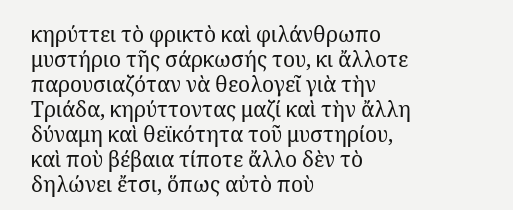κηρύττει τὸ φρικτὸ καὶ φιλάνθρωπο μυστήριο τῆς σάρκωσής του, κι ἄλλοτε παρουσιαζόταν νὰ θεολογεῖ γιὰ τὴν Τριάδα, κηρύττοντας μαζί καὶ τὴν ἄλλη δύναμη καὶ θεϊκότητα τοῦ μυστηρίου, καὶ ποὺ βέβαια τίποτε ἄλλο δὲν τὸ δηλώνει ἔτσι, ὅπως αὐτὸ ποὺ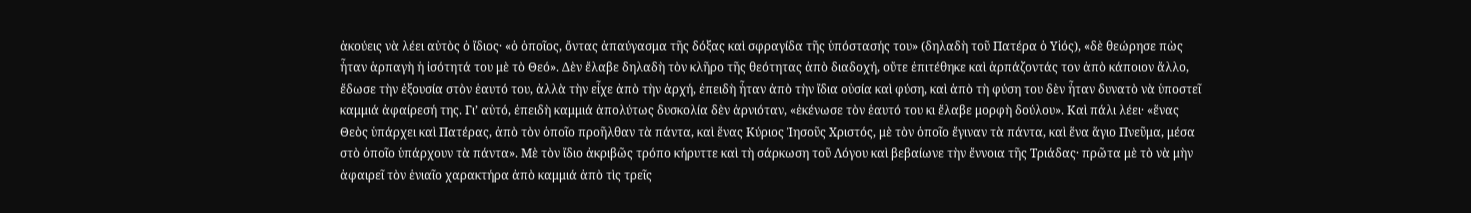ἀκούεις νὰ λέει αὐτὸς ὁ ἴδιος· «ὁ ὁποῖος, ὄντας ἀπαύγασμα τῆς δόξας καὶ σφραγίδα τῆς ὑπόστασής του» (δηλαδὴ τοῦ Πατέρα ὁ Υἱός), «δὲ θεώρησε πὼς ἦταν ἁρπαγὴ ἡ ἰσότητά του μὲ τὸ Θεό». Δὲν ἔλαβε δηλαδὴ τὸν κλῆρο τῆς θεότητας ἀπὸ διαδοχή, οὔτε ἐπιτέθηκε καὶ ἁρπάζοντάς τον ἀπὸ κάποιον ἄλλο, ἔδωσε τὴν ἐξουσία στὸν ἑαυτό του, ἀλλὰ τὴν εἶχε ἀπὸ τὴν ἀρχή, ἐπειδὴ ἦταν ἀπὸ τὴν ἴδια οὐσία καὶ φύση, καὶ ἀπὸ τὴ φύση του δὲν ἦταν δυνατὸ νὰ ὑποστεῖ καμμιά ἀφαίρεσή της. Γι’ αὐτό, ἐπειδὴ καμμιά ἀπολύτως δυσκολία δὲν ἀρνιόταν, «ἐκένωσε τὸν ἑαυτό του κι ἔλαβε μορφὴ δούλου». Καὶ πάλι λέει· «ἕνας Θεὸς ὑπάρχει καὶ Πατέρας, ἀπὸ τὸν ὁποῖο προῆλθαν τὰ πάντα, καὶ ἕνας Κύριος Ἰησοῦς Χριστός, μὲ τὸν ὁποῖο ἔγιναν τὰ πάντα, καὶ ἕνα ἅγιο Πνεῦμα, μέσα στὸ ὁποῖο ὑπάρχουν τὰ πάντα». Μὲ τὸν ἴδιο ἀκριβῶς τρόπο κήρυττε καὶ τὴ σάρκωση τοῦ Λόγου καὶ βεβαίωνε τὴν ἔννοια τῆς Τριάδας· πρῶτα μὲ τὸ νὰ μὴν ἀφαιρεῖ τὸν ἑνιαῖο χαρακτήρα ἀπὸ καμμιά ἀπὸ τὶς τρεῖς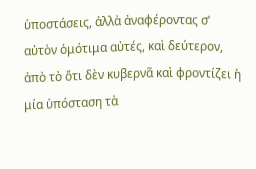ὑποστάσεις, ἀλλὰ ἀναφέροντας σ’ αὐτὸν ὁμότιμα αὐτές, καὶ δεύτερον, ἀπὸ τὸ ὅτι δὲν κυβερνᾶ καὶ φροντίζει ἡ μία ὑπόσταση τὰ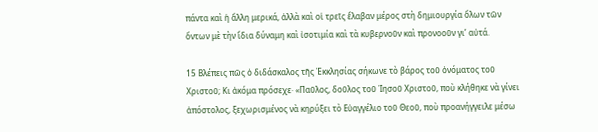πάντα καὶ ἡ ἄλλη μερικά, ἀλλὰ καὶ οἱ τρεῖς ἔλαβαν μέρος στὴ δημιουργία ὅλων τῶν ὄντων μὲ τὴν ἴδια δύναμη καὶ ἰσοτιμία καὶ τὰ κυβερνοῦν καὶ προνοοῦν γι’ αὐτά.

15 Βλέπεις πῶς ὁ διδάσκαλος τῆς Ἐκκλησίας σήκωνε τὸ βάρος τοῦ ὀνόματος τοῦ Χριστοῦ; Κι ἀκόμα πρόσεχε· «Παῦλος, δοῦλος τοῦ Ἰησοῦ Χριστοῦ, ποὺ κλήθηκε νὰ γίνει ἀπόστολος, ξεχωρισμένος νὰ κηρύξει τὸ Εὐαγγέλιο τοῦ Θεοῦ, ποὺ προανήγγειλε μέσω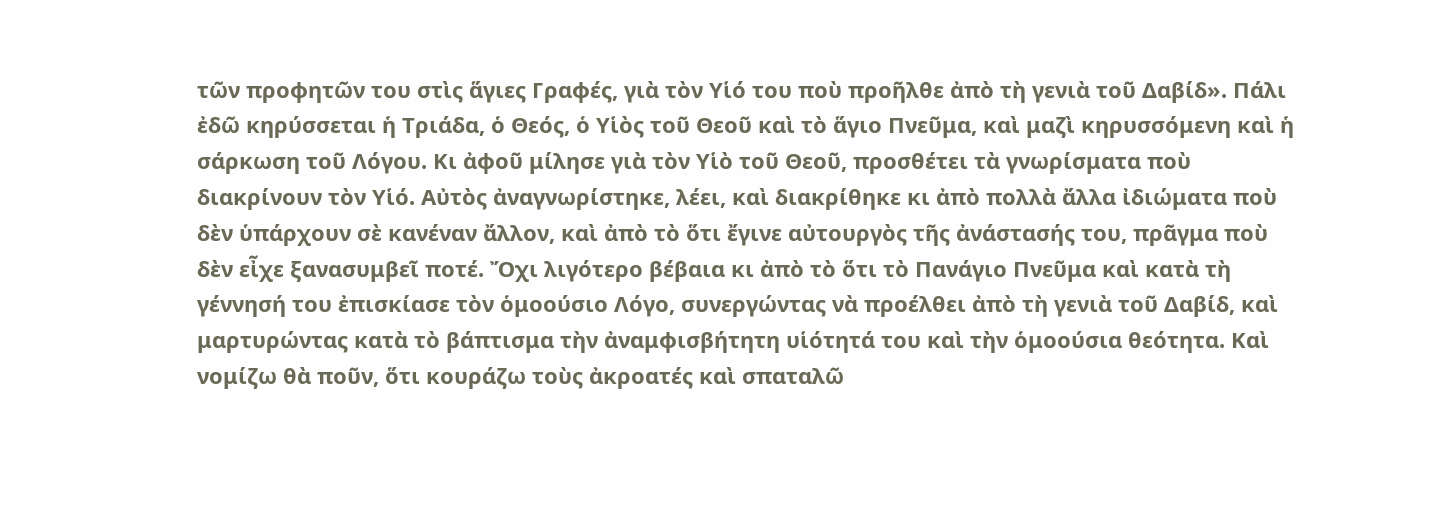τῶν προφητῶν του στὶς ἅγιες Γραφές, γιὰ τὸν Υἱό του ποὺ προῆλθε ἀπὸ τὴ γενιὰ τοῦ Δαβίδ». Πάλι ἐδῶ κηρύσσεται ἡ Τριάδα, ὁ Θεός, ὁ Υἱὸς τοῦ Θεοῦ καὶ τὸ ἅγιο Πνεῦμα, καὶ μαζὶ κηρυσσόμενη καὶ ἡ σάρκωση τοῦ Λόγου. Κι ἀφοῦ μίλησε γιὰ τὸν Υἱὸ τοῦ Θεοῦ, προσθέτει τὰ γνωρίσματα ποὺ διακρίνουν τὸν Υἱό. Αὐτὸς ἀναγνωρίστηκε, λέει, καὶ διακρίθηκε κι ἀπὸ πολλὰ ἄλλα ἰδιώματα ποὺ δὲν ὑπάρχουν σὲ κανέναν ἄλλον, καὶ ἀπὸ τὸ ὅτι ἔγινε αὐτουργὸς τῆς ἀνάστασής του, πρᾶγμα ποὺ δὲν εἶχε ξανασυμβεῖ ποτέ. Ὄχι λιγότερο βέβαια κι ἀπὸ τὸ ὅτι τὸ Πανάγιο Πνεῦμα καὶ κατὰ τὴ γέννησή του ἐπισκίασε τὸν ὁμοούσιο Λόγο, συνεργώντας νὰ προέλθει ἀπὸ τὴ γενιὰ τοῦ Δαβίδ, καὶ μαρτυρώντας κατὰ τὸ βάπτισμα τὴν ἀναμφισβήτητη υἱότητά του καὶ τὴν ὁμοούσια θεότητα. Καὶ νομίζω θὰ ποῦν, ὅτι κουράζω τοὺς ἀκροατές καὶ σπαταλῶ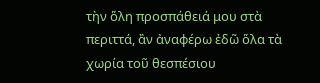τὴν ὅλη προσπάθειά μου στὰ περιττά, ἂν ἀναφέρω ἐδῶ ὅλα τὰ χωρία τοῦ θεσπέσιου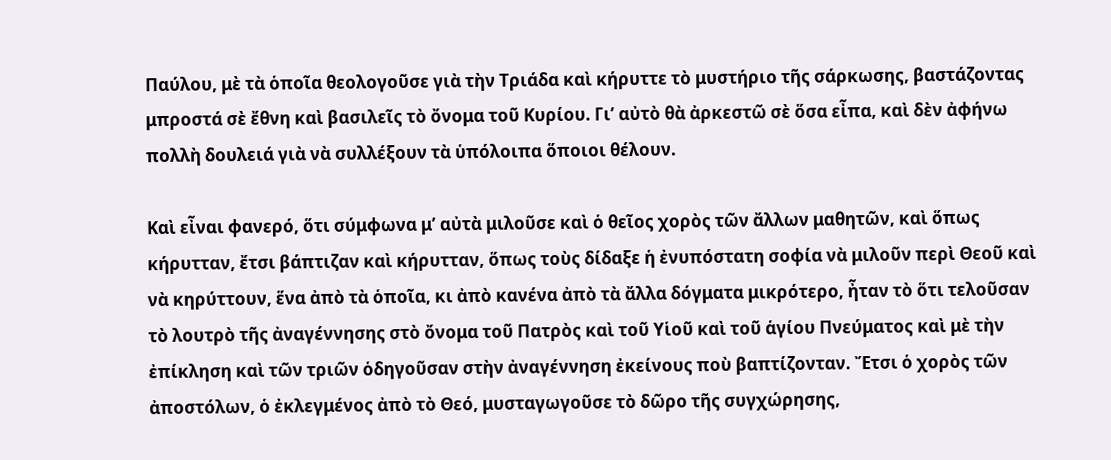Παύλου, μὲ τὰ ὁποῖα θεολογοῦσε γιὰ τὴν Τριάδα καὶ κήρυττε τὸ μυστήριο τῆς σάρκωσης, βαστάζοντας μπροστά σὲ ἔθνη καὶ βασιλεῖς τὸ ὄνομα τοῦ Κυρίου. Γι’ αὐτὸ θὰ ἀρκεστῶ σὲ ὅσα εἶπα, καὶ δὲν ἀφήνω πολλὴ δουλειά γιὰ νὰ συλλέξουν τὰ ὑπόλοιπα ὅποιοι θέλουν.

Καὶ εἶναι φανερό, ὅτι σύμφωνα μ’ αὐτὰ μιλοῦσε καὶ ὁ θεῖος χορὸς τῶν ἄλλων μαθητῶν, καὶ ὅπως κήρυτταν, ἔτσι βάπτιζαν καὶ κήρυτταν, ὅπως τοὺς δίδαξε ἡ ἐνυπόστατη σοφία νὰ μιλοῦν περὶ Θεοῦ καὶ νὰ κηρύττουν, ἕνα ἀπὸ τὰ ὁποῖα, κι ἀπὸ κανένα ἀπὸ τὰ ἄλλα δόγματα μικρότερο, ἦταν τὸ ὅτι τελοῦσαν τὸ λουτρὸ τῆς ἀναγέννησης στὸ ὄνομα τοῦ Πατρὸς καὶ τοῦ Υἱοῦ καὶ τοῦ ἁγίου Πνεύματος καὶ μὲ τὴν ἐπίκληση καὶ τῶν τριῶν ὁδηγοῦσαν στὴν ἀναγέννηση ἐκείνους ποὺ βαπτίζονταν. Ἔτσι ὁ χορὸς τῶν ἀποστόλων, ὁ ἐκλεγμένος ἀπὸ τὸ Θεό, μυσταγωγοῦσε τὸ δῶρο τῆς συγχώρησης,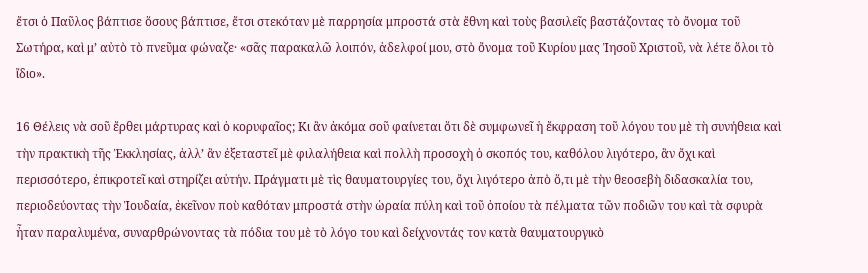ἔτσι ὁ Παῦλος βάπτισε ὅσους βάπτισε, ἔτσι στεκόταν μὲ παρρησία μπροστά στὰ ἔθνη καὶ τοὺς βασιλεῖς βαστάζοντας τὸ ὄνομα τοῦ Σωτήρα, καὶ μ’ αὐτὸ τὸ πνεῦμα φώναζε· «σᾶς παρακαλῶ λοιπόν, ἀδελφοί μου, στὸ ὄνομα τοῦ Κυρίου μας Ἰησοῦ Χριστοῦ, νὰ λέτε ὅλοι τὸ ἴδιο».

16 Θέλεις νὰ σοῦ ἔρθει μάρτυρας καὶ ὁ κορυφαῖος; Κι ἂν ἀκόμα σοῦ φαίνεται ὅτι δὲ συμφωνεῖ ἡ ἔκφραση τοῦ λόγου του μὲ τὴ συνήθεια καὶ τὴν πρακτικὴ τῆς Ἐκκλησίας, ἀλλ’ ἂν ἐξεταστεῖ μὲ φιλαλήθεια καὶ πολλὴ προσοχὴ ὁ σκοπός του, καθόλου λιγότερο, ἂν ὄχι καὶ περισσότερο, ἐπικροτεῖ καὶ στηρίζει αὐτήν. Πράγματι μὲ τὶς θαυματουργίες του, ὄχι λιγότερο ἀπὸ ὅ,τι μὲ τὴν θεοσεβὴ διδασκαλία του, περιοδεύοντας τὴν Ἰουδαία, ἐκεῖνον ποὺ καθόταν μπροστά στὴν ὡραία πύλη καὶ τοῦ ὁποίου τὰ πέλματα τῶν ποδιῶν του καὶ τὰ σφυρὰ ἦταν παραλυμένα, συναρθρώνοντας τὰ πόδια του μὲ τὸ λόγο του καὶ δείχνοντάς τον κατὰ θαυματουργικὸ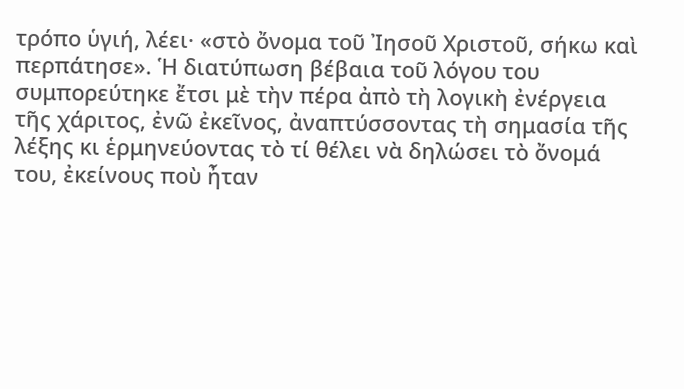τρόπο ὑγιή, λέει· «στὸ ὄνομα τοῦ Ἰησοῦ Χριστοῦ, σήκω καὶ περπάτησε». Ἡ διατύπωση βέβαια τοῦ λόγου του συμπορεύτηκε ἔτσι μὲ τὴν πέρα ἀπὸ τὴ λογικὴ ἐνέργεια τῆς χάριτος, ἐνῶ ἐκεῖνος, ἀναπτύσσοντας τὴ σημασία τῆς λέξης κι ἑρμηνεύοντας τὸ τί θέλει νὰ δηλώσει τὸ ὄνομά του, ἐκείνους ποὺ ἦταν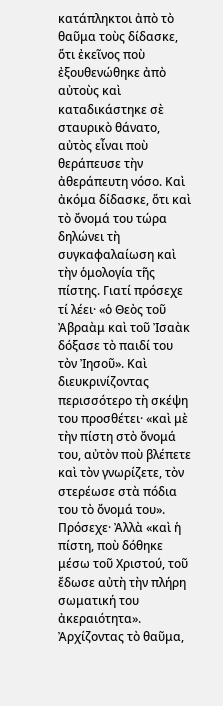κατάπληκτοι ἀπὸ τὸ θαῦμα τοὺς δίδασκε, ὅτι ἐκεῖνος ποὺ ἐξουθενώθηκε ἀπὸ αὐτοὺς καὶ καταδικάστηκε σὲ σταυρικὸ θάνατο, αὐτὸς εἶναι ποὺ θεράπευσε τὴν ἀθεράπευτη νόσο. Καὶ ἀκόμα δίδασκε, ὅτι καὶ τὸ ὄνομά του τώρα δηλώνει τὴ συγκαφαλαίωση καὶ τὴν ὁμολογία τῆς πίστης. Γιατί πρόσεχε τί λέει· «ὁ Θεὸς τοῦ Ἀβραὰμ καὶ τοῦ Ἰσαὰκ δόξασε τὸ παιδί του τὸν Ἰησοῦ». Καὶ διευκρινίζοντας περισσότερο τὴ σκέψη του προσθέτει· «καὶ μὲ τὴν πίστη στὸ ὄνομά του, αὐτὸν ποὺ βλέπετε καὶ τὸν γνωρίζετε, τὸν στερέωσε στὰ πόδια του τὸ ὄνομά του». Πρόσεχε· Ἀλλὰ «καὶ ἡ πίστη, ποὺ δόθηκε μέσω τοῦ Χριστού, τοῦ ἔδωσε αὐτὴ τὴν πλήρη σωματική του ἀκεραιότητα». Ἀρχίζοντας τὸ θαῦμα,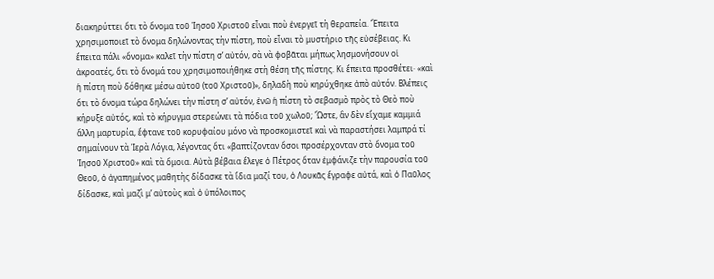διακηρύττει ὅτι τὸ ὄνομα τοῦ Ἰησοῦ Χριστοῦ εἶναι ποὺ ἐνεργεῖ τὴ θεραπεία. Ἔπειτα χρησιμοποιεῖ τὸ ὄνομα δηλώνοντας τὴν πίστη, ποὺ εἶναι τὸ μυστήριο τῆς εὐσέβειας. Κι ἔπειτα πάλι «ὄνομα» καλεῖ τὴν πίστη σ’ αὐτόν, σὰ νὰ φοβᾶται μήπως λησμονήσουν οἱ ἀκροατές, ὅτι τὸ ὄνομά του χρησιμοποιήθηκε στὴ θέση τῆς πίστης. Κι ἔπειτα προσθέτει· «καὶ ἡ πίστη ποὺ δόθηκε μέσω αὐτοῦ (τοῦ Χριστοῦ)», δηλαδὴ ποὺ κηρύχθηκε ἀπὸ αὐτόν. Βλέπεις ὅτι τὸ ὄνομα τώρα δηλώνει τὴν πίστη σ’ αὐτόν, ἐνῶ ἡ πίστη τὸ σεβασμὸ πρὸς τὸ Θεὸ ποὺ κήρυξε αὐτός, καὶ τὸ κήρυγμα στερεώνει τὰ πόδια τοῦ χωλοῦ; Ὥστε, ἂν δὲν εἴχαμε καμμιά ἄλλη μαρτυρία, ἔφτανε τοῦ κορυφαίου μόνο νὰ προσκομιστεῖ καὶ νὰ παραστήσει λαμπρά τί σημαίνουν τὰ Ἱερὰ Λόγια, λέγοντας ὅτι «βαπτίζονταν ὅσοι προσέρχονταν στὸ ὄνομα τοῦ Ἰησοῦ Χριστοῦ» καὶ τὰ ὅμοια. Αὐτὰ βέβαια ἔλεγε ὁ Πέτρος ὅταν ἐμφάνιζε τὴν παρουσία τοῦ Θεοῦ, ὁ ἀγαπημένος μαθητὴς δίδασκε τὰ ἴδια μαζί του, ὁ Λουκᾶς ἔγραφε αὐτά, καὶ ὁ Παῦλος δίδασκε, καὶ μαζὶ μ’ αὐτοὺς καὶ ὁ ὑπόλοιπος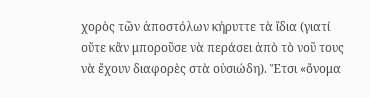χορὸς τῶν ἀποστόλων κήρυττε τὰ ἴδια (γιατί οὔτε κἂν μποροῦσε νὰ περάσει ἀπὸ τὸ νοῦ τους νὰ ἔχουν διαφορὲς στὰ οὐσιώδη). Ἔτσι «ὄνομα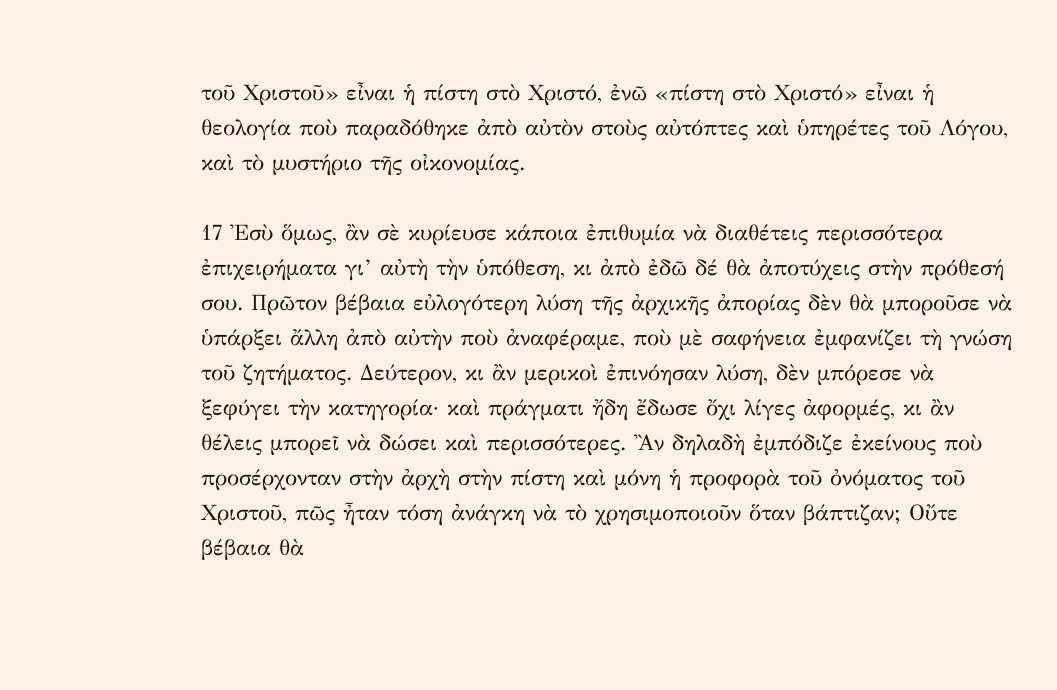τοῦ Χριστοῦ» εἶναι ἡ πίστη στὸ Χριστό, ἐνῶ «πίστη στὸ Χριστό» εἶναι ἡ θεολογία ποὺ παραδόθηκε ἀπὸ αὐτὸν στοὺς αὐτόπτες καὶ ὑπηρέτες τοῦ Λόγου, καὶ τὸ μυστήριο τῆς οἰκονομίας.

17 Ἐσὺ ὅμως, ἂν σὲ κυρίευσε κάποια ἐπιθυμία νὰ διαθέτεις περισσότερα ἐπιχειρήματα γι’ αὐτὴ τὴν ὑπόθεση, κι ἀπὸ ἐδῶ δέ θὰ ἀποτύχεις στὴν πρόθεσή σου. Πρῶτον βέβαια εὐλογότερη λύση τῆς ἀρχικῆς ἀπορίας δὲν θὰ μποροῦσε νὰ ὑπάρξει ἄλλη ἀπὸ αὐτὴν ποὺ ἀναφέραμε, ποὺ μὲ σαφήνεια ἐμφανίζει τὴ γνώση τοῦ ζητήματος. Δεύτερον, κι ἂν μερικοὶ ἐπινόησαν λύση, δὲν μπόρεσε νὰ ξεφύγει τὴν κατηγορία· καὶ πράγματι ἤδη ἔδωσε ὄχι λίγες ἀφορμές, κι ἂν θέλεις μπορεῖ νὰ δώσει καὶ περισσότερες. Ἂν δηλαδὴ ἐμπόδιζε ἐκείνους ποὺ προσέρχονταν στὴν ἀρχὴ στὴν πίστη καὶ μόνη ἡ προφορὰ τοῦ ὀνόματος τοῦ Χριστοῦ, πῶς ἦταν τόση ἀνάγκη νὰ τὸ χρησιμοποιοῦν ὅταν βάπτιζαν; Οὔτε βέβαια θὰ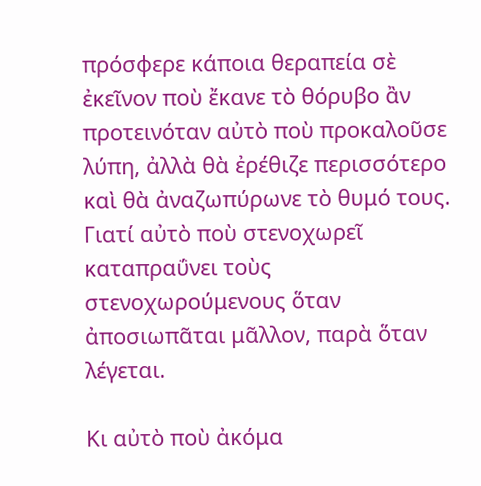πρόσφερε κάποια θεραπεία σὲ ἐκεῖνον ποὺ ἔκανε τὸ θόρυβο ἂν προτεινόταν αὐτὸ ποὺ προκαλοῦσε λύπη, ἀλλὰ θὰ ἐρέθιζε περισσότερο καὶ θὰ ἀναζωπύρωνε τὸ θυμό τους. Γιατί αὐτὸ ποὺ στενοχωρεῖ καταπραΰνει τοὺς στενοχωρούμενους ὅταν ἀποσιωπᾶται μᾶλλον, παρὰ ὅταν λέγεται.

Κι αὐτὸ ποὺ ἀκόμα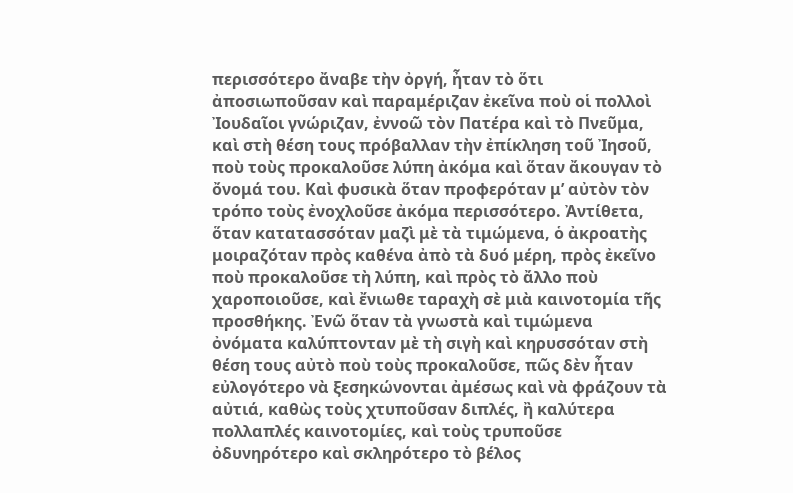περισσότερο ἄναβε τὴν ὀργή, ἦταν τὸ ὅτι ἀποσιωποῦσαν καὶ παραμέριζαν ἐκεῖνα ποὺ οἱ πολλοὶ Ἰουδαῖοι γνώριζαν, ἐννοῶ τὸν Πατέρα καὶ τὸ Πνεῦμα, καὶ στὴ θέση τους πρόβαλλαν τὴν ἐπίκληση τοῦ Ἰησοῦ, ποὺ τοὺς προκαλοῦσε λύπη ἀκόμα καὶ ὅταν ἄκουγαν τὸ ὄνομά του. Καὶ φυσικὰ ὅταν προφερόταν μ’ αὐτὸν τὸν τρόπο τοὺς ἐνοχλοῦσε ἀκόμα περισσότερο. Ἀντίθετα, ὅταν κατατασσόταν μαζὶ μὲ τὰ τιμώμενα, ὁ ἀκροατὴς μοιραζόταν πρὸς καθένα ἀπὸ τὰ δυό μέρη, πρὸς ἐκεῖνο ποὺ προκαλοῦσε τὴ λύπη, καὶ πρὸς τὸ ἄλλο ποὺ χαροποιοῦσε, καὶ ἔνιωθε ταραχὴ σὲ μιὰ καινοτομία τῆς προσθήκης. Ἐνῶ ὅταν τὰ γνωστὰ καὶ τιμώμενα ὀνόματα καλύπτονταν μὲ τὴ σιγὴ καὶ κηρυσσόταν στὴ θέση τους αὐτὸ ποὺ τοὺς προκαλοῦσε, πῶς δὲν ἦταν εὐλογότερο νὰ ξεσηκώνονται ἀμέσως καὶ νὰ φράζουν τὰ αὐτιά, καθὼς τοὺς χτυποῦσαν διπλές, ἢ καλύτερα πολλαπλές καινοτομίες, καὶ τοὺς τρυποῦσε ὀδυνηρότερο καὶ σκληρότερο τὸ βέλος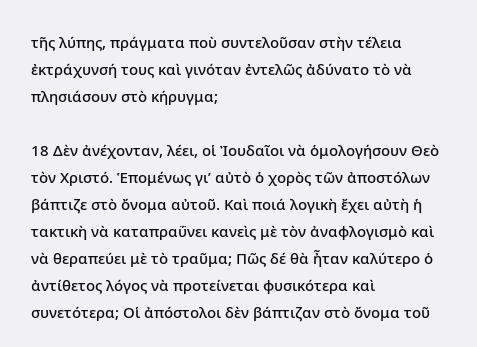τῆς λύπης, πράγματα ποὺ συντελοῦσαν στὴν τέλεια ἐκτράχυνσή τους καὶ γινόταν ἐντελῶς ἀδύνατο τὸ νὰ πλησιάσουν στὸ κήρυγμα;

18 Δὲν ἀνέχονταν, λέει, οἱ Ἰουδαῖοι νὰ ὁμολογήσουν Θεὸ τὸν Χριστό. Ἑπομένως γι’ αὐτὸ ὁ χορὸς τῶν ἀποστόλων βάπτιζε στὸ ὄνομα αὐτοῦ. Καὶ ποιά λογικὴ ἔχει αὐτὴ ἡ τακτικὴ νὰ καταπραΰνει κανεὶς μὲ τὸν ἀναφλογισμὸ καὶ νὰ θεραπεύει μὲ τὸ τραῦμα; Πῶς δέ θὰ ἦταν καλύτερο ὁ ἀντίθετος λόγος νὰ προτείνεται φυσικότερα καὶ συνετότερα; Οἱ ἀπόστολοι δὲν βάπτιζαν στὸ ὄνομα τοῦ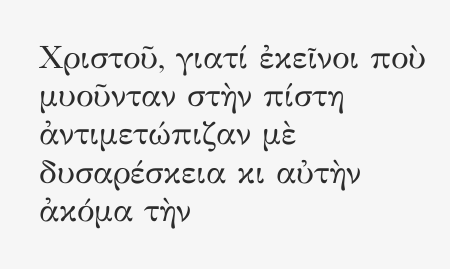Χριστοῦ, γιατί ἐκεῖνοι ποὺ μυοῦνταν στὴν πίστη ἀντιμετώπιζαν μὲ δυσαρέσκεια κι αὐτὴν ἀκόμα τὴν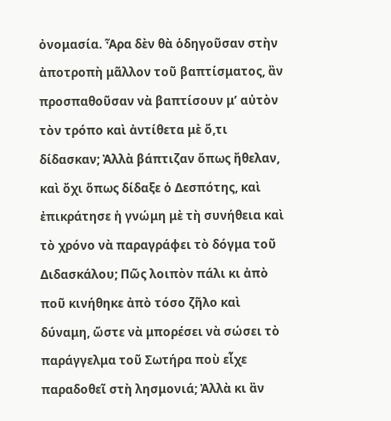ὀνομασία. Ἆρα δὲν θὰ ὁδηγοῦσαν στὴν ἀποτροπὴ μᾶλλον τοῦ βαπτίσματος, ἂν προσπαθοῦσαν νὰ βαπτίσουν μ’ αὐτὸν τὸν τρόπο καὶ ἀντίθετα μὲ ὅ,τι δίδασκαν; Ἀλλὰ βάπτιζαν ὅπως ἤθελαν, καὶ ὄχι ὅπως δίδαξε ὁ Δεσπότης, καὶ ἐπικράτησε ἡ γνώμη μὲ τὴ συνήθεια καὶ τὸ χρόνο νὰ παραγράφει τὸ δόγμα τοῦ Διδασκάλου; Πῶς λοιπὸν πάλι κι ἀπὸ ποῦ κινήθηκε ἀπὸ τόσο ζῆλο καὶ δύναμη, ὥστε νὰ μπορέσει νὰ σώσει τὸ παράγγελμα τοῦ Σωτήρα ποὺ εἶχε παραδοθεῖ στὴ λησμονιά; Ἀλλὰ κι ἂν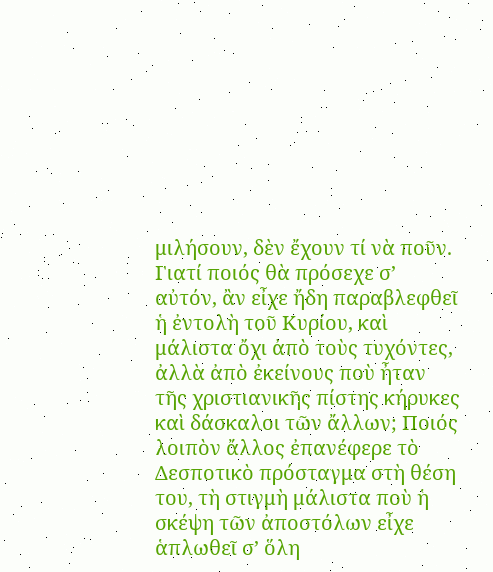μιλήσουν, δὲν ἔχουν τί νὰ ποῦν. Γιατί ποιός θὰ πρόσεχε σ’ αὐτόν, ἂν εἶχε ἤδη παραβλεφθεῖ ἡ ἐντολὴ τοῦ Κυρίου, καὶ μάλιστα ὄχι ἀπὸ τοὺς τυχόντες, ἀλλὰ ἀπὸ ἐκείνους ποὺ ἦταν τῆς χριστιανικῆς πίστης κήρυκες καὶ δάσκαλοι τῶν ἄλλων; Ποιός λοιπὸν ἄλλος ἐπανέφερε τὸ Δεσποτικὸ πρόσταγμα στὴ θέση του, τὴ στιγμὴ μάλιστα ποὺ ἡ σκέψη τῶν ἀποστόλων εἶχε ἁπλωθεῖ σ’ ὅλη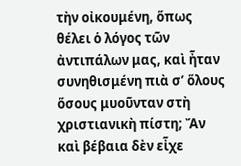τὴν οἰκουμένη, ὅπως θέλει ὁ λόγος τῶν ἀντιπάλων μας, καὶ ἦταν συνηθισμένη πιὰ σ’ ὅλους ὅσους μυοῦνταν στὴ χριστιανικὴ πίστη; Ἄν καὶ βέβαια δὲν εἶχε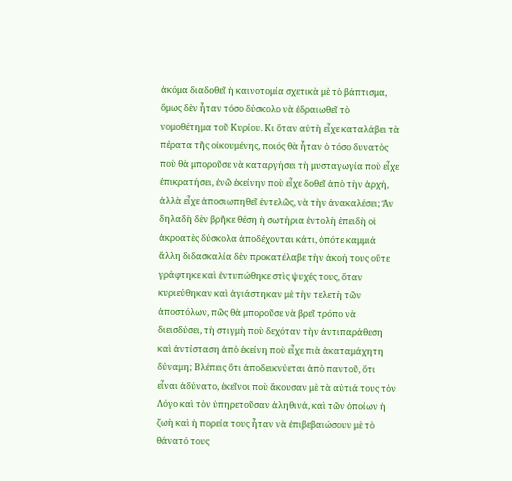ἀκόμα διαδοθεῖ ἡ καινοτομία σχετικὰ μὲ τὸ βάπτισμα, ὅμως δὲν ἦταν τόσο δύσκολο νὰ ἑδραιωθεῖ τὸ νομοθέτημα τοῦ Κυρίου. Κι ὅταν αὐτὴ εἶχε καταλάβει τὰ πέρατα τῆς οἰκουμένης, ποιός θὰ ἦταν ὁ τόσο δυνατὸς ποὺ θὰ μποροῦσε νὰ καταργήσει τὴ μυσταγωγία ποὺ εἶχε ἐπικρατήσει, ἐνῶ ἐκείνην ποὺ εἶχε δοθεῖ ἀπὸ τὴν ἀρχή, ἀλλὰ εἶχε ἀποσιωπηθεῖ ἐντελῶς, νὰ τὴν ἀνακαλέσει; Ἄν δηλαδὴ δὲν βρῆκε θέση ἡ σωτήρια ἐντολὴ ἐπειδὴ οἱ ἀκροατὲς δύσκολα ἀποδέχονται κάτι, ὁπότε καμμιά ἄλλη διδασκαλία δὲν προκατέλαβε τὴν ἀκοή τους οὔτε γράφτηκε καὶ ἐντυπώθηκε στὶς ψυχές τους, ὅταν κυριεύθηκαν καὶ ἁγιάστηκαν μὲ τὴν τελετὴ τῶν ἀποστόλων, πῶς θὰ μποροῦσε νὰ βρεῖ τρόπο νὰ διεισδύσει, τὴ στιγμὴ ποὺ δεχόταν τὴν ἀντιπαράθεση καὶ ἀντίσταση ἀπὸ ἐκείνη ποὺ εἶχε πιὰ ἀκαταμάχητη δύναμη; Βλέπεις ὅτι ἀποδεικνύεται ἀπὸ παντοῦ, ὅτι εἶναι ἀδύνατο, ἐκεῖνοι ποὺ ἄκουσαν μὲ τὰ αὐτιά τους τὸν Λόγο καὶ τὸν ὑπηρετοῦσαν ἀληθινά, καὶ τῶν ὁποίων ἡ ζωὴ καὶ ἡ πορεία τους ἦταν νὰ ἐπιβεβαιώσουν μὲ τὸ θάνατό τους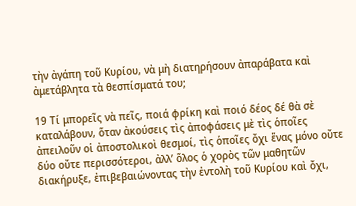τὴν ἀγάπη τοῦ Κυρίου, νὰ μὴ διατηρήσουν ἀπαράβατα καὶ ἀμετάβλητα τὰ θεσπίσματά του;

19 Τί μπορεῖς νὰ πεῖς, ποιά φρίκη καὶ ποιό δέος δέ θὰ σὲ καταλάβουν, ὅταν ἀκούσεις τὶς ἀποφάσεις μὲ τὶς ὁποῖες ἀπειλοῦν οἱ ἀποστολικοὶ θεσμοί, τὶς ὁποῖες ὄχι ἕνας μόνο οὔτε δύο οὔτε περισσότεροι, ἀλλ’ ὅλος ὁ χορὸς τῶν μαθητῶν διακήρυξε, ἐπιβεβαιώνοντας τὴν ἐντολὴ τοῦ Κυρίου καὶ ὄχι,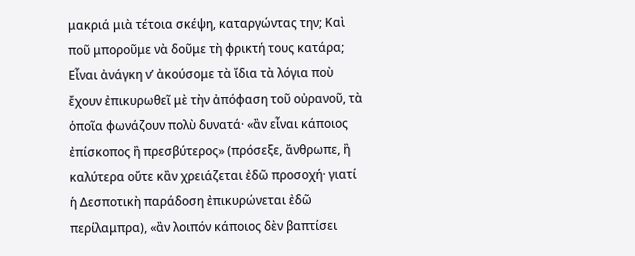μακριά μιὰ τέτοια σκέψη, καταργώντας την; Καὶ ποῦ μποροῦμε νὰ δοῦμε τὴ φρικτή τους κατάρα; Εἶναι ἀνάγκη ν’ ἀκούσομε τὰ ἴδια τὰ λόγια ποὺ ἔχουν ἐπικυρωθεῖ μὲ τὴν ἀπόφαση τοῦ οὐρανοῦ, τὰ ὁποῖα φωνάζουν πολὺ δυνατά· «ἂν εἶναι κάποιος ἐπίσκοπος ἢ πρεσβύτερος» (πρόσεξε, ἄνθρωπε, ἢ καλύτερα οὔτε κἂν χρειάζεται ἐδῶ προσοχή· γιατί ἡ Δεσποτικὴ παράδοση ἐπικυρώνεται ἐδῶ περίλαμπρα), «ἂν λοιπόν κάποιος δὲν βαπτίσει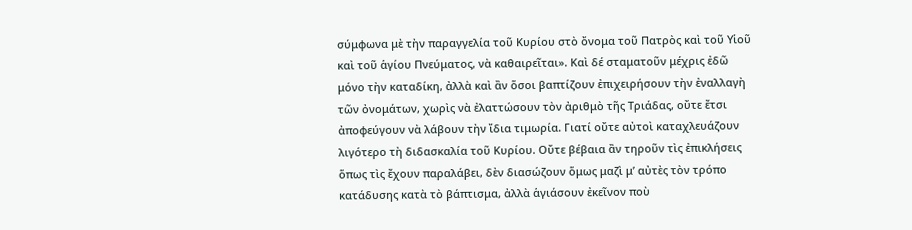σύμφωνα μὲ τὴν παραγγελία τοῦ Κυρίου στὸ ὄνομα τοῦ Πατρὸς καὶ τοῦ Υἱοῦ καὶ τοῦ ἁγίου Πνεύματος, νὰ καθαιρεῖται». Καὶ δέ σταματοῦν μέχρις ἐδῶ μόνο τὴν καταδίκη, ἀλλὰ καὶ ἂν ὅσοι βαπτίζουν ἐπιχειρήσουν τὴν ἐναλλαγὴ τῶν ὀνομάτων, χωρὶς νὰ ἐλαττώσουν τὸν ἀριθμὸ τῆς Τριάδας, οὔτε ἔτσι ἀποφεύγουν νὰ λάβουν τὴν ἴδια τιμωρία. Γιατί οὔτε αὐτοὶ καταχλευάζουν λιγότερο τὴ διδασκαλία τοῦ Κυρίου. Οὔτε βέβαια ἂν τηροῦν τὶς ἐπικλήσεις ὅπως τὶς ἔχουν παραλάβει, δὲν διασώζουν ὅμως μαζὶ μ’ αὐτὲς τὸν τρόπο κατάδυσης κατὰ τὸ βάπτισμα, ἀλλὰ ἁγιάσουν ἐκεῖνον ποὺ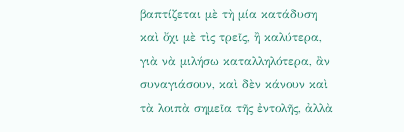βαπτίζεται μὲ τὴ μία κατάδυση καὶ ὄχι μὲ τὶς τρεῖς, ἢ καλύτερα, γιὰ νὰ μιλήσω καταλληλότερα, ἂν συναγιάσουν, καὶ δὲν κάνουν καὶ τὰ λοιπὰ σημεῖα τῆς ἐντολῆς, ἀλλὰ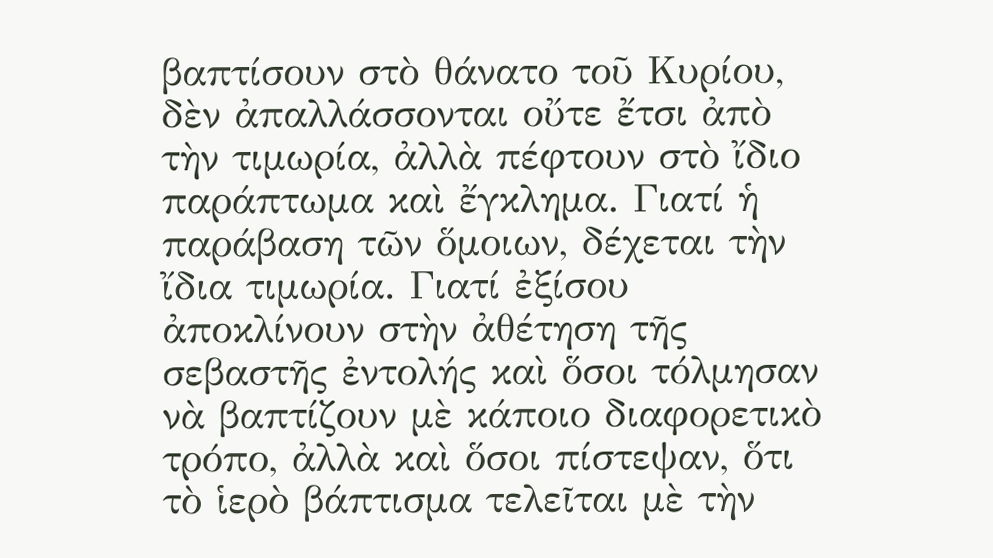βαπτίσουν στὸ θάνατο τοῦ Κυρίου, δὲν ἀπαλλάσσονται οὔτε ἔτσι ἀπὸ τὴν τιμωρία, ἀλλὰ πέφτουν στὸ ἴδιο παράπτωμα καὶ ἔγκλημα. Γιατί ἡ παράβαση τῶν ὅμοιων, δέχεται τὴν ἴδια τιμωρία. Γιατί ἐξίσου ἀποκλίνουν στὴν ἀθέτηση τῆς σεβαστῆς ἐντολής καὶ ὅσοι τόλμησαν νὰ βαπτίζουν μὲ κάποιο διαφορετικὸ τρόπο, ἀλλὰ καὶ ὅσοι πίστεψαν, ὅτι τὸ ἱερὸ βάπτισμα τελεῖται μὲ τὴν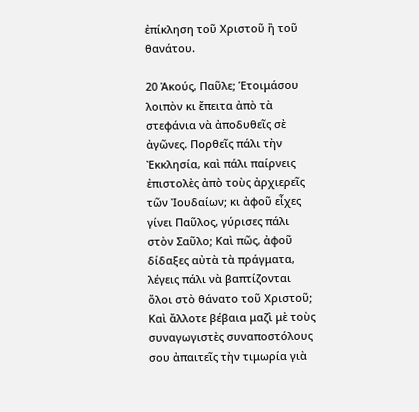ἐπίκληση τοῦ Χριστοῦ ἢ τοῦ θανάτου.

20 Ἀκούς, Παῦλε; Ἑτοιμάσου λοιπὸν κι ἔπειτα ἀπὸ τὰ στεφάνια νὰ ἀποδυθεῖς σὲ ἀγῶνες. Πορθεῖς πάλι τὴν Ἐκκλησία, καὶ πάλι παίρνεις ἐπιστολὲς ἀπὸ τοὺς ἀρχιερεῖς τῶν Ἰουδαίων; κι ἀφοῦ εἶχες γίνει Παῦλος, γύρισες πάλι στὸν Σαῦλο; Καὶ πῶς, ἀφοῦ δίδαξες αὐτὰ τὰ πράγματα, λέγεις πάλι νὰ βαπτίζονται ὅλοι στὸ θάνατο τοῦ Χριστοῦ; Καὶ ἄλλοτε βέβαια μαζὶ μὲ τοὺς συναγωγιστὲς συναποστόλους σου ἀπαιτεῖς τὴν τιμωρία γιὰ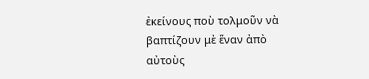ἐκείνους ποὺ τολμοῦν νὰ βαπτίζουν μὲ ἕναν ἀπὸ αὐτοὺς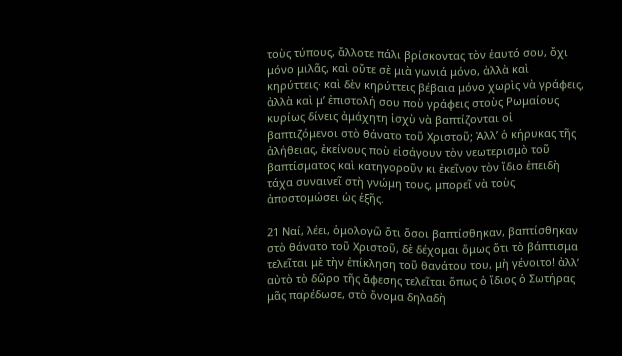τοὺς τύπους, ἄλλοτε πάλι βρίσκοντας τὸν ἑαυτό σου, ὄχι μόνο μιλᾶς, καὶ οὔτε σὲ μιὰ γωνιά μόνο, ἀλλὰ καὶ κηρύττεις· καὶ δὲν κηρύττεις βέβαια μόνο χωρὶς νὰ γράφεις, ἀλλὰ καὶ μ’ ἐπιστολή σου ποὺ γράφεις στοὺς Ρωμαίους κυρίως δίνεις ἀμάχητη ἰσχὺ νὰ βαπτίζονται οἱ βαπτιζόμενοι στὸ θάνατο τοῦ Χριστοῦ; Ἀλλ’ ὁ κήρυκας τῆς ἀλήθειας, ἐκείνους ποὺ εἰσάγουν τὸν νεωτερισμὸ τοῦ βαπτίσματος καὶ κατηγοροῦν κι ἐκεῖνον τὸν ἴδιο ἐπειδὴ τάχα συναινεῖ στὴ γνώμη τους, μπορεῖ νὰ τοὺς ἀποστομώσει ὡς ἑξῆς.

21 Ναί, λέει, ὁμολογῶ ὅτι ὅσοι βαπτίσθηκαν, βαπτίσθηκαν στὸ θάνατο τοῦ Χριστοῦ, δὲ δέχομαι ὅμως ὅτι τὸ βάπτισμα τελεῖται μὲ τὴν ἐπίκληση τοῦ θανάτου του, μὴ γένοιτο! ἀλλ’ αὐτὸ τὸ δῶρο τῆς ἄφεσης τελεῖται ὅπως ὁ ἴδιος ὁ Σωτήρας μᾶς παρέδωσε, στὸ ὄνομα δηλαδὴ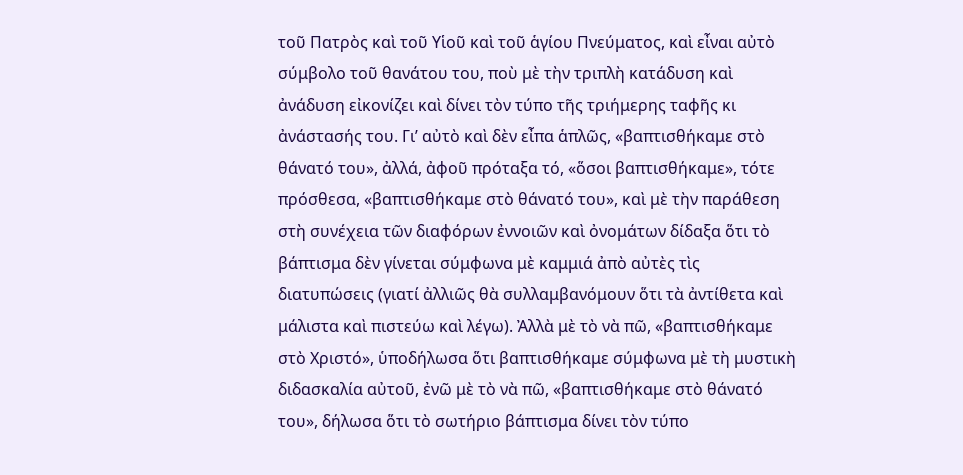τοῦ Πατρὸς καὶ τοῦ Υἱοῦ καὶ τοῦ ἁγίου Πνεύματος, καὶ εἶναι αὐτὸ σύμβολο τοῦ θανάτου του, ποὺ μὲ τὴν τριπλὴ κατάδυση καὶ ἀνάδυση εἰκονίζει καὶ δίνει τὸν τύπο τῆς τριήμερης ταφῆς κι ἀνάστασής του. Γι’ αὐτὸ καὶ δὲν εἶπα ἁπλῶς, «βαπτισθήκαμε στὸ θάνατό του», ἀλλά, ἀφοῦ πρόταξα τό, «ὅσοι βαπτισθήκαμε», τότε πρόσθεσα, «βαπτισθήκαμε στὸ θάνατό του», καὶ μὲ τὴν παράθεση στὴ συνέχεια τῶν διαφόρων ἐννοιῶν καὶ ὀνομάτων δίδαξα ὅτι τὸ βάπτισμα δὲν γίνεται σύμφωνα μὲ καμμιά ἀπὸ αὐτὲς τὶς διατυπώσεις (γιατί ἀλλιῶς θὰ συλλαμβανόμουν ὅτι τὰ ἀντίθετα καὶ μάλιστα καὶ πιστεύω καὶ λέγω). Ἀλλὰ μὲ τὸ νὰ πῶ, «βαπτισθήκαμε στὸ Χριστό», ὑποδήλωσα ὅτι βαπτισθήκαμε σύμφωνα μὲ τὴ μυστικὴ διδασκαλία αὐτοῦ, ἐνῶ μὲ τὸ νὰ πῶ, «βαπτισθήκαμε στὸ θάνατό του», δήλωσα ὅτι τὸ σωτήριο βάπτισμα δίνει τὸν τύπο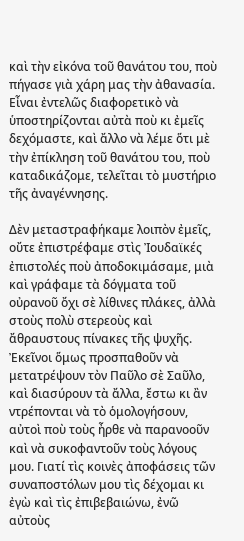καὶ τὴν εἰκόνα τοῦ θανάτου του, ποὺ πήγασε γιὰ χάρη μας τὴν ἀθανασία. Εἶναι ἐντελῶς διαφορετικὸ νὰ ὑποστηρίζονται αὐτὰ ποὺ κι ἐμεῖς δεχόμαστε, καὶ ἄλλο νὰ λέμε ὅτι μὲ τὴν ἐπίκληση τοῦ θανάτου του, ποὺ καταδικάζομε, τελεῖται τὸ μυστήριο τῆς ἀναγέννησης.

Δὲν μεταστραφήκαμε λοιπὸν ἐμεῖς, οὔτε ἐπιστρέφαμε στὶς Ἰουδαϊκές ἐπιστολές ποὺ ἀποδοκιμάσαμε, μιὰ καὶ γράφαμε τὰ δόγματα τοῦ οὐρανοῦ ὄχι σὲ λίθινες πλάκες, ἀλλὰ στοὺς πολὺ στερεοὺς καὶ ἄθραυστους πίνακες τῆς ψυχῆς. Ἐκεῖνοι ὅμως προσπαθοῦν νὰ μετατρέψουν τὸν Παῦλο σὲ Σαῦλο, καὶ διασύρουν τὰ ἄλλα, ἔστω κι ἂν ντρέπονται νὰ τὸ ὁμολογήσουν, αὐτοὶ ποὺ τοὺς ἦρθε νὰ παρανοοῦν καὶ νὰ συκοφαντοῦν τοὺς λόγους μου. Γιατί τὶς κοινὲς ἀποφάσεις τῶν συναποστόλων μου τὶς δέχομαι κι ἐγὼ καὶ τὶς ἐπιβεβαιώνω, ἐνῶ αὐτοὺς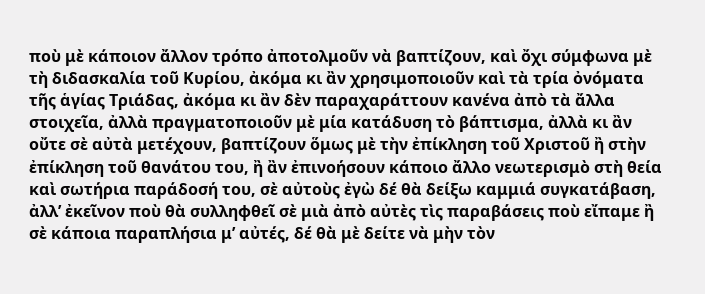ποὺ μὲ κάποιον ἄλλον τρόπο ἀποτολμοῦν νὰ βαπτίζουν, καὶ ὄχι σύμφωνα μὲ τὴ διδασκαλία τοῦ Κυρίου, ἀκόμα κι ἂν χρησιμοποιοῦν καὶ τὰ τρία ὀνόματα τῆς ἁγίας Τριάδας, ἀκόμα κι ἂν δὲν παραχαράττουν κανένα ἀπὸ τὰ ἄλλα στοιχεῖα, ἀλλὰ πραγματοποιοῦν μὲ μία κατάδυση τὸ βάπτισμα, ἀλλὰ κι ἂν οὔτε σὲ αὐτὰ μετέχουν, βαπτίζουν ὅμως μὲ τὴν ἐπίκληση τοῦ Χριστοῦ ἢ στὴν ἐπίκληση τοῦ θανάτου του, ἢ ἂν ἐπινοήσουν κάποιο ἄλλο νεωτερισμὸ στὴ θεία καὶ σωτήρια παράδοσή του, σὲ αὐτοὺς ἐγὼ δέ θὰ δείξω καμμιά συγκατάβαση, ἀλλ’ ἐκεῖνον ποὺ θὰ συλληφθεῖ σὲ μιὰ ἀπὸ αὐτὲς τὶς παραβάσεις ποὺ εἴπαμε ἢ σὲ κάποια παραπλήσια μ’ αὐτές, δέ θὰ μὲ δείτε νὰ μὴν τὸν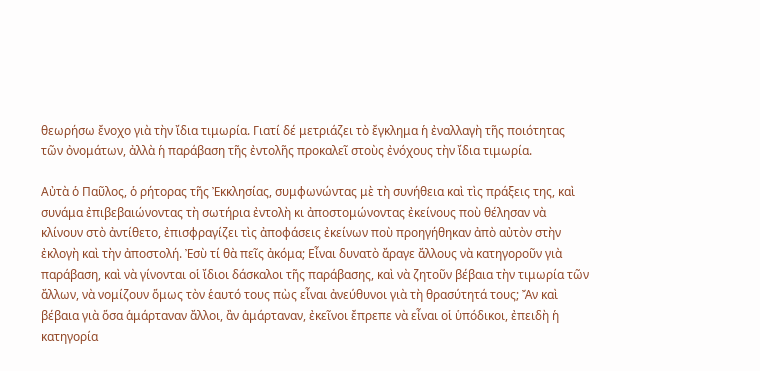θεωρήσω ἔνοχο γιὰ τὴν ἴδια τιμωρία. Γιατί δέ μετριάζει τὸ ἔγκλημα ἡ ἐναλλαγὴ τῆς ποιότητας τῶν ὀνομάτων, ἀλλὰ ἡ παράβαση τῆς ἐντολῆς προκαλεῖ στοὺς ἐνόχους τὴν ἴδια τιμωρία.

Αὐτὰ ὁ Παῦλος, ὁ ρήτορας τῆς Ἐκκλησίας, συμφωνώντας μὲ τὴ συνήθεια καὶ τὶς πράξεις της, καὶ συνάμα ἐπιβεβαιώνοντας τὴ σωτήρια ἐντολὴ κι ἀποστομώνοντας ἐκείνους ποὺ θέλησαν νὰ κλίνουν στὸ ἀντίθετο, ἐπισφραγίζει τὶς ἀποφάσεις ἐκείνων ποὺ προηγήθηκαν ἀπὸ αὐτὸν στὴν ἐκλογὴ καὶ τὴν ἀποστολή. Ἐσὺ τί θὰ πεῖς ἀκόμα; Εἶναι δυνατὸ ἄραγε ἄλλους νὰ κατηγοροῦν γιὰ παράβαση, καὶ νὰ γίνονται οἱ ἴδιοι δάσκαλοι τῆς παράβασης, καὶ νὰ ζητοῦν βέβαια τὴν τιμωρία τῶν ἄλλων, νὰ νομίζουν ὅμως τὸν ἑαυτό τους πὼς εἶναι ἀνεύθυνοι γιὰ τὴ θρασύτητά τους; Ἄν καὶ βέβαια γιὰ ὅσα ἁμάρταναν ἄλλοι, ἂν ἁμάρταναν, ἐκεῖνοι ἔπρεπε νὰ εἶναι οἱ ὑπόδικοι, ἐπειδὴ ἡ κατηγορία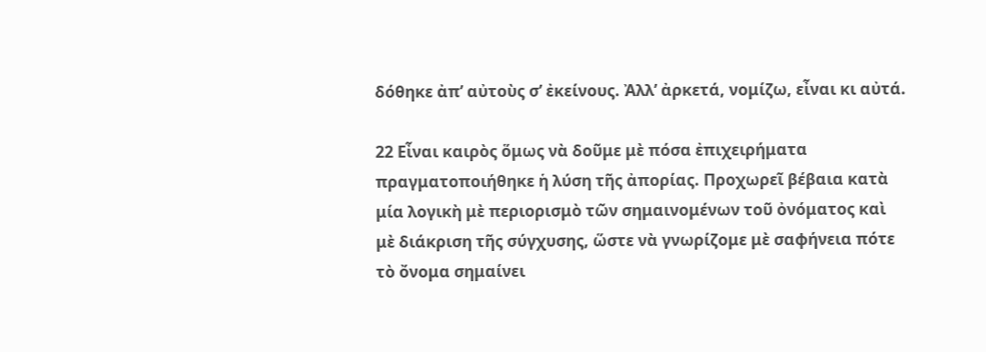δόθηκε ἀπ’ αὐτοὺς σ’ ἐκείνους. Ἀλλ’ ἀρκετά, νομίζω, εἶναι κι αὐτά.

22 Εἶναι καιρὸς ὅμως νὰ δοῦμε μὲ πόσα ἐπιχειρήματα πραγματοποιήθηκε ἡ λύση τῆς ἀπορίας. Προχωρεῖ βέβαια κατὰ μία λογικὴ μὲ περιορισμὸ τῶν σημαινομένων τοῦ ὀνόματος καὶ μὲ διάκριση τῆς σύγχυσης, ὥστε νὰ γνωρίζομε μὲ σαφήνεια πότε τὸ ὄνομα σημαίνει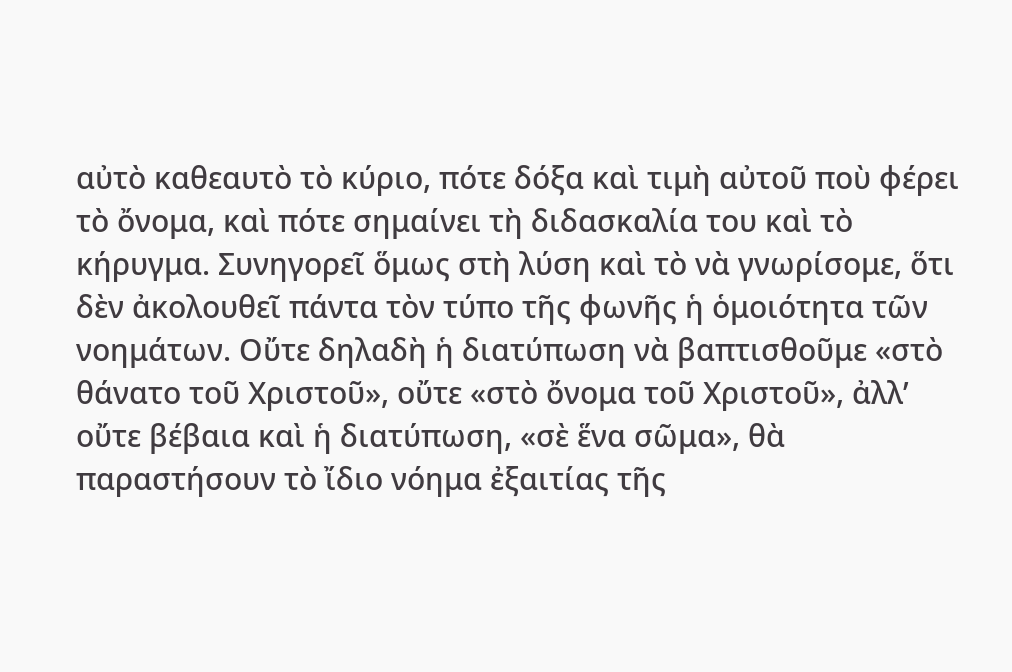αὐτὸ καθεαυτὸ τὸ κύριο, πότε δόξα καὶ τιμὴ αὐτοῦ ποὺ φέρει τὸ ὄνομα, καὶ πότε σημαίνει τὴ διδασκαλία του καὶ τὸ κήρυγμα. Συνηγορεῖ ὅμως στὴ λύση καὶ τὸ νὰ γνωρίσομε, ὅτι δὲν ἀκολουθεῖ πάντα τὸν τύπο τῆς φωνῆς ἡ ὁμοιότητα τῶν νοημάτων. Οὔτε δηλαδὴ ἡ διατύπωση νὰ βαπτισθοῦμε «στὸ θάνατο τοῦ Χριστοῦ», οὔτε «στὸ ὄνομα τοῦ Χριστοῦ», ἀλλ’ οὔτε βέβαια καὶ ἡ διατύπωση, «σὲ ἕνα σῶμα», θὰ παραστήσουν τὸ ἴδιο νόημα ἐξαιτίας τῆς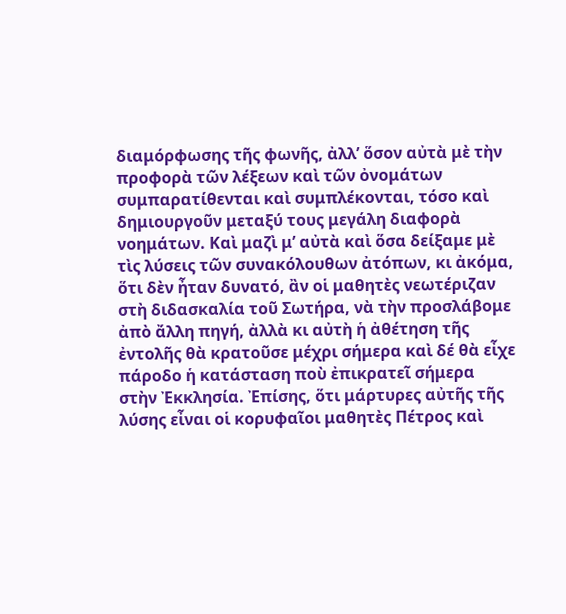διαμόρφωσης τῆς φωνῆς, ἀλλ’ ὅσον αὐτὰ μὲ τὴν προφορὰ τῶν λέξεων καὶ τῶν ὀνομάτων συμπαρατίθενται καὶ συμπλέκονται, τόσο καὶ δημιουργοῦν μεταξύ τους μεγάλη διαφορὰ νοημάτων. Καὶ μαζὶ μ’ αὐτὰ καὶ ὅσα δείξαμε μὲ τὶς λύσεις τῶν συνακόλουθων ἀτόπων, κι ἀκόμα, ὅτι δὲν ἦταν δυνατό, ἂν οἱ μαθητὲς νεωτέριζαν στὴ διδασκαλία τοῦ Σωτήρα, νὰ τὴν προσλάβομε ἀπὸ ἄλλη πηγή, ἀλλὰ κι αὐτὴ ἡ ἀθέτηση τῆς ἐντολῆς θὰ κρατοῦσε μέχρι σήμερα καὶ δέ θὰ εἶχε πάροδο ἡ κατάσταση ποὺ ἐπικρατεῖ σήμερα στὴν Ἐκκλησία. Ἐπίσης, ὅτι μάρτυρες αὐτῆς τῆς λύσης εἶναι οἱ κορυφαῖοι μαθητὲς Πέτρος καὶ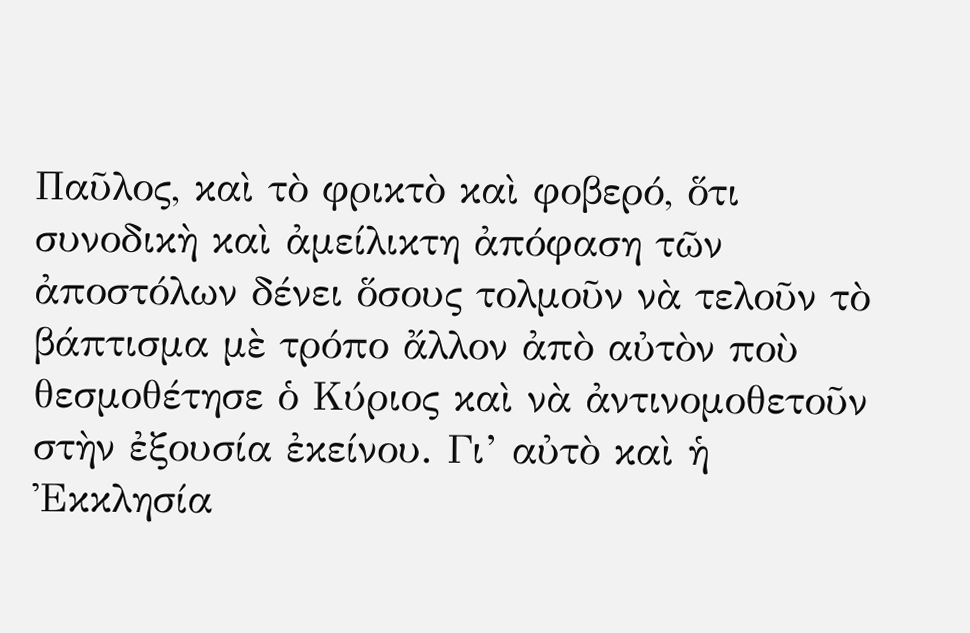Παῦλος, καὶ τὸ φρικτὸ καὶ φοβερό, ὅτι συνοδικὴ καὶ ἀμείλικτη ἀπόφαση τῶν ἀποστόλων δένει ὅσους τολμοῦν νὰ τελοῦν τὸ βάπτισμα μὲ τρόπο ἄλλον ἀπὸ αὐτὸν ποὺ θεσμοθέτησε ὁ Κύριος καὶ νὰ ἀντινομοθετοῦν στὴν ἐξουσία ἐκείνου. Γι’ αὐτὸ καὶ ἡ Ἐκκλησία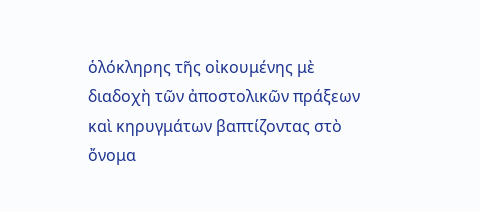ὁλόκληρης τῆς οἰκουμένης μὲ διαδοχὴ τῶν ἀποστολικῶν πράξεων καὶ κηρυγμάτων βαπτίζοντας στὸ ὄνομα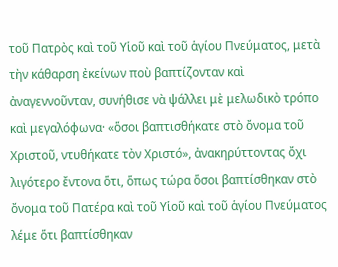τοῦ Πατρὸς καὶ τοῦ Υἱοῦ καὶ τοῦ ἁγίου Πνεύματος, μετὰ τὴν κάθαρση ἐκείνων ποὺ βαπτίζονταν καὶ ἀναγεννοῦνταν, συνήθισε νὰ ψάλλει μὲ μελωδικὸ τρόπο καὶ μεγαλόφωνα· «ὅσοι βαπτισθήκατε στὸ ὄνομα τοῦ Χριστοῦ, ντυθήκατε τὸν Χριστό», ἀνακηρύττοντας ὄχι λιγότερο ἔντονα ὅτι, ὅπως τώρα ὅσοι βαπτίσθηκαν στὸ ὄνομα τοῦ Πατέρα καὶ τοῦ Υἱοῦ καὶ τοῦ ἁγίου Πνεύματος λέμε ὅτι βαπτίσθηκαν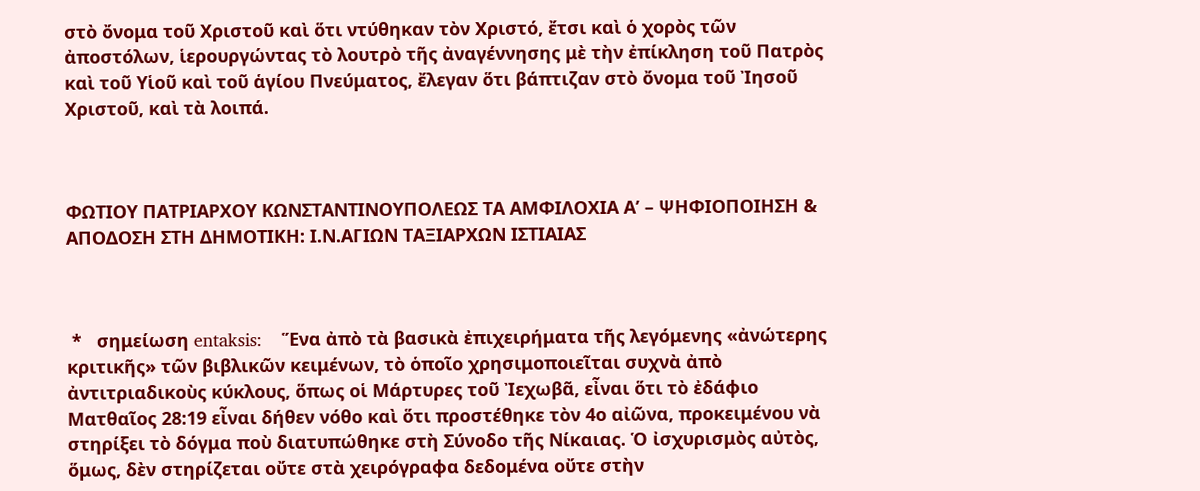στὸ ὄνομα τοῦ Χριστοῦ καὶ ὅτι ντύθηκαν τὸν Χριστό, ἔτσι καὶ ὁ χορὸς τῶν ἀποστόλων, ἱερουργώντας τὸ λουτρὸ τῆς ἀναγέννησης μὲ τὴν ἐπίκληση τοῦ Πατρὸς καὶ τοῦ Υἱοῦ καὶ τοῦ ἁγίου Πνεύματος, ἔλεγαν ὅτι βάπτιζαν στὸ ὄνομα τοῦ Ἰησοῦ Χριστοῦ, καὶ τὰ λοιπά.



ΦΩΤΙΟΥ ΠΑΤΡΙΑΡΧΟΥ ΚΩΝΣΤΑΝΤΙΝΟΥΠΟΛΕΩΣ ΤΑ ΑΜΦΙΛΟΧΙΑ Α’ – ΨΗΦΙΟΠΟΙΗΣΗ & ΑΠΟΔΟΣΗ ΣΤΗ ΔΗΜΟΤΙΚΗ: Ι.Ν.ΑΓΙΩΝ ΤΑΞΙΑΡΧΩΝ ΙΣΤΙΑΙΑΣ



 *   σημείωση entaksis:    Ἕνα ἀπὸ τὰ βασικὰ ἐπιχειρήματα τῆς λεγόμενης «ἀνώτερης κριτικῆς» τῶν βιβλικῶν κειμένων, τὸ ὁποῖο χρησιμοποιεῖται συχνὰ ἀπὸ ἀντιτριαδικοὺς κύκλους, ὅπως οἱ Μάρτυρες τοῦ Ἰεχωβᾶ, εἶναι ὅτι τὸ ἐδάφιο Ματθαῖος 28:19 εἶναι δήθεν νόθο καὶ ὅτι προστέθηκε τὸν 4ο αἰῶνα, προκειμένου νὰ στηρίξει τὸ δόγμα ποὺ διατυπώθηκε στὴ Σύνοδο τῆς Νίκαιας. Ὁ ἰσχυρισμὸς αὐτὸς, ὅμως, δὲν στηρίζεται οὔτε στὰ χειρόγραφα δεδομένα οὔτε στὴν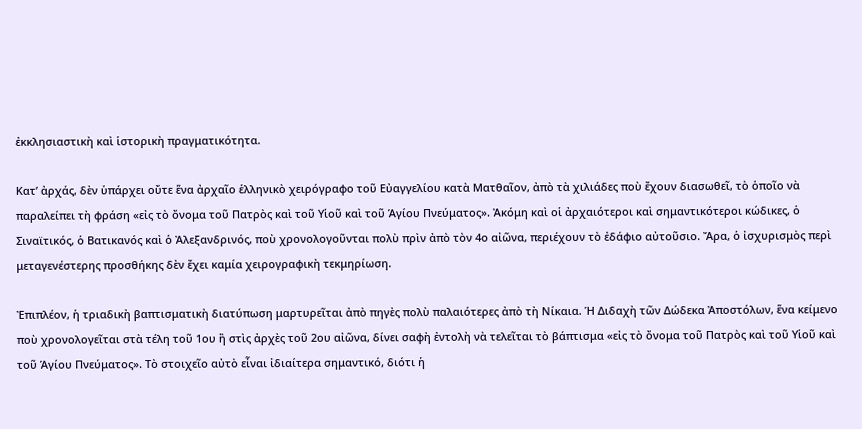ἐκκλησιαστικὴ καὶ ἱστορικὴ πραγματικότητα.

Κατ’ ἀρχάς, δὲν ὑπάρχει οὔτε ἕνα ἀρχαῖο ἑλληνικὸ χειρόγραφο τοῦ Εὐαγγελίου κατὰ Ματθαῖον, ἀπὸ τὰ χιλιάδες ποὺ ἔχουν διασωθεῖ, τὸ ὁποῖο νὰ παραλείπει τὴ φράση «εἰς τὸ ὄνομα τοῦ Πατρὸς καὶ τοῦ Υἱοῦ καὶ τοῦ Ἁγίου Πνεύματος». Ἀκόμη καὶ οἱ ἀρχαιότεροι καὶ σημαντικότεροι κώδικες, ὁ Σιναϊτικός, ὁ Βατικανός καὶ ὁ Ἀλεξανδρινός, ποὺ χρονολογοῦνται πολὺ πρὶν ἀπὸ τὸν 4ο αἰῶνα, περιέχουν τὸ ἐδάφιο αὐτοῦσιο. Ἄρα, ὁ ἰσχυρισμὸς περὶ μεταγενέστερης προσθήκης δὲν ἔχει καμία χειρογραφικὴ τεκμηρίωση.

Ἐπιπλέον, ἡ τριαδικὴ βαπτισματικὴ διατύπωση μαρτυρεῖται ἀπὸ πηγὲς πολὺ παλαιότερες ἀπὸ τὴ Νίκαια. Ἡ Διδαχὴ τῶν Δώδεκα Ἀποστόλων, ἕνα κείμενο ποὺ χρονολογεῖται στὰ τέλη τοῦ 1ου ἢ στὶς ἀρχὲς τοῦ 2ου αἰῶνα, δίνει σαφὴ ἐντολὴ νὰ τελεῖται τὸ βάπτισμα «εἰς τὸ ὄνομα τοῦ Πατρὸς καὶ τοῦ Υἱοῦ καὶ τοῦ Ἁγίου Πνεύματος». Τὸ στοιχεῖο αὐτὸ εἶναι ἰδιαίτερα σημαντικό, διότι ἡ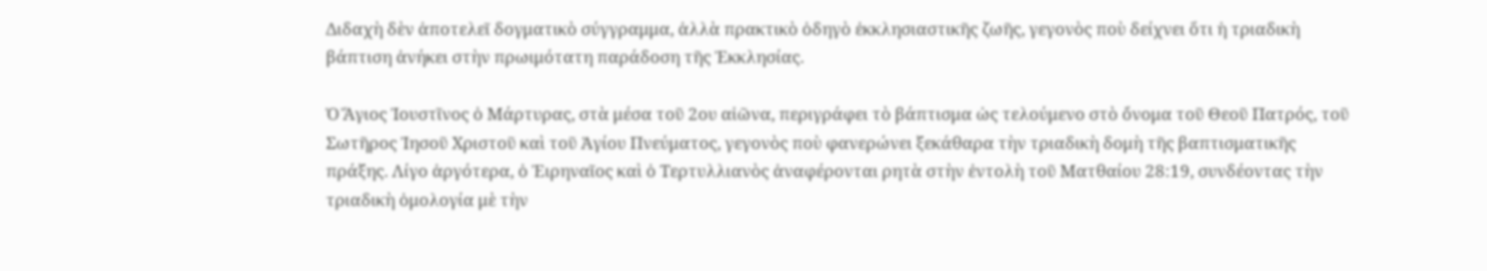Διδαχὴ δὲν ἀποτελεῖ δογματικὸ σύγγραμμα, ἀλλὰ πρακτικὸ ὁδηγὸ ἐκκλησιαστικῆς ζωῆς, γεγονὸς ποὺ δείχνει ὅτι ἡ τριαδικὴ βάπτιση ἀνήκει στὴν πρωιμότατη παράδοση τῆς Ἐκκλησίας.

Ὁ Ἅγιος Ἰουστῖνος ὁ Μάρτυρας, στὰ μέσα τοῦ 2ου αἰῶνα, περιγράφει τὸ βάπτισμα ὡς τελούμενο στὸ ὄνομα τοῦ Θεοῦ Πατρός, τοῦ Σωτῆρος Ἰησοῦ Χριστοῦ καὶ τοῦ Ἁγίου Πνεύματος, γεγονὸς ποὺ φανερώνει ξεκάθαρα τὴν τριαδικὴ δομὴ τῆς βαπτισματικῆς πράξης. Λίγο ἀργότερα, ὁ Ἐιρηναῖος καὶ ὁ Τερτυλλιανὸς ἀναφέρονται ρητὰ στὴν ἐντολὴ τοῦ Ματθαίου 28:19, συνδέοντας τὴν τριαδικὴ ὁμολογία μὲ τὴν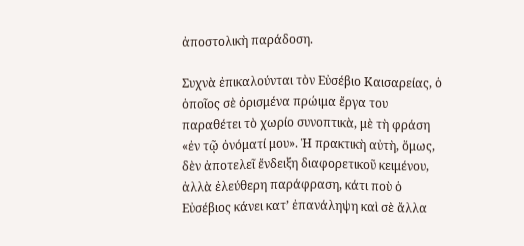ἀποστολικὴ παράδοση.

Συχνὰ ἐπικαλούνται τὸν Εὐσέβιο Καισαρείας, ὁ ὁποῖος σὲ ὀρισμένα πρώιμα ἔργα του παραθέτει τὸ χωρίο συνοπτικὰ, μὲ τὴ φράση «ἐν τῷ ὀνόματί μου». Ἡ πρακτικὴ αὐτὴ, ὅμως, δὲν ἀποτελεῖ ἔνδειξη διαφορετικοῦ κειμένου, ἀλλὰ ἐλεύθερη παράφραση, κάτι ποὺ ὁ Εὐσέβιος κάνει κατ’ ἐπανάληψη καὶ σὲ ἄλλα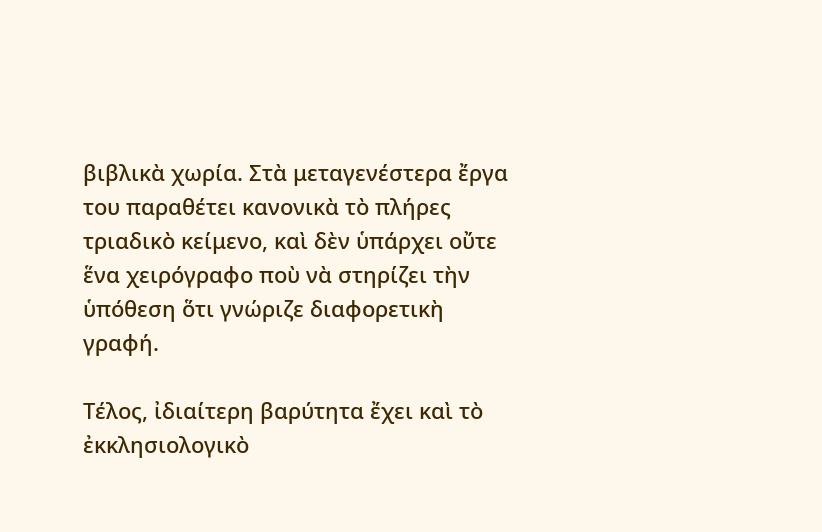βιβλικὰ χωρία. Στὰ μεταγενέστερα ἔργα του παραθέτει κανονικὰ τὸ πλήρες τριαδικὸ κείμενο, καὶ δὲν ὑπάρχει οὔτε ἕνα χειρόγραφο ποὺ νὰ στηρίζει τὴν ὑπόθεση ὅτι γνώριζε διαφορετικὴ γραφή.

Τέλος, ἰδιαίτερη βαρύτητα ἔχει καὶ τὸ ἐκκλησιολογικὸ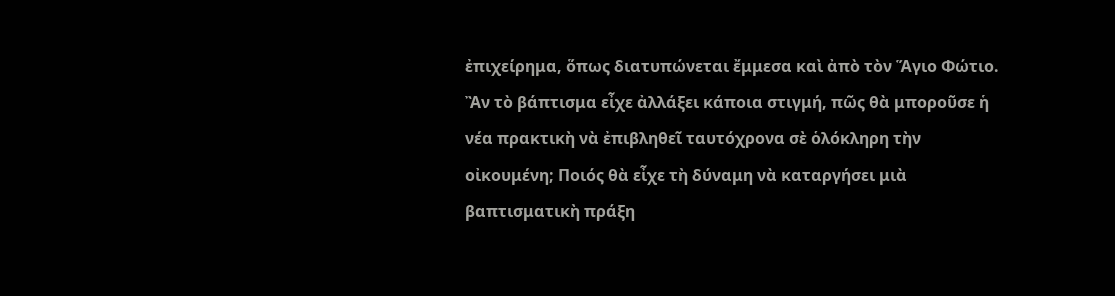ἐπιχείρημα, ὅπως διατυπώνεται ἔμμεσα καὶ ἀπὸ τὸν Ἅγιο Φώτιο. Ἂν τὸ βάπτισμα εἶχε ἀλλάξει κάποια στιγμή, πῶς θὰ μποροῦσε ἡ νέα πρακτικὴ νὰ ἐπιβληθεῖ ταυτόχρονα σὲ ὁλόκληρη τὴν οἰκουμένη; Ποιός θὰ εἶχε τὴ δύναμη νὰ καταργήσει μιὰ βαπτισματικὴ πράξη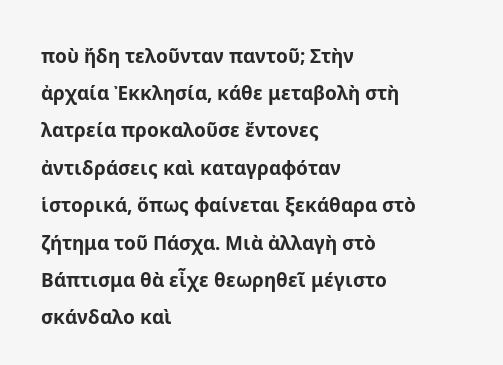ποὺ ἤδη τελοῦνταν παντοῦ; Στὴν ἀρχαία Ἐκκλησία, κάθε μεταβολὴ στὴ λατρεία προκαλοῦσε ἔντονες ἀντιδράσεις καὶ καταγραφόταν ἱστορικά, ὅπως φαίνεται ξεκάθαρα στὸ ζήτημα τοῦ Πάσχα. Μιὰ ἀλλαγὴ στὸ Βάπτισμα θὰ εἶχε θεωρηθεῖ μέγιστο σκάνδαλο καὶ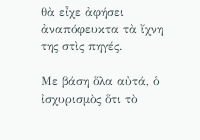θὰ εἶχε ἀφήσει ἀναπόφευκτα τὰ ἴχνη της στὶς πηγές.

Με βάση ὅλα αὐτά, ὁ ἰσχυρισμὸς ὅτι τὸ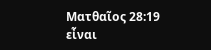Ματθαῖος 28:19 εἶναι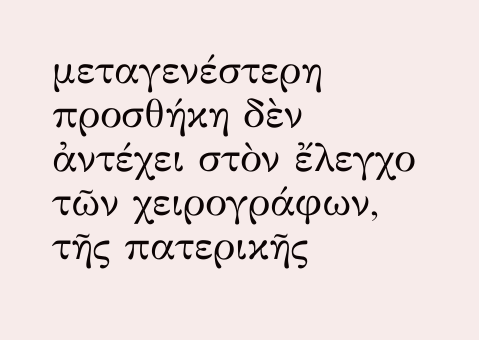μεταγενέστερη προσθήκη δὲν ἀντέχει στὸν ἔλεγχο τῶν χειρογράφων, τῆς πατερικῆς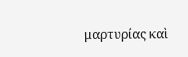μαρτυρίας καὶ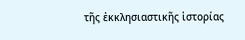τῆς ἐκκλησιαστικῆς ἱστορίας